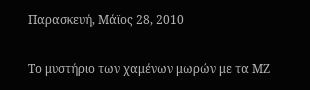Παρασκευή, Μάϊος 28, 2010

Το μυστήριο των χαμένων μωρών με τα ΜΖ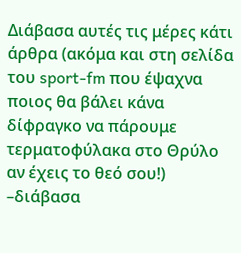Διάβασα αυτές τις μέρες κάτι άρθρα (ακόμα και στη σελίδα του sport-fm που έψαχνα ποιος θα βάλει κάνα δίφραγκο να πάρουμε τερματοφύλακα στο Θρύλο αν έχεις το θεό σου!) –διάβασα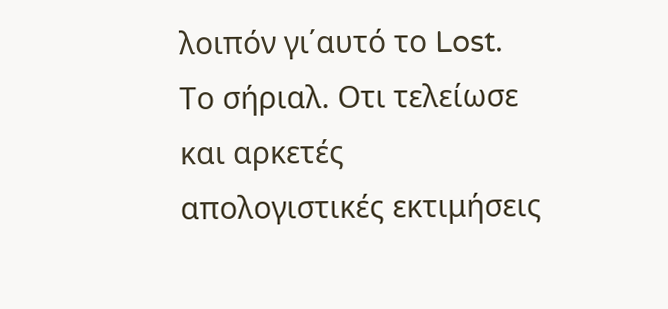λοιπόν γι΄αυτό το Lost. Το σήριαλ. Οτι τελείωσε και αρκετές απολογιστικές εκτιμήσεις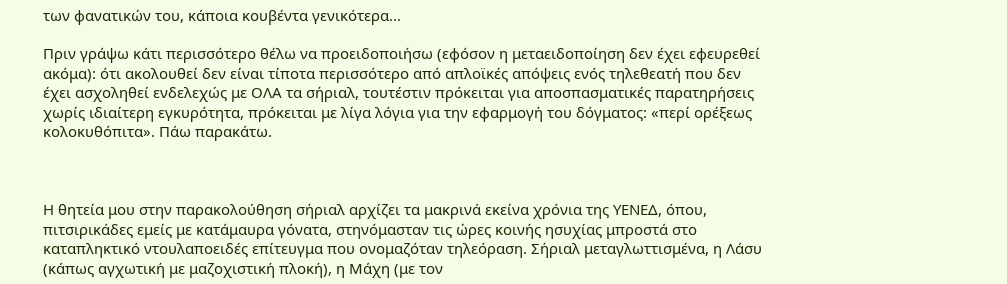των φανατικών του, κάποια κουβέντα γενικότερα...

Πριν γράψω κάτι περισσότερο θέλω να προειδοποιήσω (εφόσον η μεταειδοποίηση δεν έχει εφευρεθεί ακόμα): ότι ακολουθεί δεν είναι τίποτα περισσότερο από απλοϊκές απόψεις ενός τηλεθεατή που δεν έχει ασχοληθεί ενδελεχώς με ΟΛΑ τα σήριαλ, τουτέστιν πρόκειται για αποσπασματικές παρατηρήσεις χωρίς ιδιαίτερη εγκυρότητα, πρόκειται με λίγα λόγια για την εφαρμογή του δόγματος: «περί ορέξεως κολοκυθόπιτα». Πάω παρακάτω.



Η θητεία μου στην παρακολούθηση σήριαλ αρχίζει τα μακρινά εκείνα χρόνια της ΥΕΝΕΔ, όπου, πιτσιρικάδες εμείς με κατάμαυρα γόνατα, στηνόμασταν τις ώρες κοινής ησυχίας μπροστά στο καταπληκτικό ντουλαποειδές επίτευγμα που ονομαζόταν τηλεόραση. Σήριαλ μεταγλωττισμένα, η Λάσυ (κάπως αγχωτική με μαζοχιστική πλοκή), η Μάχη (με τον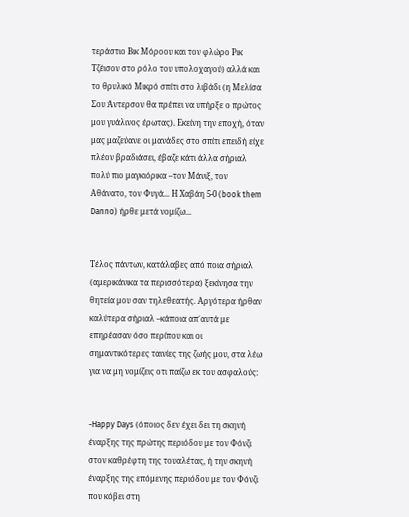τεράστιο Βικ Μόροου και τον φλώρο Ρικ Τζέισον στο ρόλο του υπολοχαγού) αλλά και το θρυλικό Μικρό σπίτι στο λιβάδι (η Μελίσα Σου Άντερσον θα πρέπει να υπήρξε ο πρώτος μου γυάλινος έρωτας). Εκείνη την εποχή, όταν μας μαζεύανε οι μανάδες στο σπίτι επειδή είχε πλέον βραδιάσει, έβαζε κάτι άλλα σήριαλ πολύ πιο μαγκιόρικα –τον Μάνιξ, τον Αθάνατο, τον Φυγά... Η Χαβάη 5-0 (book them Danno) ήρθε μετά νομίζω...


Τέλος πάντων, κατάλαβες από ποια σήριαλ (αμερικάνικα τα περισσότερα) ξεκίνησα την θητεία μου σαν τηλεθεατής. Αργότερα ήρθαν καλύτερα σήριαλ –κάποια απ΄αυτά με επηρέασαν όσο περίπου και οι σημαντικότερες ταινίες της ζωής μου, στα λέω για να μη νομίζεις οτι παίζω εκ του ασφαλούς:


-Happy Days (όποιος δεν έχει δει τη σκηνή έναρξης της πρώτης περιόδου με τον Φόνζι στον καθρέφτη της τουαλέτας, ή την σκηνή έναρξης της επόμενης περιόδου με τον Φόνζι που κόβει στη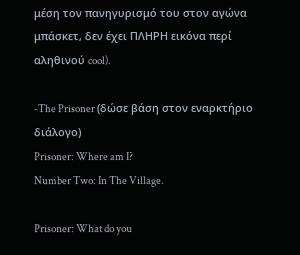μέση τον πανηγυρισμό του στον αγώνα μπάσκετ, δεν έχει ΠΛΗΡΗ εικόνα περί αληθινού cool).

-The Prisoner (δώσε βάση στον εναρκτήριο διάλογο)
Prisoner: Where am I?
Number Two: In The Village.

Prisoner: What do you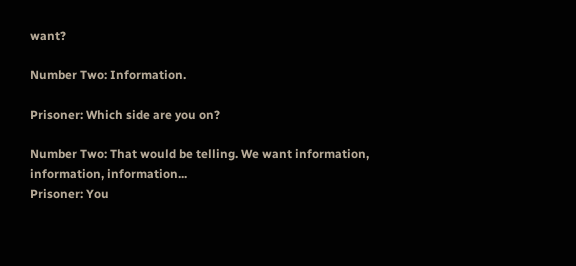want?

Number Two: Information.

Prisoner: Which side are you on?

Number Two: That would be telling. We want information, information, information...
Prisoner: You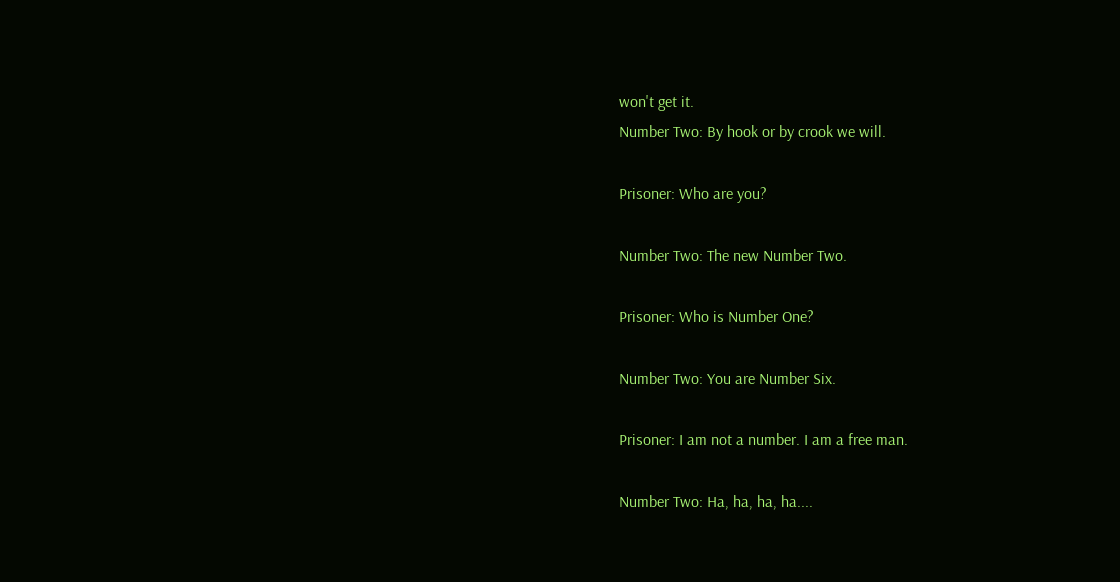won't get it.
Number Two: By hook or by crook we will.

Prisoner: Who are you?

Number Two: The new Number Two.

Prisoner: Who is Number One?

Number Two: You are Number Six.

Prisoner: I am not a number. I am a free man.

Number Two: Ha, ha, ha, ha....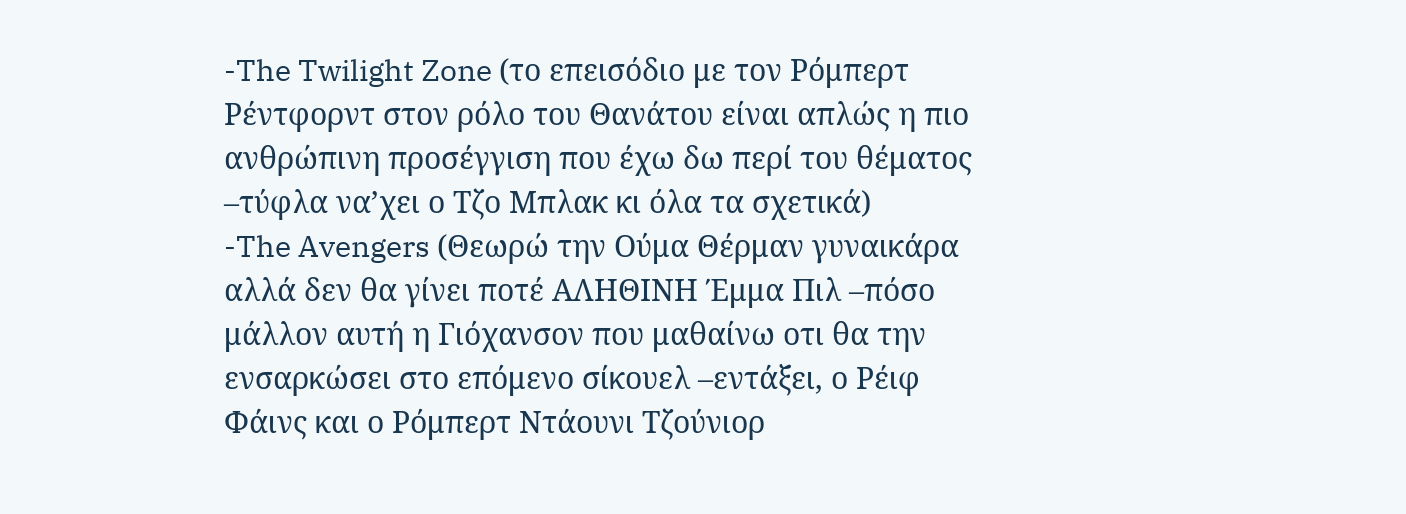-The Twilight Zone (το επεισόδιο με τον Ρόμπερτ Ρέντφορντ στον ρόλο του Θανάτου είναι απλώς η πιο ανθρώπινη προσέγγιση που έχω δω περί του θέματος –τύφλα να’χει ο Τζο Μπλακ κι όλα τα σχετικά)
-The Avengers (Θεωρώ την Ούμα Θέρμαν γυναικάρα αλλά δεν θα γίνει ποτέ ΑΛΗΘΙΝΗ Έμμα Πιλ –πόσο μάλλον αυτή η Γιόχανσον που μαθαίνω οτι θα την ενσαρκώσει στο επόμενο σίκουελ –εντάξει, ο Ρέιφ Φάινς και ο Ρόμπερτ Ντάουνι Τζούνιορ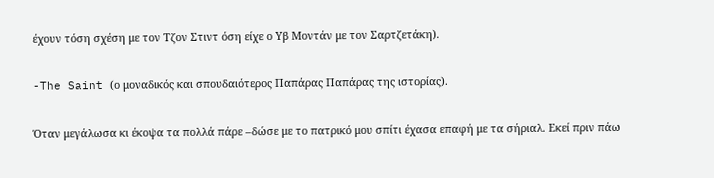έχουν τόση σχέση με τον Τζον Στιντ όση είχε ο Υβ Μοντάν με τον Σαρτζετάκη).

-The Saint (ο μοναδικός και σπουδαιότερος Παπάρας Παπάρας της ιστορίας).

Όταν μεγάλωσα κι έκοψα τα πολλά πάρε –δώσε με το πατρικό μου σπίτι έχασα επαφή με τα σήριαλ. Εκεί πριν πάω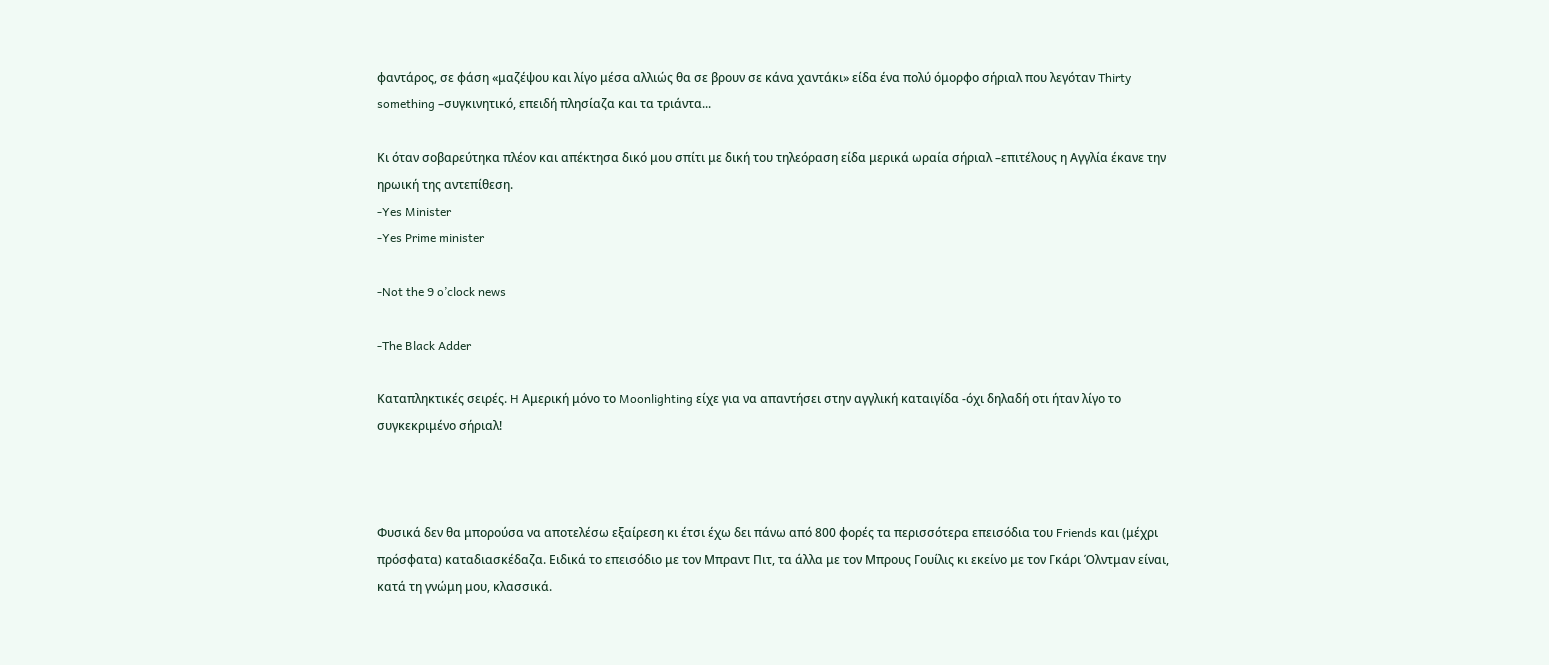φαντάρος, σε φάση «μαζέψου και λίγο μέσα αλλιώς θα σε βρουν σε κάνα χαντάκι» είδα ένα πολύ όμορφο σήριαλ που λεγόταν Thirty something –συγκινητικό, επειδή πλησίαζα και τα τριάντα...

Κι όταν σοβαρεύτηκα πλέον και απέκτησα δικό μου σπίτι με δική του τηλεόραση είδα μερικά ωραία σήριαλ –επιτέλους η Αγγλία έκανε την ηρωική της αντεπίθεση.
-Yes Minister
-Yes Prime minister

-Not the 9 o’clock news

-The Black Adder

Καταπληκτικές σειρές. H Αμερική μόνο το Moonlighting είχε για να απαντήσει στην αγγλική καταιγίδα -όχι δηλαδή οτι ήταν λίγο το συγκεκριμένο σήριαλ!



Φυσικά δεν θα μπορούσα να αποτελέσω εξαίρεση κι έτσι έχω δει πάνω από 800 φορές τα περισσότερα επεισόδια του Friends και (μέχρι πρόσφατα) καταδιασκέδαζα. Ειδικά το επεισόδιο με τον Μπραντ Πιτ, τα άλλα με τον Μπρους Γουίλις κι εκείνο με τον Γκάρι Όλντμαν είναι, κατά τη γνώμη μου, κλασσικά.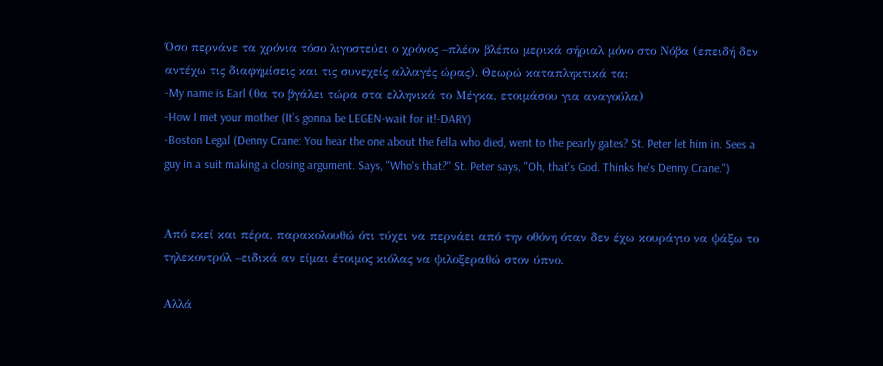Όσο περνάνε τα χρόνια τόσο λιγοστεύει ο χρόνος –πλέον βλέπω μερικά σήριαλ μόνο στο Νόβα (επειδή δεν αντέχω τις διαφημίσεις και τις συνεχείς αλλαγές ώρας). Θεωρώ καταπληκτικά τα:
-My name is Earl (θα το βγάλει τώρα στα ελληνικά το Μέγκα, ετοιμάσου για αναγούλα)
-How I met your mother (It’s gonna be LEGEN-wait for it!-DARY)
-Boston Legal (Denny Crane: You hear the one about the fella who died, went to the pearly gates? St. Peter let him in. Sees a guy in a suit making a closing argument. Says, "Who's that?" St. Peter says, "Oh, that's God. Thinks he's Denny Crane.")


Από εκεί και πέρα, παρακολουθώ ότι τύχει να περνάει από την οθόνη όταν δεν έχω κουράγιο να ψάξω το τηλεκοντρόλ –ειδικά αν είμαι έτοιμος κιόλας να ψιλοξεραθώ στον ύπνο.

Αλλά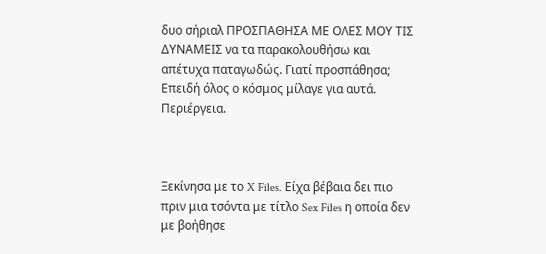δυο σήριαλ ΠΡΟΣΠΑΘΗΣΑ ΜΕ ΟΛΕΣ ΜΟΥ ΤΙΣ ΔΥΝΑΜΕΙΣ να τα παρακολουθήσω και απέτυχα παταγωδώς. Γιατί προσπάθησα; Επειδή όλος ο κόσμος μίλαγε για αυτά. Περιέργεια.



Ξεκίνησα με το X Files. Είχα βέβαια δει πιο πριν μια τσόντα με τίτλο Sex Files η οποία δεν με βοήθησε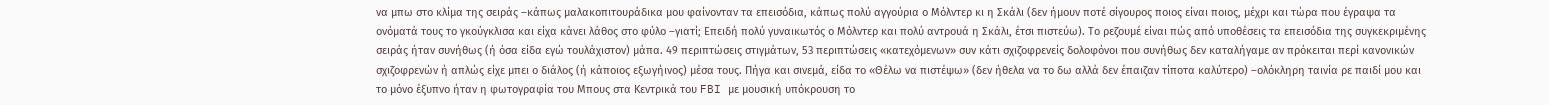να μπω στο κλίμα της σειράς –κάπως μαλακοπιτουράδικα μου φαίνονταν τα επεισόδια, κάπως πολύ αγγούρια ο Μόλντερ κι η Σκάλι (δεν ήμουν ποτέ σίγουρος ποιος είναι ποιος, μέχρι και τώρα που έγραψα τα ονόματά τους το γκούγκλισα και είχα κάνει λάθος στο φύλο –γιατί; Επειδή πολύ γυναικωτός ο Μόλντερ και πολύ αντρουά η Σκάλι, έτσι πιστεύω). Το ρεζουμέ είναι πώς από υποθέσεις τα επεισόδια της συγκεκριμένης σειράς ήταν συνήθως (ή όσα είδα εγώ τουλάχιστον) μάπα. 49 περιπτώσεις στιγμάτων, 53 περιπτώσεις «κατεχόμενων» συν κάτι σχιζοφρενείς δολοφόνοι που συνήθως δεν καταλήγαμε αν πρόκειται περί κανονικών σχιζοφρενών ή απλώς είχε μπει ο διάλος (ή κάποιος εξωγήινος) μέσα τους. Πήγα και σινεμά, είδα το «Θέλω να πιστέψω» (δεν ήθελα να το δω αλλά δεν έπαιζαν τίποτα καλύτερο) –ολόκληρη ταινία ρε παιδί μου και το μόνο έξυπνο ήταν η φωτογραφία του Μπους στα Κεντρικά του FBI με μουσική υπόκρουση το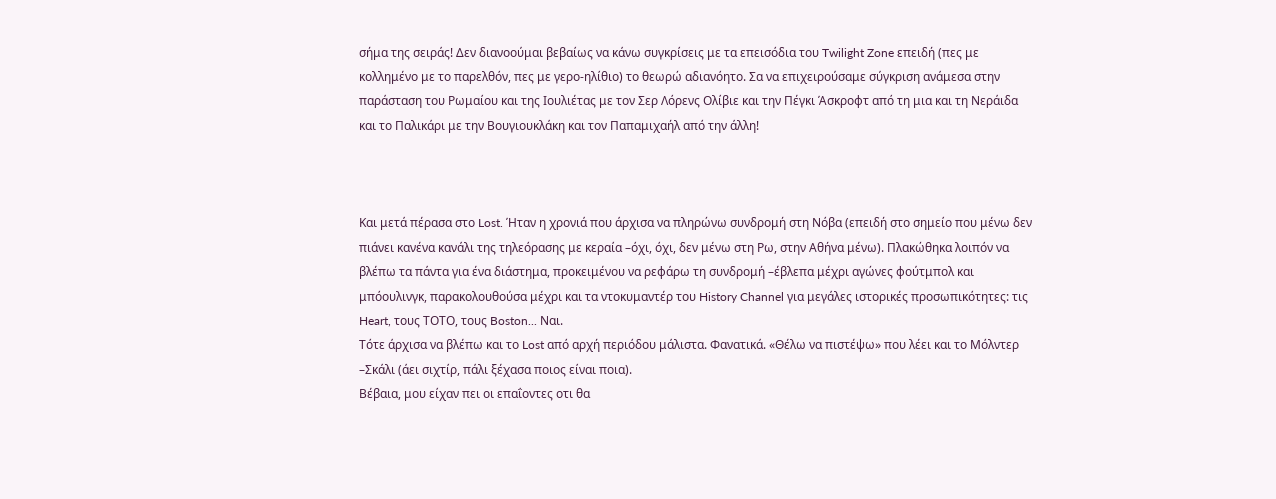σήμα της σειράς! Δεν διανοούμαι βεβαίως να κάνω συγκρίσεις με τα επεισόδια του Twilight Zone επειδή (πες με κολλημένο με το παρελθόν, πες με γερο-ηλίθιο) το θεωρώ αδιανόητο. Σα να επιχειρούσαμε σύγκριση ανάμεσα στην παράσταση του Ρωμαίου και της Ιουλιέτας με τον Σερ Λόρενς Ολίβιε και την Πέγκι Άσκροφτ από τη μια και τη Νεράιδα και το Παλικάρι με την Βουγιουκλάκη και τον Παπαμιχαήλ από την άλλη!



Και μετά πέρασα στο Lost. Ήταν η χρονιά που άρχισα να πληρώνω συνδρομή στη Νόβα (επειδή στο σημείο που μένω δεν πιάνει κανένα κανάλι της τηλεόρασης με κεραία –όχι, όχι, δεν μένω στη Ρω, στην Αθήνα μένω). Πλακώθηκα λοιπόν να βλέπω τα πάντα για ένα διάστημα, προκειμένου να ρεφάρω τη συνδρομή –έβλεπα μέχρι αγώνες φούτμπολ και μπόουλινγκ, παρακολουθούσα μέχρι και τα ντοκυμαντέρ του History Channel για μεγάλες ιστορικές προσωπικότητες: τις Heart, τους ΤΟΤΟ, τους Boston... Ναι.
Τότε άρχισα να βλέπω και το Lost από αρχή περιόδου μάλιστα. Φανατικά. «Θέλω να πιστέψω» που λέει και το Μόλντερ –Σκάλι (άει σιχτίρ, πάλι ξέχασα ποιος είναι ποια).
Βέβαια, μου είχαν πει οι επαΐοντες οτι θα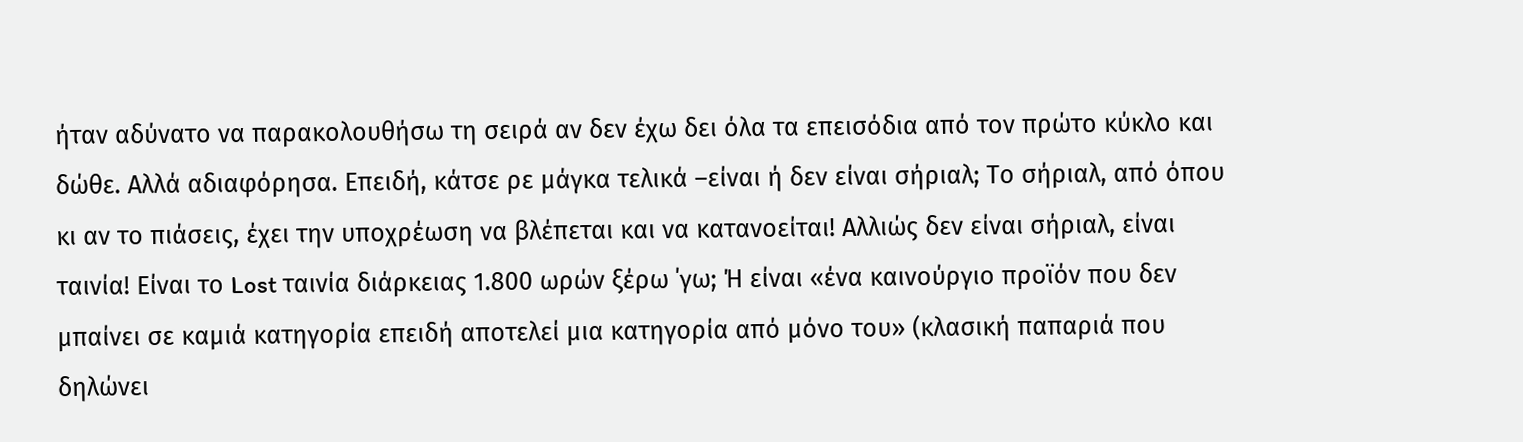ήταν αδύνατο να παρακολουθήσω τη σειρά αν δεν έχω δει όλα τα επεισόδια από τον πρώτο κύκλο και δώθε. Αλλά αδιαφόρησα. Επειδή, κάτσε ρε μάγκα τελικά –είναι ή δεν είναι σήριαλ; Το σήριαλ, από όπου κι αν το πιάσεις, έχει την υποχρέωση να βλέπεται και να κατανοείται! Αλλιώς δεν είναι σήριαλ, είναι ταινία! Είναι το Lost ταινία διάρκειας 1.800 ωρών ξέρω ΄γω; Ή είναι «ένα καινούργιο προϊόν που δεν μπαίνει σε καμιά κατηγορία επειδή αποτελεί μια κατηγορία από μόνο του» (κλασική παπαριά που δηλώνει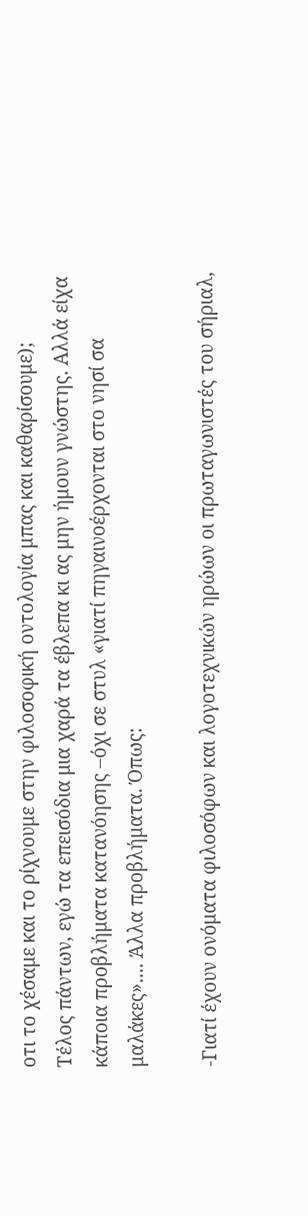οτι το χέσαμε και το ρίχνουμε στην φιλοσοφική οντολογία μπας και καθαρίσουμε);
Τέλος πάντων, εγώ τα επεισόδια μια χαρά τα έβλεπα κι ας μην ήμουν γνώστης. Αλλά είχα κάποια προβλήματα κατανόησης –όχι σε στυλ «γιατί πηγαινοέρχονται στο νησί σα μαλάκες».... Άλλα προβλήματα. Όπως:

-Γιατί έχουν ονόματα φιλοσόφων και λογοτεχνικών ηρώων οι πρωταγωνιστές του σήριαλ,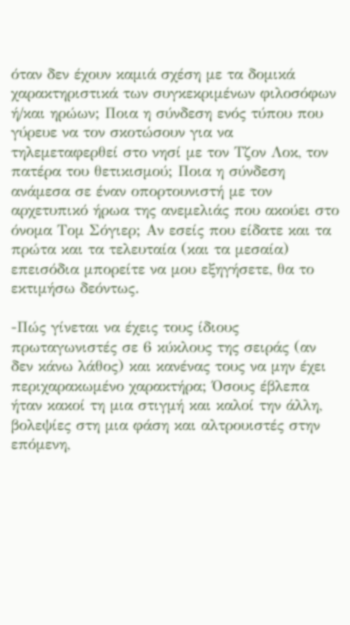όταν δεν έχουν καμιά σχέση με τα δομικά χαρακτηριστικά των συγκεκριμένων φιλοσόφων ή/και ηρώων; Ποια η σύνδεση ενός τύπου που γύρευε να τον σκοτώσουν για να τηλεμεταφερθεί στο νησί με τον Τζον Λοκ, τον πατέρα του θετικισμού; Ποια η σύνδεση ανάμεσα σε έναν οπορτουνιστή με τον αρχετυπικό ήρωα της ανεμελιάς που ακούει στο όνομα Τομ Σόγιερ; Αν εσείς που είδατε και τα πρώτα και τα τελευταία (και τα μεσαία) επεισόδια μπορείτε να μου εξηγήσετε, θα το εκτιμήσω δεόντως.

-Πώς γίνεται να έχεις τους ίδιους πρωταγωνιστές σε 6 κύκλους της σειράς (αν δεν κάνω λάθος) και κανένας τους να μην έχει περιχαρακωμένο χαρακτήρα; Όσους έβλεπα ήταν κακοί τη μια στιγμή και καλοί την άλλη, βολεψίες στη μια φάση και αλτρουιστές στην επόμενη,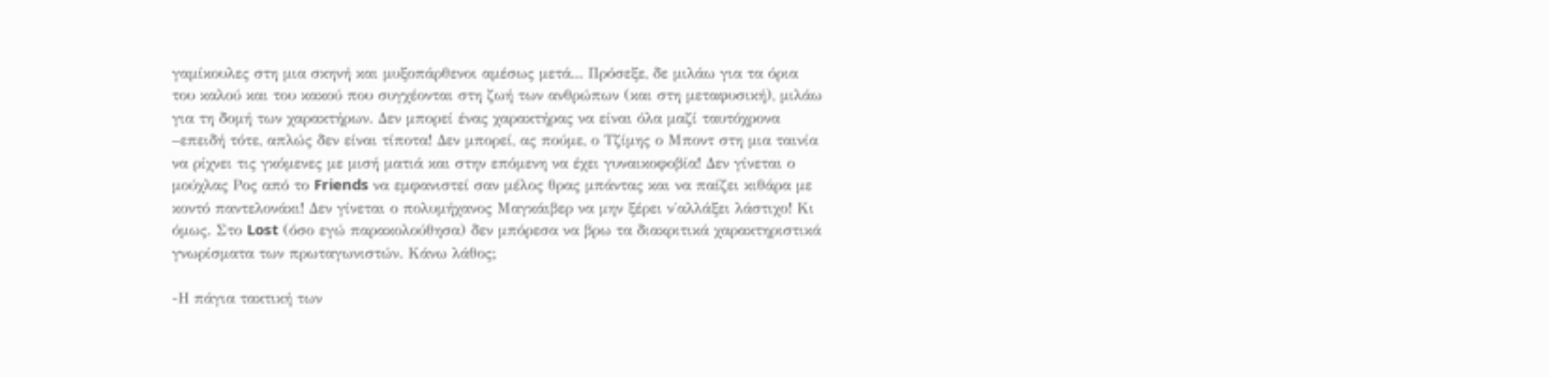γαμίκουλες στη μια σκηνή και μυξοπάρθενοι αμέσως μετά... Πρόσεξε, δε μιλάω για τα όρια του καλού και του κακού που συγχέονται στη ζωή των ανθρώπων (και στη μεταφυσική), μιλάω για τη δομή των χαρακτήρων. Δεν μπορεί ένας χαρακτήρας να είναι όλα μαζί ταυτόχρονα –επειδή τότε, απλώς δεν είναι τίποτα! Δεν μπορεί, ας πούμε, ο Τζίμης ο Μποντ στη μια ταινία να ρίχνει τις γκόμενες με μισή ματιά και στην επόμενη να έχει γυναικοφοβία! Δεν γίνεται ο μούχλας Ρος από το Friends να εμφανιστεί σαν μέλος θρας μπάντας και να παίζει κιθάρα με κοντό παντελονάκι! Δεν γίνεται ο πολυμήχανος Μαγκάιβερ να μην ξέρει ν΄αλλάξει λάστιχο! Κι όμως. Στο Lost (όσο εγώ παρακολούθησα) δεν μπόρεσα να βρω τα διακριτικά χαρακτηριστικά γνωρίσματα των πρωταγωνιστών. Κάνω λάθος;

-Η πάγια τακτική των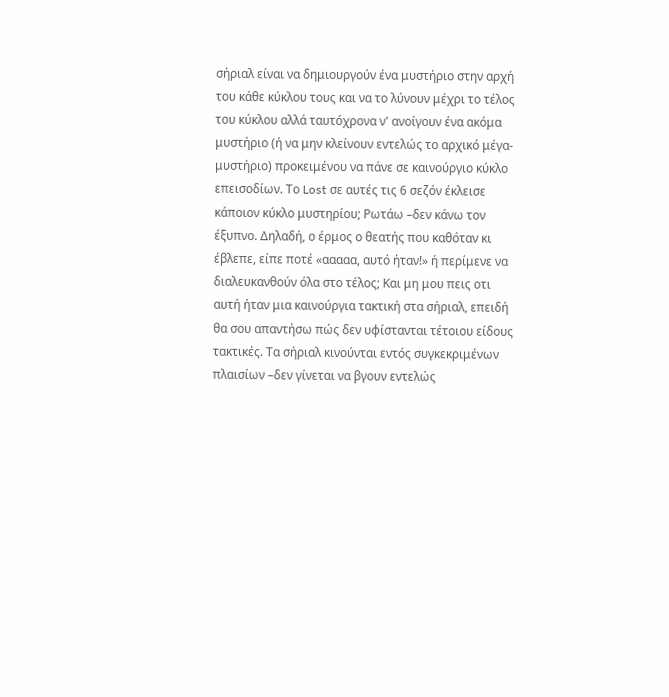σήριαλ είναι να δημιουργούν ένα μυστήριο στην αρχή του κάθε κύκλου τους και να το λύνουν μέχρι το τέλος του κύκλου αλλά ταυτόχρονα ν' ανοίγουν ένα ακόμα μυστήριο (ή να μην κλείνουν εντελώς το αρχικό μέγα-μυστήριο) προκειμένου να πάνε σε καινούργιο κύκλο επεισοδίων. Το Lost σε αυτές τις 6 σεζόν έκλεισε κάποιον κύκλο μυστηρίου; Ρωτάω –δεν κάνω τον έξυπνο. Δηλαδή, ο έρμος ο θεατής που καθόταν κι έβλεπε, είπε ποτέ «ααααα, αυτό ήταν!» ή περίμενε να διαλευκανθούν όλα στο τέλος; Και μη μου πεις οτι αυτή ήταν μια καινούργια τακτική στα σήριαλ, επειδή θα σου απαντήσω πώς δεν υφίστανται τέτοιου είδους τακτικές. Τα σήριαλ κινούνται εντός συγκεκριμένων πλαισίων –δεν γίνεται να βγουν εντελώς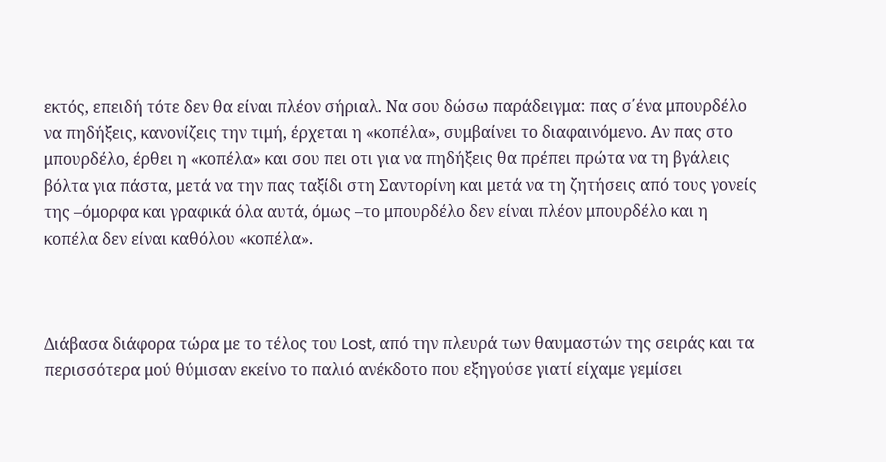εκτός, επειδή τότε δεν θα είναι πλέον σήριαλ. Να σου δώσω παράδειγμα: πας σ΄ένα μπουρδέλο να πηδήξεις, κανονίζεις την τιμή, έρχεται η «κοπέλα», συμβαίνει το διαφαινόμενο. Αν πας στο μπουρδέλο, έρθει η «κοπέλα» και σου πει οτι για να πηδήξεις θα πρέπει πρώτα να τη βγάλεις βόλτα για πάστα, μετά να την πας ταξίδι στη Σαντορίνη και μετά να τη ζητήσεις από τους γονείς της –όμορφα και γραφικά όλα αυτά, όμως –το μπουρδέλο δεν είναι πλέον μπουρδέλο και η κοπέλα δεν είναι καθόλου «κοπέλα».



Διάβασα διάφορα τώρα με το τέλος του Lost, από την πλευρά των θαυμαστών της σειράς και τα περισσότερα μού θύμισαν εκείνο το παλιό ανέκδοτο που εξηγούσε γιατί είχαμε γεμίσει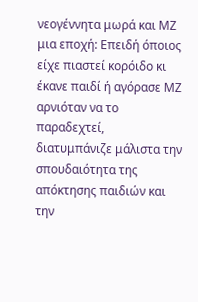νεογέννητα μωρά και ΜΖ μια εποχή: Επειδή όποιος είχε πιαστεί κορόιδο κι έκανε παιδί ή αγόρασε ΜΖ αρνιόταν να το παραδεχτεί, διατυμπάνιζε μάλιστα την σπουδαιότητα της απόκτησης παιδιών και την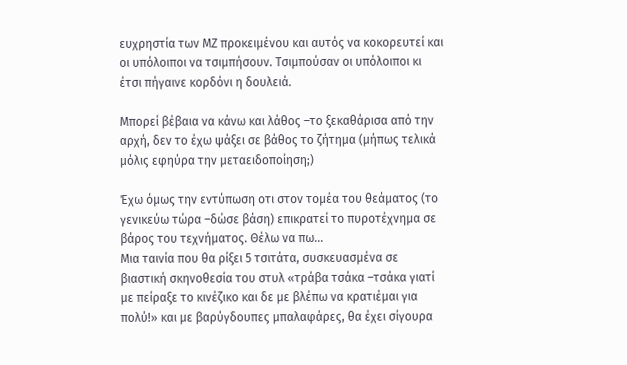ευχρηστία των ΜΖ προκειμένου και αυτός να κοκορευτεί και οι υπόλοιποι να τσιμπήσουν. Τσιμπούσαν οι υπόλοιποι κι έτσι πήγαινε κορδόνι η δουλειά.

Μπορεί βέβαια να κάνω και λάθος –το ξεκαθάρισα από την αρχή, δεν το έχω ψάξει σε βάθος το ζήτημα (μήπως τελικά μόλις εφηύρα την μεταειδοποίηση;)

Έχω όμως την εντύπωση οτι στον τομέα του θεάματος (το γενικεύω τώρα –δώσε βάση) επικρατεί το πυροτέχνημα σε βάρος του τεχνήματος. Θέλω να πω...
Μια ταινία που θα ρίξει 5 τσιτάτα, συσκευασμένα σε βιαστική σκηνοθεσία του στυλ «τράβα τσάκα –τσάκα γιατί με πείραξε το κινέζικο και δε με βλέπω να κρατιέμαι για πολύ!» και με βαρύγδουπες μπαλαφάρες, θα έχει σίγουρα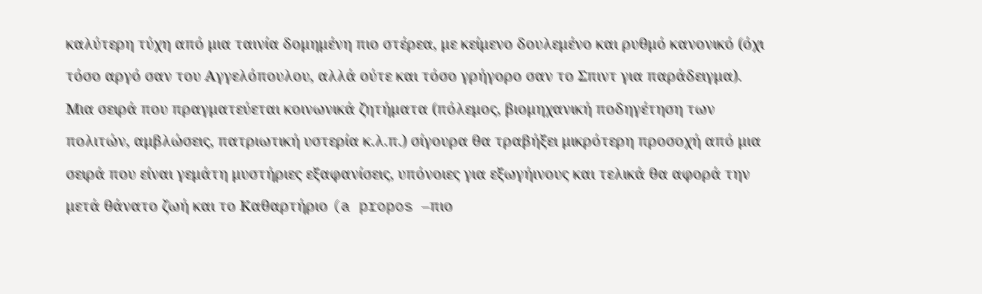καλύτερη τύχη από μια ταινία δομημένη πιο στέρεα, με κείμενο δουλεμένο και ρυθμό κανονικό (όχι τόσο αργό σαν του Αγγελόπουλου, αλλά ούτε και τόσο γρήγορο σαν το Σπιντ για παράδειγμα).
Μια σειρά που πραγματεύεται κοινωνικά ζητήματα (πόλεμος, βιομηχανική ποδηγέτηση των πολιτών, αμβλώσεις, πατριωτική υστερία κ.λ.π.) σίγουρα θα τραβήξει μικρότερη προσοχή από μια σειρά που είναι γεμάτη μυστήριες εξαφανίσεις, υπόνοιες για εξωγήινους και τελικά θα αφορά την μετά θάνατο ζωή και το Καθαρτήριο (a propos –πιο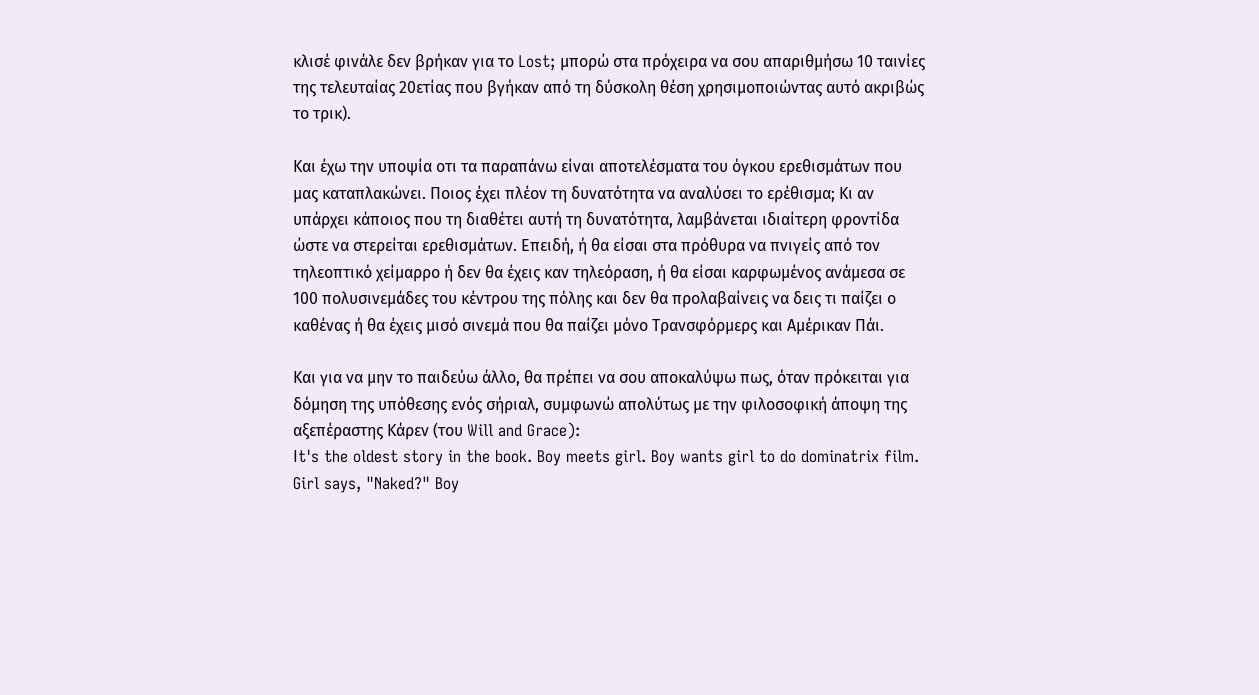κλισέ φινάλε δεν βρήκαν για το Lost; μπορώ στα πρόχειρα να σου απαριθμήσω 10 ταινίες της τελευταίας 20ετίας που βγήκαν από τη δύσκολη θέση χρησιμοποιώντας αυτό ακριβώς το τρικ).

Και έχω την υποψία οτι τα παραπάνω είναι αποτελέσματα του όγκου ερεθισμάτων που μας καταπλακώνει. Ποιος έχει πλέον τη δυνατότητα να αναλύσει το ερέθισμα; Κι αν υπάρχει κάποιος που τη διαθέτει αυτή τη δυνατότητα, λαμβάνεται ιδιαίτερη φροντίδα ώστε να στερείται ερεθισμάτων. Επειδή, ή θα είσαι στα πρόθυρα να πνιγείς από τον τηλεοπτικό χείμαρρο ή δεν θα έχεις καν τηλεόραση, ή θα είσαι καρφωμένος ανάμεσα σε 100 πολυσινεμάδες του κέντρου της πόλης και δεν θα προλαβαίνεις να δεις τι παίζει ο καθένας ή θα έχεις μισό σινεμά που θα παίζει μόνο Τρανσφόρμερς και Αμέρικαν Πάι.

Και για να μην το παιδεύω άλλο, θα πρέπει να σου αποκαλύψω πως, όταν πρόκειται για δόμηση της υπόθεσης ενός σήριαλ, συμφωνώ απολύτως με την φιλοσοφική άποψη της αξεπέραστης Κάρεν (του Will and Grace):
Ιt's the oldest story in the book. Boy meets girl. Boy wants girl to do dominatrix film. Girl says, "Naked?" Boy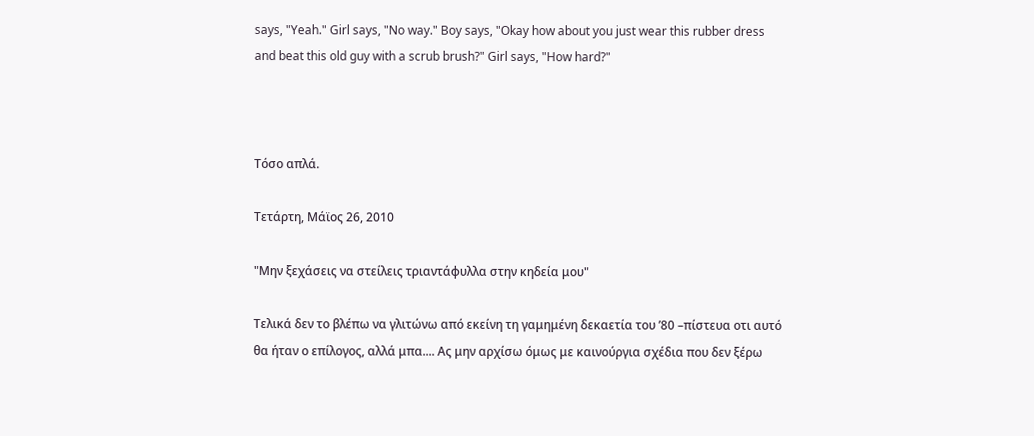says, "Yeah." Girl says, "No way." Boy says, "Okay how about you just wear this rubber dress and beat this old guy with a scrub brush?" Girl says, "How hard?"



Τόσο απλά.

Τετάρτη, Μάϊος 26, 2010

"Μην ξεχάσεις να στείλεις τριαντάφυλλα στην κηδεία μου"

Τελικά δεν το βλέπω να γλιτώνω από εκείνη τη γαμημένη δεκαετία του ’80 –πίστευα οτι αυτό θα ήταν ο επίλογος, αλλά μπα.... Ας μην αρχίσω όμως με καινούργια σχέδια που δεν ξέρω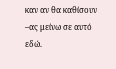καν αν θα καθίσουν –ας μείνω σε αυτό εδώ.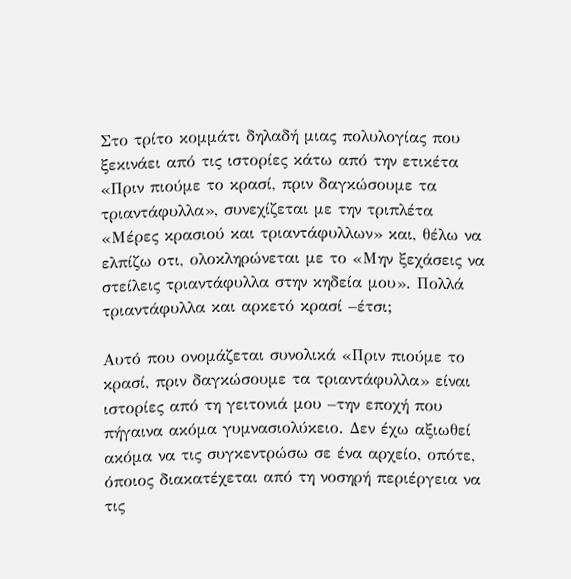Στο τρίτο κομμάτι δηλαδή μιας πολυλογίας που ξεκινάει από τις ιστορίες κάτω από την ετικέτα «Πριν πιούμε το κρασί, πριν δαγκώσουμε τα τριαντάφυλλα», συνεχίζεται με την τριπλέτα «Μέρες κρασιού και τριαντάφυλλων» και, θέλω να ελπίζω οτι, ολοκληρώνεται με το «Μην ξεχάσεις να στείλεις τριαντάφυλλα στην κηδεία μου». Πολλά τριαντάφυλλα και αρκετό κρασί –έτσι;

Αυτό που ονομάζεται συνολικά «Πριν πιούμε το κρασί, πριν δαγκώσουμε τα τριαντάφυλλα» είναι ιστορίες από τη γειτονιά μου –την εποχή που πήγαινα ακόμα γυμνασιολύκειο. Δεν έχω αξιωθεί ακόμα να τις συγκεντρώσω σε ένα αρχείο, οπότε, όποιος διακατέχεται από τη νοσηρή περιέργεια να τις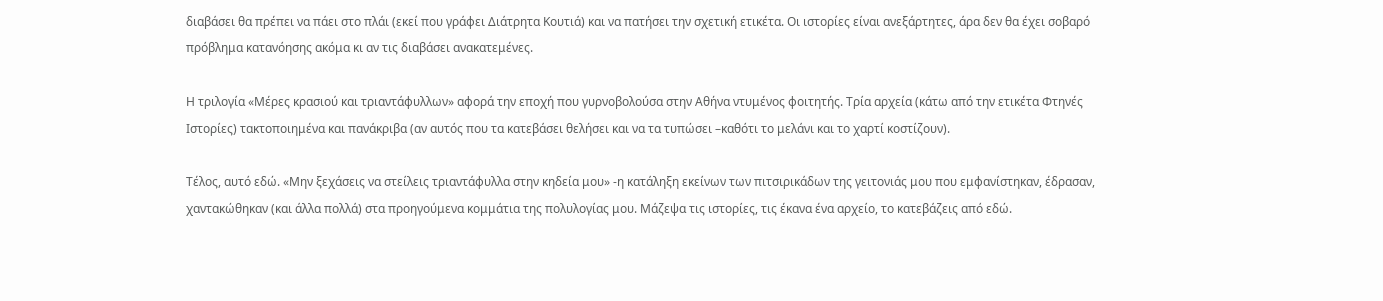διαβάσει θα πρέπει να πάει στο πλάι (εκεί που γράφει Διάτρητα Κουτιά) και να πατήσει την σχετική ετικέτα. Οι ιστορίες είναι ανεξάρτητες, άρα δεν θα έχει σοβαρό πρόβλημα κατανόησης ακόμα κι αν τις διαβάσει ανακατεμένες.

Η τριλογία «Μέρες κρασιού και τριαντάφυλλων» αφορά την εποχή που γυρνοβολούσα στην Αθήνα ντυμένος φοιτητής. Τρία αρχεία (κάτω από την ετικέτα Φτηνές Ιστορίες) τακτοποιημένα και πανάκριβα (αν αυτός που τα κατεβάσει θελήσει και να τα τυπώσει –καθότι το μελάνι και το χαρτί κοστίζουν).

Τέλος, αυτό εδώ. «Μην ξεχάσεις να στείλεις τριαντάφυλλα στην κηδεία μου» -η κατάληξη εκείνων των πιτσιρικάδων της γειτονιάς μου που εμφανίστηκαν, έδρασαν, χαντακώθηκαν (και άλλα πολλά) στα προηγούμενα κομμάτια της πολυλογίας μου. Μάζεψα τις ιστορίες, τις έκανα ένα αρχείο, το κατεβάζεις από εδώ.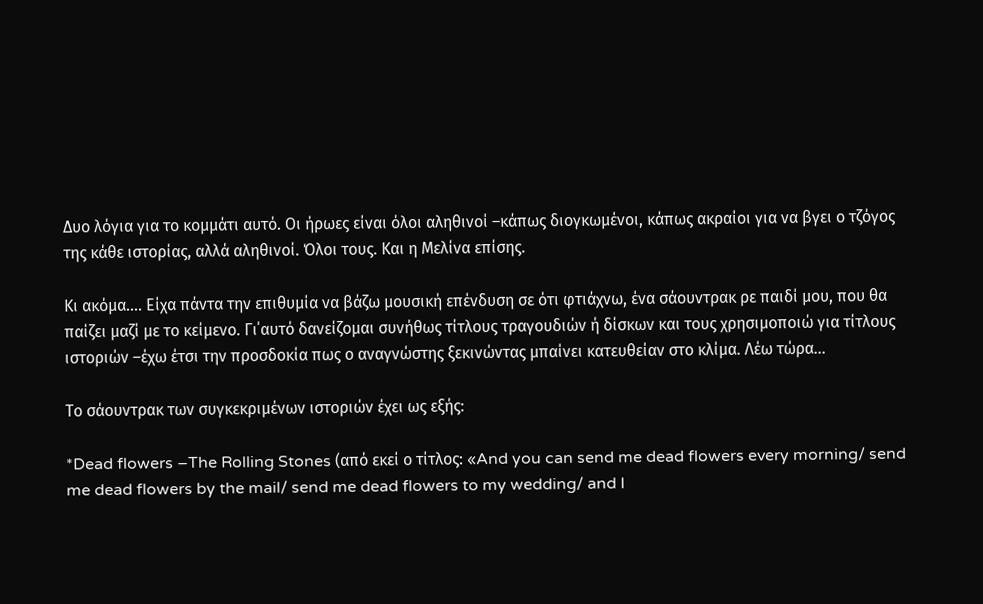Δυο λόγια για το κομμάτι αυτό. Οι ήρωες είναι όλοι αληθινοί –κάπως διογκωμένοι, κάπως ακραίοι για να βγει ο τζόγος της κάθε ιστορίας, αλλά αληθινοί. Όλοι τους. Και η Μελίνα επίσης.

Κι ακόμα.... Είχα πάντα την επιθυμία να βάζω μουσική επένδυση σε ότι φτιάχνω, ένα σάουντρακ ρε παιδί μου, που θα παίζει μαζί με το κείμενο. Γι΄αυτό δανείζομαι συνήθως τίτλους τραγουδιών ή δίσκων και τους χρησιμοποιώ για τίτλους ιστοριών –έχω έτσι την προσδοκία πως ο αναγνώστης ξεκινώντας μπαίνει κατευθείαν στο κλίμα. Λέω τώρα...

Το σάουντρακ των συγκεκριμένων ιστοριών έχει ως εξής:

*Dead flowers –The Rolling Stones (από εκεί ο τίτλος: «And you can send me dead flowers every morning/ send me dead flowers by the mail/ send me dead flowers to my wedding/ and I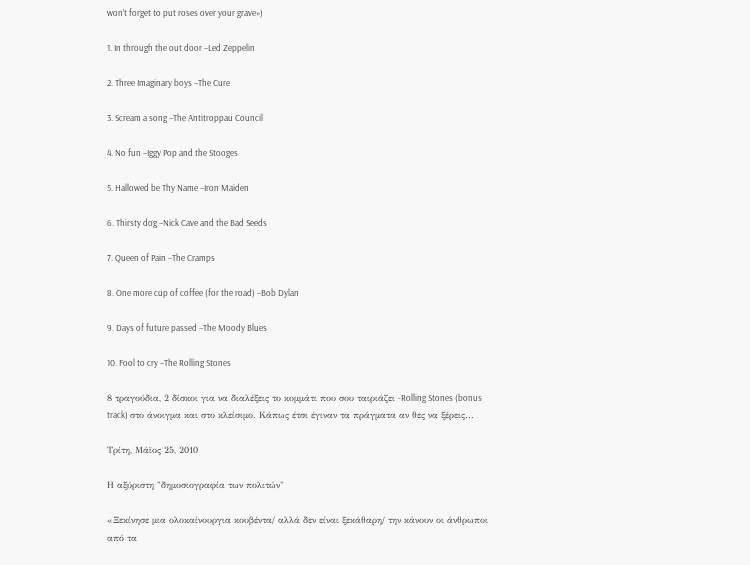won’t forget to put roses over your grave»)

1. In through the out door –Led Zeppelin

2. Three Imaginary boys –The Cure

3. Scream a song –The Antitroppau Council

4. No fun –Iggy Pop and the Stooges

5. Hallowed be Thy Name –Iron Maiden

6. Thirsty dog –Nick Cave and the Bad Seeds

7. Queen of Pain –The Cramps

8. One more cup of coffee (for the road) –Bob Dylan

9. Days of future passed –The Moody Blues

10. Fool to cry –The Rolling Stones

8 τραγούδια, 2 δίσκοι για να διαλέξεις το κομμάτι που σου ταιριάζει -Rolling Stones (bonus track) στο άνοιγμα και στο κλείσιμο. Κάπως έτσι έγιναν τα πράγματα αν θες να ξέρεις...

Τρίτη, Μάϊος 25, 2010

Η αξύριστη "δημοσιογραφία των πολιτών"

«Ξεκίνησε μια ολοκαίνουργια κουβέντα/ αλλά δεν είναι ξεκάθαρη/ την κάνουν οι άνθρωποι από τα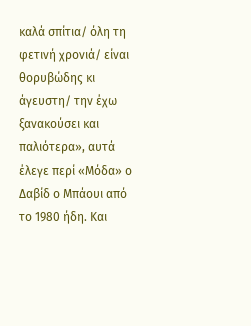καλά σπίτια/ όλη τη φετινή χρονιά/ είναι θορυβώδης κι άγευστη/ την έχω ξανακούσει και παλιότερα», αυτά έλεγε περί «Μόδα» ο Δαβίδ ο Μπάουι από το 1980 ήδη. Και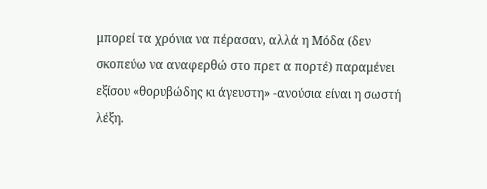μπορεί τα χρόνια να πέρασαν, αλλά η Μόδα (δεν σκοπεύω να αναφερθώ στο πρετ α πορτέ) παραμένει εξίσου «θορυβώδης κι άγευστη» -ανούσια είναι η σωστή λέξη.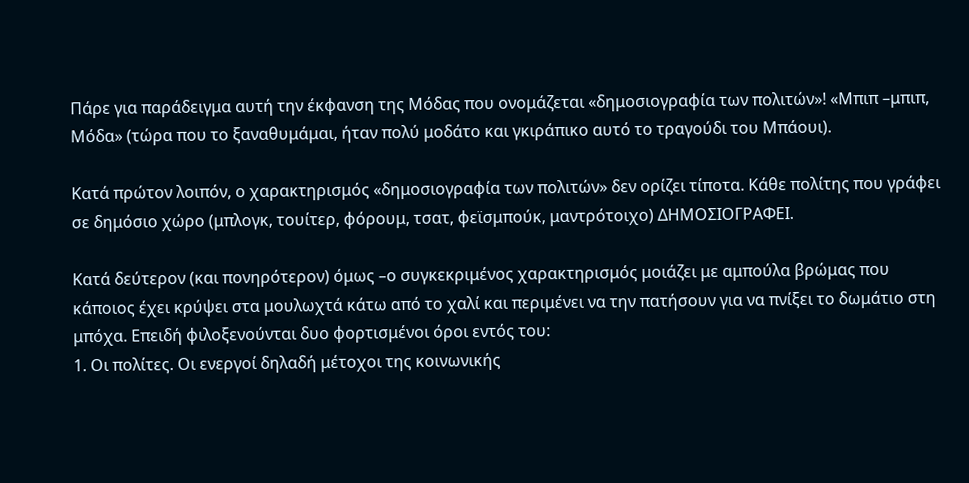Πάρε για παράδειγμα αυτή την έκφανση της Μόδας που ονομάζεται «δημοσιογραφία των πολιτών»! «Μπιπ –μπιπ, Μόδα» (τώρα που το ξαναθυμάμαι, ήταν πολύ μοδάτο και γκιράπικο αυτό το τραγούδι του Μπάουι).

Κατά πρώτον λοιπόν, ο χαρακτηρισμός «δημοσιογραφία των πολιτών» δεν ορίζει τίποτα. Κάθε πολίτης που γράφει σε δημόσιο χώρο (μπλογκ, τουίτερ, φόρουμ, τσατ, φεϊσμπούκ, μαντρότοιχο) ΔΗΜΟΣΙΟΓΡΑΦΕΙ.

Κατά δεύτερον (και πονηρότερον) όμως –ο συγκεκριμένος χαρακτηρισμός μοιάζει με αμπούλα βρώμας που κάποιος έχει κρύψει στα μουλωχτά κάτω από το χαλί και περιμένει να την πατήσουν για να πνίξει το δωμάτιο στη μπόχα. Επειδή φιλοξενούνται δυο φορτισμένοι όροι εντός του:
1. Οι πολίτες. Οι ενεργοί δηλαδή μέτοχοι της κοινωνικής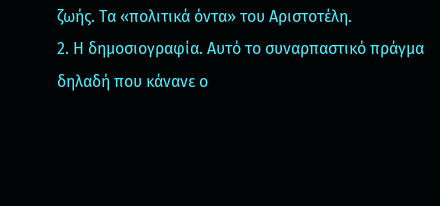ζωής. Τα «πολιτικά όντα» του Αριστοτέλη.
2. Η δημοσιογραφία. Αυτό το συναρπαστικό πράγμα δηλαδή που κάνανε ο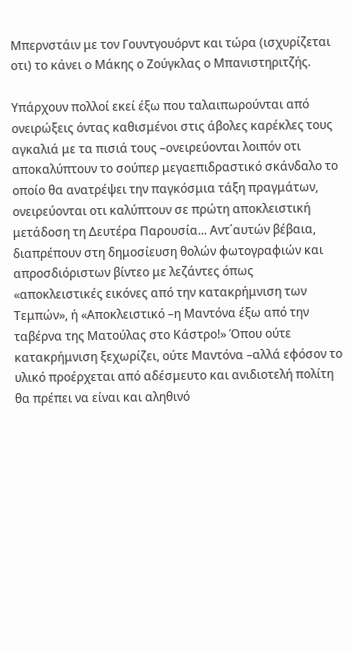Μπερνστάιν με τον Γουντγουόρντ και τώρα (ισχυρίζεται οτι) το κάνει ο Μάκης ο Ζούγκλας ο Μπανιστηριτζής.

Υπάρχουν πολλοί εκεί έξω που ταλαιπωρούνται από ονειρώξεις όντας καθισμένοι στις άβολες καρέκλες τους αγκαλιά με τα πισιά τους –ονειρεύονται λοιπόν οτι αποκαλύπτουν το σούπερ μεγαεπιδραστικό σκάνδαλο το οποίο θα ανατρέψει την παγκόσμια τάξη πραγμάτων, ονειρεύονται οτι καλύπτουν σε πρώτη αποκλειστική μετάδοση τη Δευτέρα Παρουσία... Αντ΄αυτών βέβαια, διαπρέπουν στη δημοσίευση θολών φωτογραφιών και απροσδιόριστων βίντεο με λεζάντες όπως «αποκλειστικές εικόνες από την κατακρήμνιση των Τεμπών», ή «Αποκλειστικό –η Μαντόνα έξω από την ταβέρνα της Ματούλας στο Κάστρο!» Όπου ούτε κατακρήμνιση ξεχωρίζει, ούτε Μαντόνα –αλλά εφόσον το υλικό προέρχεται από αδέσμευτο και ανιδιοτελή πολίτη θα πρέπει να είναι και αληθινό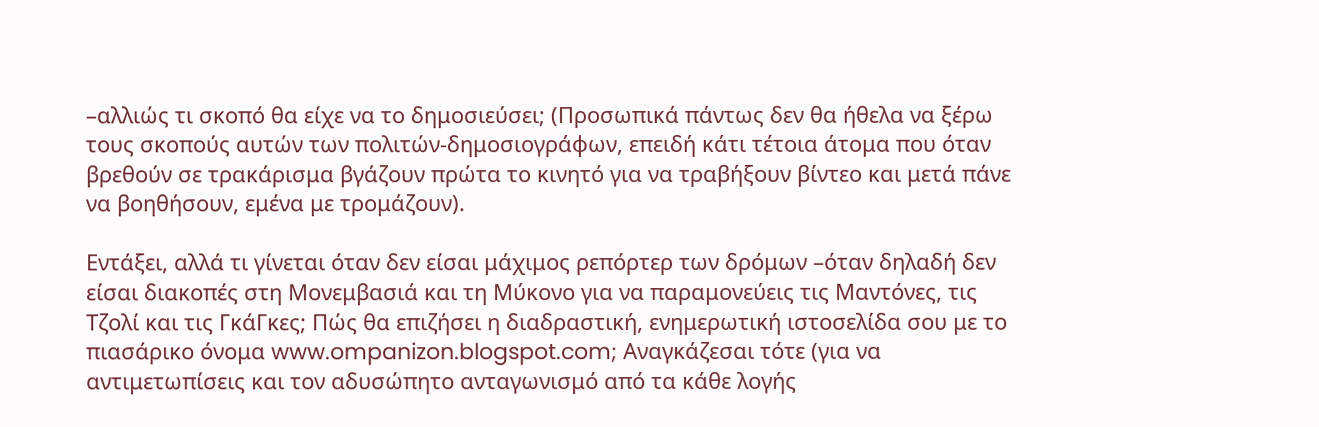–αλλιώς τι σκοπό θα είχε να το δημοσιεύσει; (Προσωπικά πάντως δεν θα ήθελα να ξέρω τους σκοπούς αυτών των πολιτών-δημοσιογράφων, επειδή κάτι τέτοια άτομα που όταν βρεθούν σε τρακάρισμα βγάζουν πρώτα το κινητό για να τραβήξουν βίντεο και μετά πάνε να βοηθήσουν, εμένα με τρομάζουν).

Εντάξει, αλλά τι γίνεται όταν δεν είσαι μάχιμος ρεπόρτερ των δρόμων –όταν δηλαδή δεν είσαι διακοπές στη Μονεμβασιά και τη Μύκονο για να παραμονεύεις τις Μαντόνες, τις Τζολί και τις ΓκάΓκες; Πώς θα επιζήσει η διαδραστική, ενημερωτική ιστοσελίδα σου με το πιασάρικο όνομα www.ompanizon.blogspot.com; Αναγκάζεσαι τότε (για να αντιμετωπίσεις και τον αδυσώπητο ανταγωνισμό από τα κάθε λογής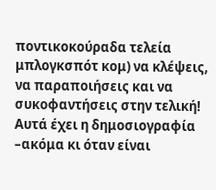ποντικοκούραδα τελεία μπλογκσπότ κομ) να κλέψεις, να παραποιήσεις και να συκοφαντήσεις στην τελική! Αυτά έχει η δημοσιογραφία –ακόμα κι όταν είναι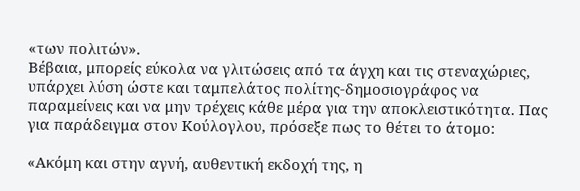«των πολιτών».
Βέβαια, μπορείς εύκολα να γλιτώσεις από τα άγχη και τις στεναχώριες, υπάρχει λύση ώστε και ταμπελάτος πολίτης-δημοσιογράφος να παραμείνεις και να μην τρέχεις κάθε μέρα για την αποκλειστικότητα. Πας για παράδειγμα στον Κούλογλου, πρόσεξε πως το θέτει το άτομο:

«Ακόμη και στην αγνή, αυθεντική εκδοχή της, η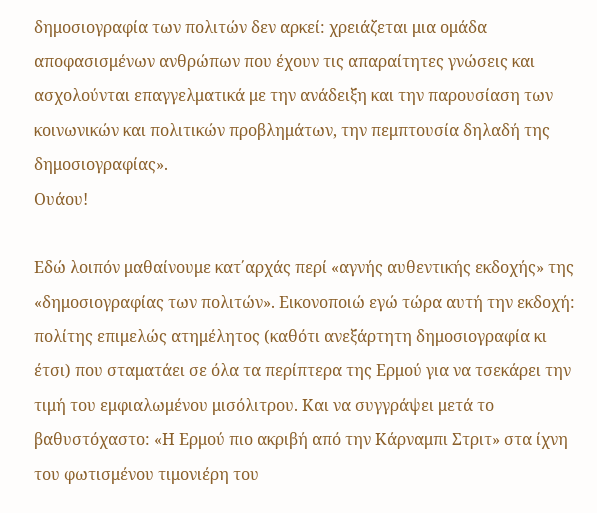δημοσιογραφία των πολιτών δεν αρκεί: χρειάζεται μια ομάδα αποφασισμένων ανθρώπων που έχουν τις απαραίτητες γνώσεις και ασχολούνται επαγγελματικά με την ανάδειξη και την παρουσίαση των κοινωνικών και πολιτικών προβλημάτων, την πεμπτουσία δηλαδή της δημοσιογραφίας».
Ουάου!

Εδώ λοιπόν μαθαίνουμε κατ΄αρχάς περί «αγνής αυθεντικής εκδοχής» της «δημοσιογραφίας των πολιτών». Εικονοποιώ εγώ τώρα αυτή την εκδοχή: πολίτης επιμελώς ατημέλητος (καθότι ανεξάρτητη δημοσιογραφία κι έτσι) που σταματάει σε όλα τα περίπτερα της Ερμού για να τσεκάρει την τιμή του εμφιαλωμένου μισόλιτρου. Και να συγγράψει μετά το βαθυστόχαστο: «Η Ερμού πιο ακριβή από την Κάρναμπι Στριτ» στα ίχνη του φωτισμένου τιμονιέρη του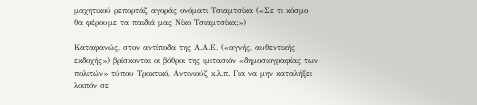μαχητικού ρεπορτάζ αγοράς ονόματι Τσιαμτσίκα («Σε τι κόσμο θα φέρουμε τα παιδιά μας Νίκο Τσιαμτσίκα;»)

Καταφανώς, στον αντίποδα της Α.Α.Ε. («αγνής, αυθεντικής εκδοχής») βρίσκονται οι βόθροι της ιμιτασιόν «δημοσιογραφίας των πολιτών» τύπου Τροκτικό, Αντινιούζ κ.λ.π. Για να μην καταλήξει λοιπόν σε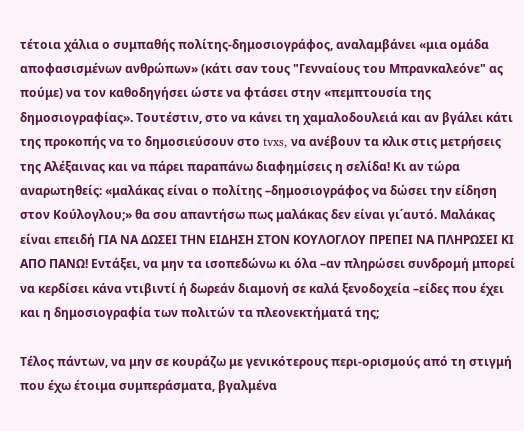τέτοια χάλια ο συμπαθής πολίτης-δημοσιογράφος, αναλαμβάνει «μια ομάδα αποφασισμένων ανθρώπων» (κάτι σαν τους "Γενναίους του Μπρανκαλεόνε" ας πούμε) να τον καθοδηγήσει ώστε να φτάσει στην «πεμπτουσία της δημοσιογραφίας». Τουτέστιν, στο να κάνει τη χαμαλοδουλειά και αν βγάλει κάτι της προκοπής να το δημοσιεύσουν στο tvxs, να ανέβουν τα κλικ στις μετρήσεις της Αλέξαινας και να πάρει παραπάνω διαφημίσεις η σελίδα! Κι αν τώρα αναρωτηθείς: «μαλάκας είναι ο πολίτης –δημοσιογράφος να δώσει την είδηση στον Κούλογλου;» θα σου απαντήσω πως μαλάκας δεν είναι γι΄αυτό. Μαλάκας είναι επειδή ΓΙΑ ΝΑ ΔΩΣΕΙ ΤΗΝ ΕΙΔΗΣΗ ΣΤΟΝ ΚΟΥΛΟΓΛΟΥ ΠΡΕΠΕΙ ΝΑ ΠΛΗΡΩΣΕΙ ΚΙ ΑΠΟ ΠΑΝΩ! Εντάξει, να μην τα ισοπεδώνω κι όλα –αν πληρώσει συνδρομή μπορεί να κερδίσει κάνα ντιβιντί ή δωρεάν διαμονή σε καλά ξενοδοχεία –είδες που έχει και η δημοσιογραφία των πολιτών τα πλεονεκτήματά της;

Τέλος πάντων, να μην σε κουράζω με γενικότερους περι-ορισμούς από τη στιγμή που έχω έτοιμα συμπεράσματα, βγαλμένα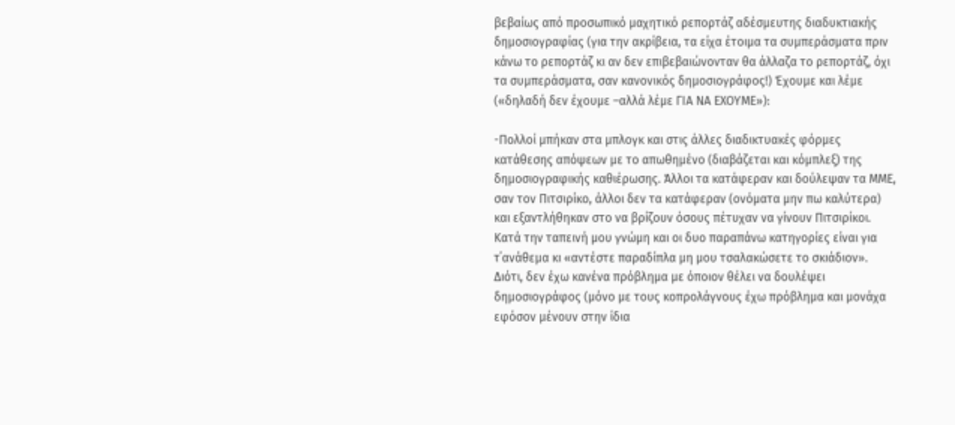βεβαίως από προσωπικό μαχητικό ρεπορτάζ αδέσμευτης διαδυκτιακής δημοσιογραφίας (για την ακρίβεια, τα είχα έτοιμα τα συμπεράσματα πριν κάνω το ρεπορτάζ κι αν δεν επιβεβαιώνονταν θα άλλαζα το ρεπορτάζ, όχι τα συμπεράσματα, σαν κανονικός δημοσιογράφος!) Έχουμε και λέμε («δηλαδή δεν έχουμε –αλλά λέμε ΓΙΑ ΝΑ ΕΧΟΥΜΕ»):

-Πολλοί μπήκαν στα μπλογκ και στις άλλες διαδικτυακές φόρμες κατάθεσης απόψεων με το απωθημένο (διαβάζεται και κόμπλεξ) της δημοσιογραφικής καθιέρωσης. Άλλοι τα κατάφεραν και δούλεψαν τα ΜΜΕ, σαν τον Πιτσιρίκο, άλλοι δεν τα κατάφεραν (ονόματα μην πω καλύτερα) και εξαντλήθηκαν στο να βρίζουν όσους πέτυχαν να γίνουν Πιτσιρίκοι. Κατά την ταπεινή μου γνώμη και οι δυο παραπάνω κατηγορίες είναι για τ΄ανάθεμα κι «αντέστε παραδίπλα μη μου τσαλακώσετε το σκιάδιον». Διότι, δεν έχω κανένα πρόβλημα με όποιον θέλει να δουλέψει δημοσιογράφος (μόνο με τους κοπρολάγνους έχω πρόβλημα και μονάχα εφόσον μένουν στην ίδια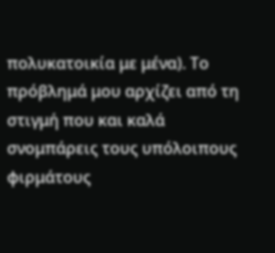πολυκατοικία με μένα). Το πρόβλημά μου αρχίζει από τη στιγμή που και καλά σνομπάρεις τους υπόλοιπους φιρμάτους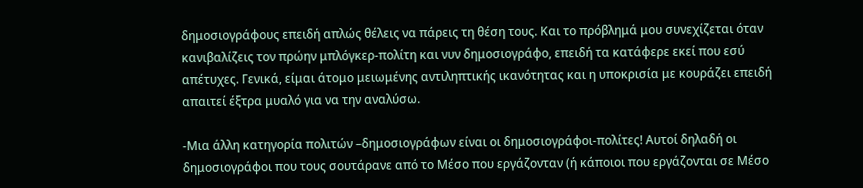δημοσιογράφους επειδή απλώς θέλεις να πάρεις τη θέση τους. Και το πρόβλημά μου συνεχίζεται όταν κανιβαλίζεις τον πρώην μπλόγκερ-πολίτη και νυν δημοσιογράφο, επειδή τα κατάφερε εκεί που εσύ απέτυχες. Γενικά, είμαι άτομο μειωμένης αντιληπτικής ικανότητας και η υποκρισία με κουράζει επειδή απαιτεί έξτρα μυαλό για να την αναλύσω.

-Μια άλλη κατηγορία πολιτών –δημοσιογράφων είναι οι δημοσιογράφοι-πολίτες! Αυτοί δηλαδή οι δημοσιογράφοι που τους σουτάρανε από το Μέσο που εργάζονταν (ή κάποιοι που εργάζονται σε Μέσο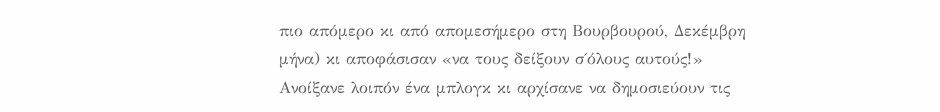πιο απόμερο κι από απομεσήμερο στη Βουρβουρού, Δεκέμβρη μήνα) κι αποφάσισαν «να τους δείξουν σ΄όλους αυτούς!» Ανοίξανε λοιπόν ένα μπλογκ κι αρχίσανε να δημοσιεύουν τις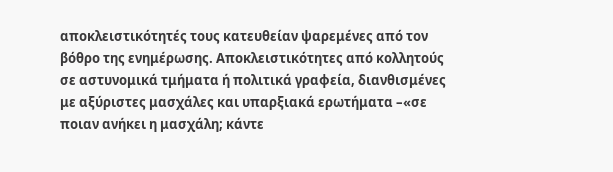αποκλειστικότητές τους κατευθείαν ψαρεμένες από τον βόθρο της ενημέρωσης. Αποκλειστικότητες από κολλητούς σε αστυνομικά τμήματα ή πολιτικά γραφεία, διανθισμένες με αξύριστες μασχάλες και υπαρξιακά ερωτήματα –«σε ποιαν ανήκει η μασχάλη; κάντε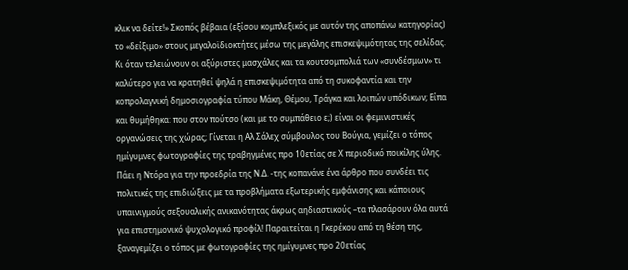κλικ να δείτε!» Σκοπός βέβαια (εξίσου κομπλεξικός με αυτόν της αποπάνω κατηγορίας) το «δείξιμο» στους μεγαλοϊδιοκτήτες μέσω της μεγάλης επισκεψιμότητας της σελίδας. Κι όταν τελειώνουν οι αξύριστες μασχάλες και τα κουτσομπολιά των «συνδέσμων» τι καλύτερο για να κρατηθεί ψηλά η επισκεψιμότητα από τη συκοφαντία και την κοπρολαγνική δημοσιογραφία τύπου Μάκη, Θέμου, Τράγκα και λοιπών υπόδικων; Είπα και θυμήθηκα: που στον πούτσο (και με το συμπάθειο ε;) είναι οι φεμινιστικές οργανώσεις της χώρας; Γίνεται η Αλ Σάλεχ σύμβουλος του Βούγια, γεμίζει ο τόπος ημίγυμνες φωτογραφίες της τραβηγμένες προ 10ετίας σε Χ περιοδικό ποικίλης ύλης. Πάει η Ντόρα για την προεδρία της Ν.Δ. -της κοπανάνε ένα άρθρο που συνδέει τις πολιτικές της επιδιώξεις με τα προβλήματα εξωτερικής εμφάνισης και κάποιους υπαινιγμούς σεξουαλικής ανικανότητας άκρως αηδιαστικούς –τα πλασάρουν όλα αυτά για επιστημονικό ψυχολογικό προφίλ! Παραιτείται η Γκερέκου από τη θέση της, ξαναγεμίζει ο τόπος με φωτογραφίες της ημίγυμνες προ 20ετίας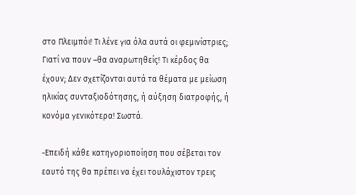στο Πλειμπόι! Τι λένε για όλα αυτά οι φεμινίστριες; Γιατί να πουν –θα αναρωτηθείς! Τι κέρδος θα έχουν; Δεν σχετίζονται αυτά τα θέματα με μείωση ηλικίας συνταξιοδότησης, ή αύξηση διατροφής, ή κονόμα γενικότερα! Σωστά.

-Επειδή κάθε κατηγοριοποίηση που σέβεται τον εαυτό της θα πρέπει να έχει τουλάχιστον τρεις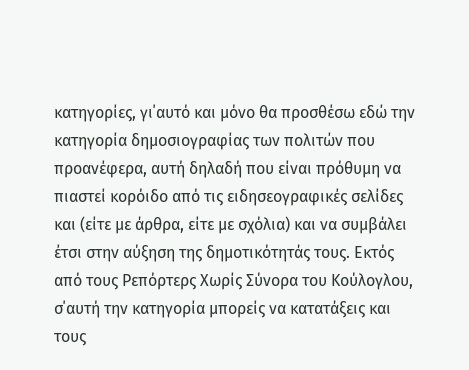κατηγορίες, γι΄αυτό και μόνο θα προσθέσω εδώ την κατηγορία δημοσιογραφίας των πολιτών που προανέφερα, αυτή δηλαδή που είναι πρόθυμη να πιαστεί κορόιδο από τις ειδησεογραφικές σελίδες και (είτε με άρθρα, είτε με σχόλια) και να συμβάλει έτσι στην αύξηση της δημοτικότητάς τους. Εκτός από τους Ρεπόρτερς Χωρίς Σύνορα του Κούλογλου, σ΄αυτή την κατηγορία μπορείς να κατατάξεις και τους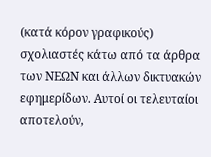(κατά κόρον γραφικούς) σχολιαστές κάτω από τα άρθρα των ΝΕΩΝ και άλλων δικτυακών εφημερίδων. Αυτοί οι τελευταίοι αποτελούν,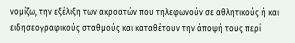νομίζω, την εξέλιξη των ακροατών που τηλεφωνούν σε αθλητικούς ή και ειδησεογραφικούς σταθμούς και καταθέτουν την άποψή τους περί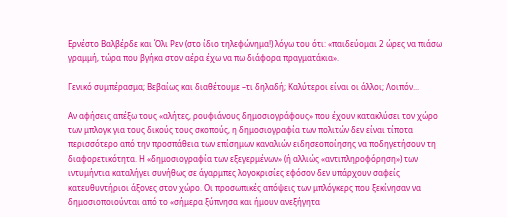Ερνέστο Βαλβέρδε και Όλι Ρεν (στο ίδιο τηλεφώνημα!) λόγω του ότι: «παιδεύομαι 2 ώρες να πιάσω γραμμή, τώρα που βγήκα στον αέρα έχω να πω διάφορα πραγματάκια».

Γενικό συμπέρασμα; Βεβαίως και διαθέτουμε –τι δηλαδή; Καλύτεροι είναι οι άλλοι; Λοιπόν...

Αν αφήσεις απέξω τους «αλήτες, ρουφιάνους δημοσιογράφους» που έχουν κατακλύσει τον χώρο των μπλογκ για τους δικούς τους σκοπούς, η δημοσιογραφία των πολιτών δεν είναι τίποτα περισσότερο από την προσπάθεια των επίσημων καναλιών ειδησεοποίησης να ποδηγετήσουν τη διαφορετικότητα. Η «δημοσιογραφία των εξεγερμένων» (ή αλλιώς «αντιπληροφόρηση») των ιντυμήντια καταλήγει συνήθως σε άγαρμπες λογοκρισίες εφόσον δεν υπάρχουν σαφείς κατευθυντήριοι άξονες στον χώρο. Οι προσωπικές απόψεις των μπλόγκερς που ξεκίνησαν να δημοσιοποιούνται από το «σήμερα ξύπνησα και ήμουν ανεξήγητα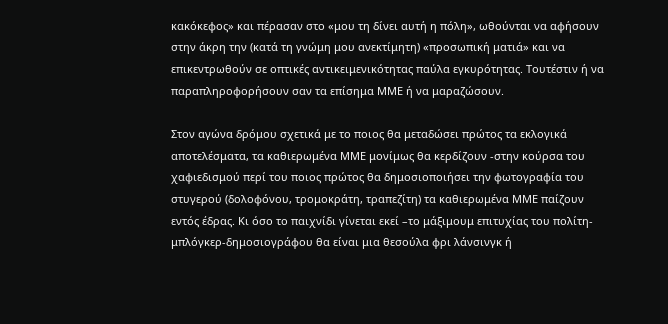κακόκεφος» και πέρασαν στο «μου τη δίνει αυτή η πόλη», ωθούνται να αφήσουν στην άκρη την (κατά τη γνώμη μου ανεκτίμητη) «προσωπική ματιά» και να επικεντρωθούν σε οπτικές αντικειμενικότητας παύλα εγκυρότητας. Τουτέστιν ή να παραπληροφορήσουν σαν τα επίσημα ΜΜΕ ή να μαραζώσουν.

Στον αγώνα δρόμου σχετικά με το ποιος θα μεταδώσει πρώτος τα εκλογικά αποτελέσματα, τα καθιερωμένα ΜΜΕ μονίμως θα κερδίζουν -στην κούρσα του χαφιεδισμού περί του ποιος πρώτος θα δημοσιοποιήσει την φωτογραφία του στυγερού (δολοφόνου, τρομοκράτη, τραπεζίτη) τα καθιερωμένα ΜΜΕ παίζουν εντός έδρας. Κι όσο το παιχνίδι γίνεται εκεί –το μάξιμουμ επιτυχίας του πολίτη-μπλόγκερ-δημοσιογράφου θα είναι μια θεσούλα φρι λάνσινγκ ή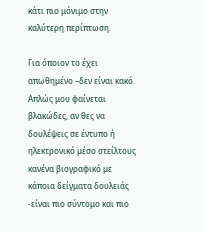κάτι πιο μόνιμο στην καλύτερη περίπτωση.

Για όποιον το έχει απωθημένο –δεν είναι κακό. Απλώς μου φαίνεται βλακώδες, αν θες να δουλέψεις σε έντυπο ή ηλεκτρονικό μέσο στείλτους κανένα βιογραφικό με κάποια δείγματα δουλειάς -είναι πιο σύντομο και πιο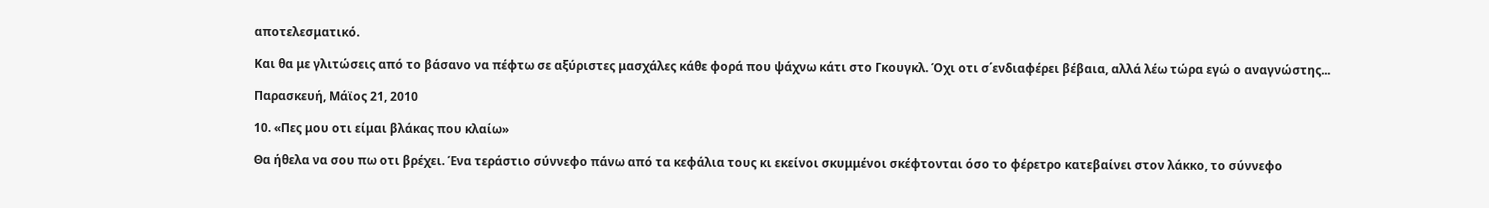αποτελεσματικό.

Και θα με γλιτώσεις από το βάσανο να πέφτω σε αξύριστες μασχάλες κάθε φορά που ψάχνω κάτι στο Γκουγκλ. Όχι οτι σ΄ενδιαφέρει βέβαια, αλλά λέω τώρα εγώ ο αναγνώστης...

Παρασκευή, Μάϊος 21, 2010

10. «Πες μου οτι είμαι βλάκας που κλαίω»

Θα ήθελα να σου πω οτι βρέχει. Ένα τεράστιο σύννεφο πάνω από τα κεφάλια τους κι εκείνοι σκυμμένοι σκέφτονται όσο το φέρετρο κατεβαίνει στον λάκκο, το σύννεφο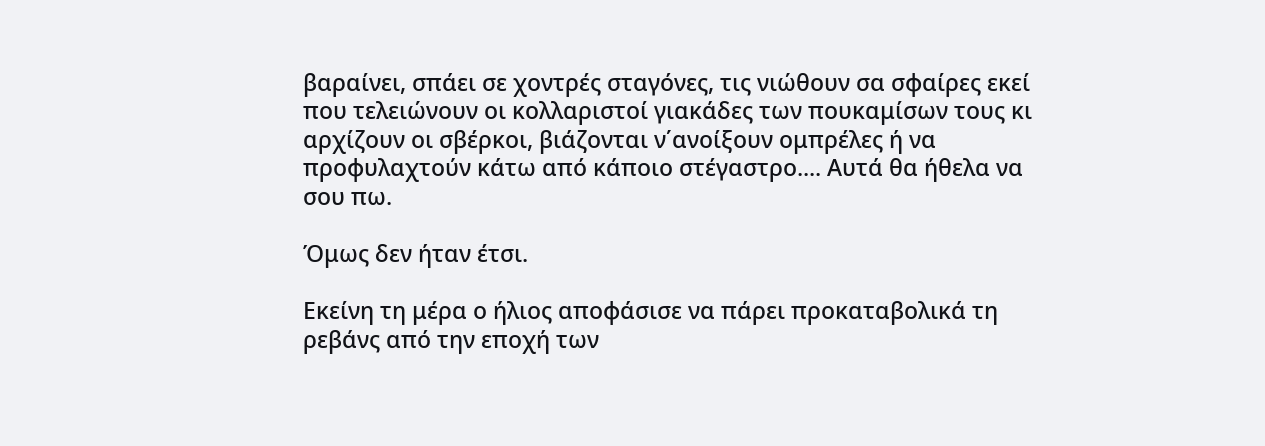βαραίνει, σπάει σε χοντρές σταγόνες, τις νιώθουν σα σφαίρες εκεί που τελειώνουν οι κολλαριστοί γιακάδες των πουκαμίσων τους κι αρχίζουν οι σβέρκοι, βιάζονται ν΄ανοίξουν ομπρέλες ή να προφυλαχτούν κάτω από κάποιο στέγαστρο.... Αυτά θα ήθελα να σου πω.

Όμως δεν ήταν έτσι.

Εκείνη τη μέρα ο ήλιος αποφάσισε να πάρει προκαταβολικά τη ρεβάνς από την εποχή των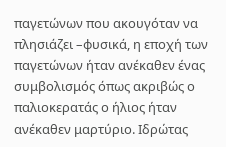παγετώνων που ακουγόταν να πλησιάζει –φυσικά, η εποχή των παγετώνων ήταν ανέκαθεν ένας συμβολισμός όπως ακριβώς ο παλιοκερατάς ο ήλιος ήταν ανέκαθεν μαρτύριο. Ιδρώτας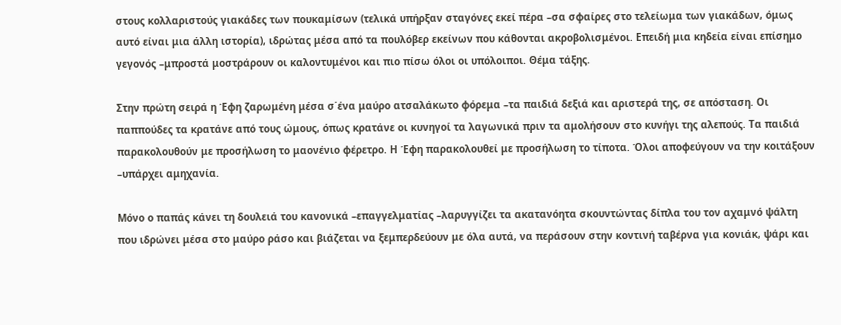στους κολλαριστούς γιακάδες των πουκαμίσων (τελικά υπήρξαν σταγόνες εκεί πέρα –σα σφαίρες στο τελείωμα των γιακάδων, όμως αυτό είναι μια άλλη ιστορία), ιδρώτας μέσα από τα πουλόβερ εκείνων που κάθονται ακροβολισμένοι. Επειδή μια κηδεία είναι επίσημο γεγονός –μπροστά μοστράρουν οι καλοντυμένοι και πιο πίσω όλοι οι υπόλοιποι. Θέμα τάξης.

Στην πρώτη σειρά η Έφη ζαρωμένη μέσα σ΄ένα μαύρο ατσαλάκωτο φόρεμα –τα παιδιά δεξιά και αριστερά της, σε απόσταση. Οι παππούδες τα κρατάνε από τους ώμους, όπως κρατάνε οι κυνηγοί τα λαγωνικά πριν τα αμολήσουν στο κυνήγι της αλεπούς. Τα παιδιά παρακολουθούν με προσήλωση το μαονένιο φέρετρο. Η Έφη παρακολουθεί με προσήλωση το τίποτα. Όλοι αποφεύγουν να την κοιτάξουν –υπάρχει αμηχανία.

Μόνο ο παπάς κάνει τη δουλειά του κανονικά –επαγγελματίας –λαρυγγίζει τα ακατανόητα σκουντώντας δίπλα του τον αχαμνό ψάλτη που ιδρώνει μέσα στο μαύρο ράσο και βιάζεται να ξεμπερδεύουν με όλα αυτά, να περάσουν στην κοντινή ταβέρνα για κονιάκ, ψάρι και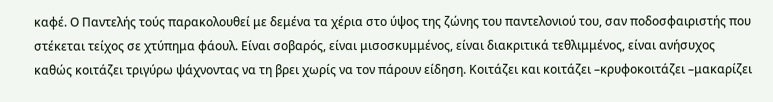καφέ. Ο Παντελής τούς παρακολουθεί με δεμένα τα χέρια στο ύψος της ζώνης του παντελονιού του, σαν ποδοσφαιριστής που στέκεται τείχος σε χτύπημα φάουλ. Είναι σοβαρός, είναι μισοσκυμμένος, είναι διακριτικά τεθλιμμένος, είναι ανήσυχος καθώς κοιτάζει τριγύρω ψάχνοντας να τη βρει χωρίς να τον πάρουν είδηση. Κοιτάζει και κοιτάζει –κρυφοκοιτάζει –μακαρίζει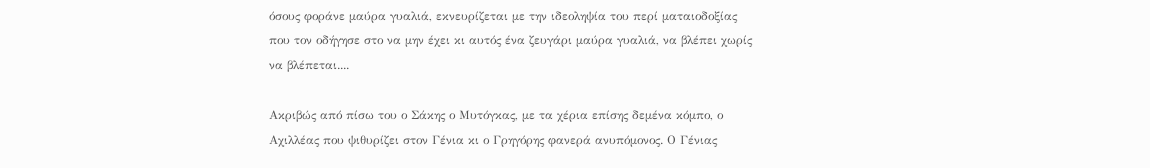όσους φοράνε μαύρα γυαλιά, εκνευρίζεται με την ιδεοληψία του περί ματαιοδοξίας που τον οδήγησε στο να μην έχει κι αυτός ένα ζευγάρι μαύρα γυαλιά, να βλέπει χωρίς να βλέπεται....

Ακριβώς από πίσω του ο Σάκης ο Μυτόγκας, με τα χέρια επίσης δεμένα κόμπο, ο Αχιλλέας που ψιθυρίζει στον Γένια κι ο Γρηγόρης φανερά ανυπόμονος. Ο Γένιας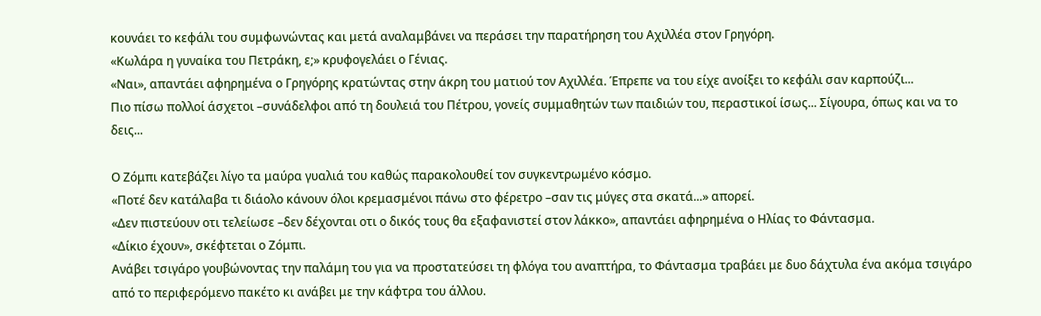κουνάει το κεφάλι του συμφωνώντας και μετά αναλαμβάνει να περάσει την παρατήρηση του Αχιλλέα στον Γρηγόρη.
«Κωλάρα η γυναίκα του Πετράκη, ε;» κρυφογελάει ο Γένιας.
«Ναι», απαντάει αφηρημένα ο Γρηγόρης κρατώντας στην άκρη του ματιού τον Αχιλλέα. Έπρεπε να του είχε ανοίξει το κεφάλι σαν καρπούζι...
Πιο πίσω πολλοί άσχετοι –συνάδελφοι από τη δουλειά του Πέτρου, γονείς συμμαθητών των παιδιών του, περαστικοί ίσως... Σίγουρα, όπως και να το δεις...

Ο Ζόμπι κατεβάζει λίγο τα μαύρα γυαλιά του καθώς παρακολουθεί τον συγκεντρωμένο κόσμο.
«Ποτέ δεν κατάλαβα τι διάολο κάνουν όλοι κρεμασμένοι πάνω στο φέρετρο –σαν τις μύγες στα σκατά...» απορεί.
«Δεν πιστεύουν οτι τελείωσε –δεν δέχονται οτι ο δικός τους θα εξαφανιστεί στον λάκκο», απαντάει αφηρημένα ο Ηλίας το Φάντασμα.
«Δίκιο έχουν», σκέφτεται ο Ζόμπι.
Ανάβει τσιγάρο γουβώνοντας την παλάμη του για να προστατεύσει τη φλόγα του αναπτήρα, το Φάντασμα τραβάει με δυο δάχτυλα ένα ακόμα τσιγάρο από το περιφερόμενο πακέτο κι ανάβει με την κάφτρα του άλλου.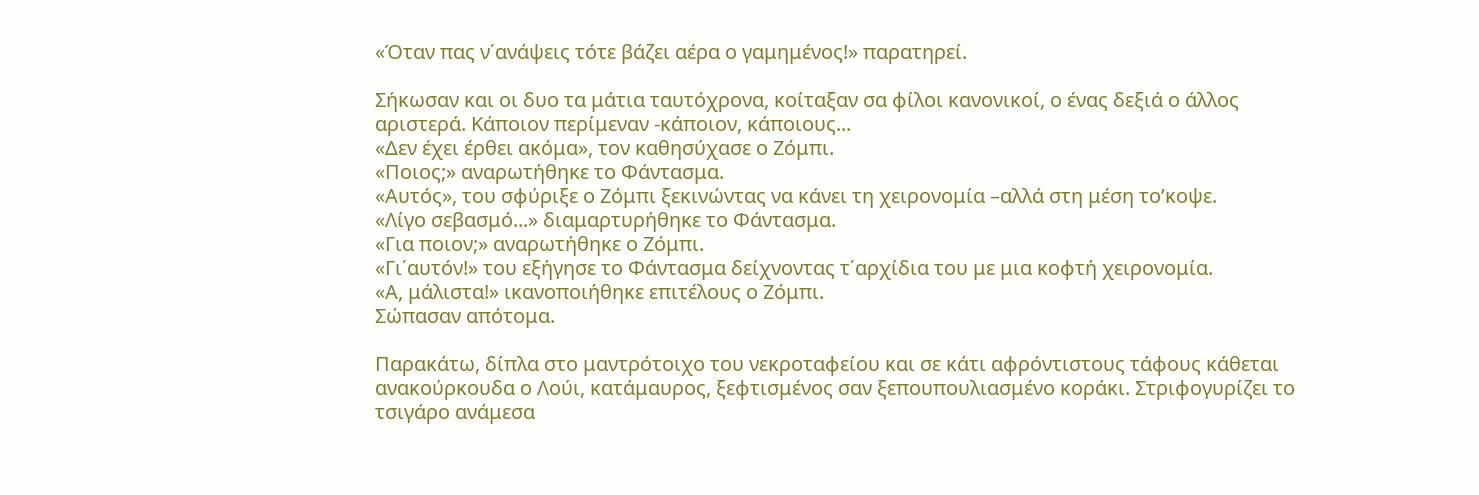«Όταν πας ν΄ανάψεις τότε βάζει αέρα ο γαμημένος!» παρατηρεί.

Σήκωσαν και οι δυο τα μάτια ταυτόχρονα, κοίταξαν σα φίλοι κανονικοί, ο ένας δεξιά ο άλλος αριστερά. Κάποιον περίμεναν -κάποιον, κάποιους...
«Δεν έχει έρθει ακόμα», τον καθησύχασε ο Ζόμπι.
«Ποιος;» αναρωτήθηκε το Φάντασμα.
«Αυτός», του σφύριξε ο Ζόμπι ξεκινώντας να κάνει τη χειρονομία –αλλά στη μέση το’κοψε.
«Λίγο σεβασμό...» διαμαρτυρήθηκε το Φάντασμα.
«Για ποιον;» αναρωτήθηκε ο Ζόμπι.
«Γι΄αυτόν!» του εξήγησε το Φάντασμα δείχνοντας τ΄αρχίδια του με μια κοφτή χειρονομία.
«Α, μάλιστα!» ικανοποιήθηκε επιτέλους ο Ζόμπι.
Σώπασαν απότομα.

Παρακάτω, δίπλα στο μαντρότοιχο του νεκροταφείου και σε κάτι αφρόντιστους τάφους κάθεται ανακούρκουδα ο Λούι, κατάμαυρος, ξεφτισμένος σαν ξεπουπουλιασμένο κοράκι. Στριφογυρίζει το τσιγάρο ανάμεσα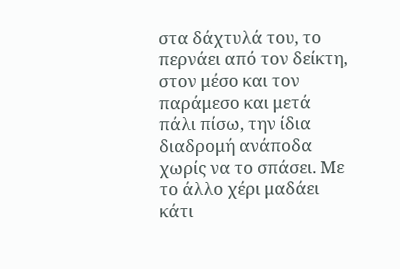στα δάχτυλά του, το περνάει από τον δείκτη, στον μέσο και τον παράμεσο και μετά πάλι πίσω, την ίδια διαδρομή ανάποδα χωρίς να το σπάσει. Με το άλλο χέρι μαδάει κάτι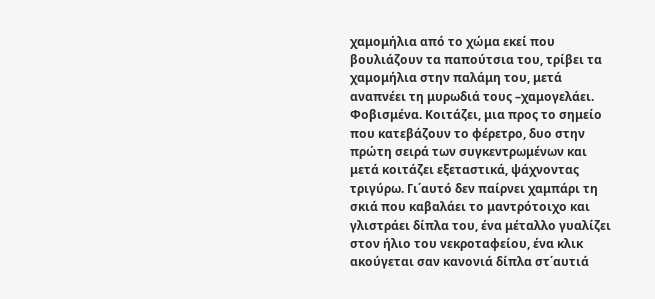χαμομήλια από το χώμα εκεί που βουλιάζουν τα παπούτσια του, τρίβει τα χαμομήλια στην παλάμη του, μετά αναπνέει τη μυρωδιά τους –χαμογελάει. Φοβισμένα. Κοιτάζει, μια προς το σημείο που κατεβάζουν το φέρετρο, δυο στην πρώτη σειρά των συγκεντρωμένων και μετά κοιτάζει εξεταστικά, ψάχνοντας τριγύρω. Γι΄αυτό δεν παίρνει χαμπάρι τη σκιά που καβαλάει το μαντρότοιχο και γλιστράει δίπλα του, ένα μέταλλο γυαλίζει στον ήλιο του νεκροταφείου, ένα κλικ ακούγεται σαν κανονιά δίπλα στ΄αυτιά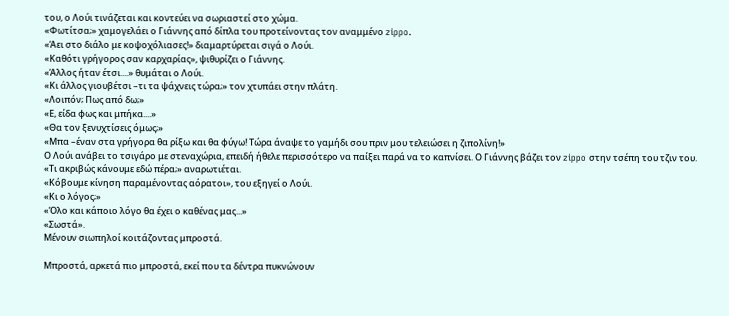του, ο Λούι τινάζεται και κοντεύει να σωριαστεί στο χώμα.
«Φωτίτσα;» χαμογελάει ο Γιάννης από δίπλα του προτείνοντας τον αναμμένο zippo.
«Άει στο διάλο με κοψοχόλιασες!» διαμαρτύρεται σιγά ο Λούι.
«Καθότι γρήγορος σαν καρχαρίας», ψιθυρίζει ο Γιάννης.
«Άλλος ήταν έτσι....» θυμάται ο Λούι.
«Κι άλλος γιουβέτσι –τι τα ψάχνεις τώρα;» τον χτυπάει στην πλάτη.
«Λοιπόν; Πως από δω;»
«Ε, είδα φως και μπήκα....»
«Θα τον ξενυχτίσεις όμως;»
«Μπα –έναν στα γρήγορα θα ρίξω και θα φύγω! Τώρα άναψε το γαμήδι σου πριν μου τελειώσει η ζιπολίνη!»
Ο Λούι ανάβει το τσιγάρο με στεναχώρια, επειδή ήθελε περισσότερο να παίξει παρά να το καπνίσει. Ο Γιάννης βάζει τον zippo στην τσέπη του τζιν του.
«Τι ακριβώς κάνουμε εδώ πέρα;» αναρωτιέται.
«Κόβουμε κίνηση παραμένοντας αόρατοι», του εξηγεί ο Λούι.
«Κι ο λόγος;»
«Όλο και κάποιο λόγο θα έχει ο καθένας μας...»
«Σωστά».
Μένουν σιωπηλοί κοιτάζοντας μπροστά.

Μπροστά, αρκετά πιο μπροστά, εκεί που τα δέντρα πυκνώνουν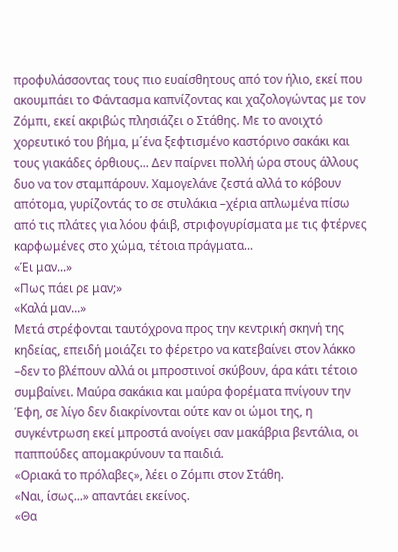προφυλάσσοντας τους πιο ευαίσθητους από τον ήλιο, εκεί που ακουμπάει το Φάντασμα καπνίζοντας και χαζολογώντας με τον Ζόμπι, εκεί ακριβώς πλησιάζει ο Στάθης. Με το ανοιχτό χορευτικό του βήμα, μ΄ένα ξεφτισμένο καστόρινο σακάκι και τους γιακάδες όρθιους... Δεν παίρνει πολλή ώρα στους άλλους δυο να τον σταμπάρουν. Χαμογελάνε ζεστά αλλά το κόβουν απότομα, γυρίζοντάς το σε στυλάκια –χέρια απλωμένα πίσω από τις πλάτες για λόου φάιβ, στριφογυρίσματα με τις φτέρνες καρφωμένες στο χώμα, τέτοια πράγματα...
«Έι μαν...»
«Πως πάει ρε μαν;»
«Καλά μαν...»
Μετά στρέφονται ταυτόχρονα προς την κεντρική σκηνή της κηδείας, επειδή μοιάζει το φέρετρο να κατεβαίνει στον λάκκο –δεν το βλέπουν αλλά οι μπροστινοί σκύβουν, άρα κάτι τέτοιο συμβαίνει. Μαύρα σακάκια και μαύρα φορέματα πνίγουν την Έφη, σε λίγο δεν διακρίνονται ούτε καν οι ώμοι της, η συγκέντρωση εκεί μπροστά ανοίγει σαν μακάβρια βεντάλια, οι παππούδες απομακρύνουν τα παιδιά.
«Οριακά το πρόλαβες», λέει ο Ζόμπι στον Στάθη.
«Ναι, ίσως...» απαντάει εκείνος.
«Θα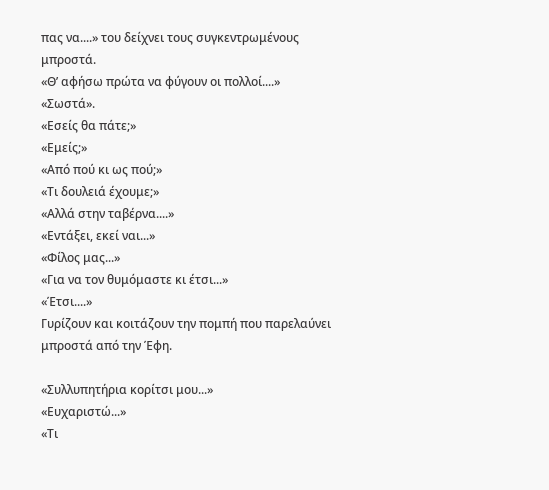πας να....» του δείχνει τους συγκεντρωμένους μπροστά.
«Θ’ αφήσω πρώτα να φύγουν οι πολλοί....»
«Σωστά».
«Εσείς θα πάτε;»
«Εμείς;»
«Από πού κι ως πού;»
«Τι δουλειά έχουμε;»
«Αλλά στην ταβέρνα....»
«Εντάξει, εκεί ναι...»
«Φίλος μας...»
«Για να τον θυμόμαστε κι έτσι...»
«Έτσι....»
Γυρίζουν και κοιτάζουν την πομπή που παρελαύνει μπροστά από την Έφη.

«Συλλυπητήρια κορίτσι μου...»
«Ευχαριστώ...»
«Τι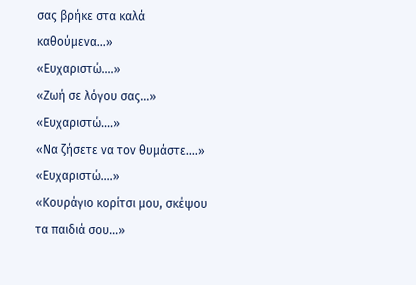σας βρήκε στα καλά καθούμενα...»
«Ευχαριστώ....»
«Ζωή σε λόγου σας...»
«Ευχαριστώ....»
«Να ζήσετε να τον θυμάστε....»
«Ευχαριστώ....»
«Κουράγιο κορίτσι μου, σκέψου τα παιδιά σου...»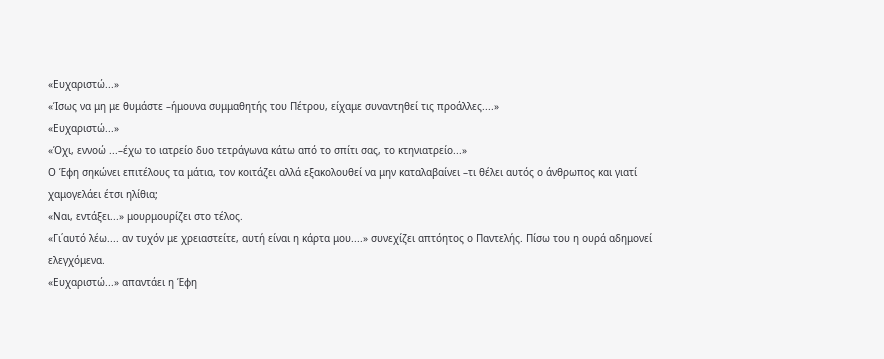«Ευχαριστώ...»
«Ίσως να μη με θυμάστε –ήμουνα συμμαθητής του Πέτρου, είχαμε συναντηθεί τις προάλλες....»
«Ευχαριστώ...»
«Όχι, εννοώ ...–έχω το ιατρείο δυο τετράγωνα κάτω από το σπίτι σας, το κτηνιατρείο...»
Ο Έφη σηκώνει επιτέλους τα μάτια, τον κοιτάζει αλλά εξακολουθεί να μην καταλαβαίνει –τι θέλει αυτός ο άνθρωπος και γιατί χαμογελάει έτσι ηλίθια;
«Ναι, εντάξει...» μουρμουρίζει στο τέλος.
«Γι΄αυτό λέω.... αν τυχόν με χρειαστείτε, αυτή είναι η κάρτα μου....» συνεχίζει απτόητος ο Παντελής. Πίσω του η ουρά αδημονεί ελεγχόμενα.
«Ευχαριστώ...» απαντάει η Έφη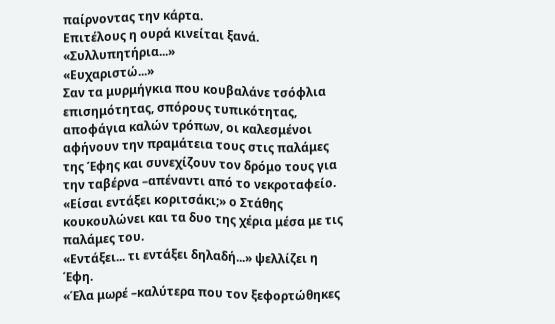παίρνοντας την κάρτα.
Επιτέλους η ουρά κινείται ξανά.
«Συλλυπητήρια...»
«Ευχαριστώ...»
Σαν τα μυρμήγκια που κουβαλάνε τσόφλια επισημότητας, σπόρους τυπικότητας, αποφάγια καλών τρόπων, οι καλεσμένοι αφήνουν την πραμάτεια τους στις παλάμες της Έφης και συνεχίζουν τον δρόμο τους για την ταβέρνα –απέναντι από το νεκροταφείο.
«Είσαι εντάξει κοριτσάκι;» ο Στάθης κουκουλώνει και τα δυο της χέρια μέσα με τις παλάμες του.
«Εντάξει... τι εντάξει δηλαδή...» ψελλίζει η Έφη.
«Έλα μωρέ –καλύτερα που τον ξεφορτώθηκες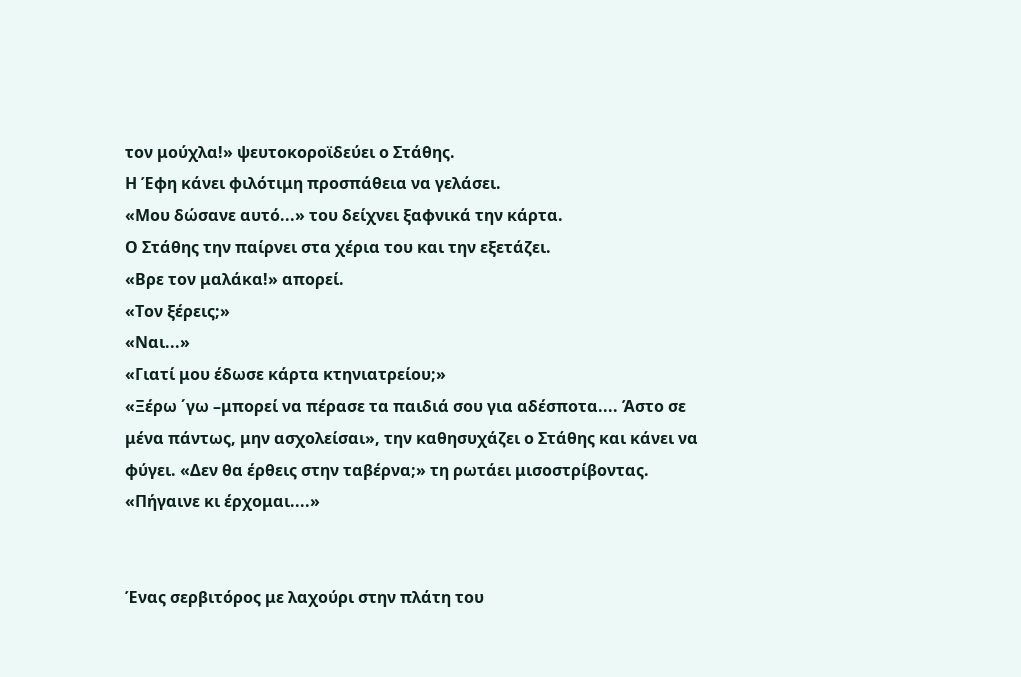τον μούχλα!» ψευτοκοροϊδεύει ο Στάθης.
Η Έφη κάνει φιλότιμη προσπάθεια να γελάσει.
«Μου δώσανε αυτό...» του δείχνει ξαφνικά την κάρτα.
Ο Στάθης την παίρνει στα χέρια του και την εξετάζει.
«Βρε τον μαλάκα!» απορεί.
«Τον ξέρεις;»
«Ναι...»
«Γιατί μου έδωσε κάρτα κτηνιατρείου;»
«Ξέρω ΄γω –μπορεί να πέρασε τα παιδιά σου για αδέσποτα.... Άστο σε μένα πάντως, μην ασχολείσαι», την καθησυχάζει ο Στάθης και κάνει να φύγει. «Δεν θα έρθεις στην ταβέρνα;» τη ρωτάει μισοστρίβοντας.
«Πήγαινε κι έρχομαι....»


Ένας σερβιτόρος με λαχούρι στην πλάτη του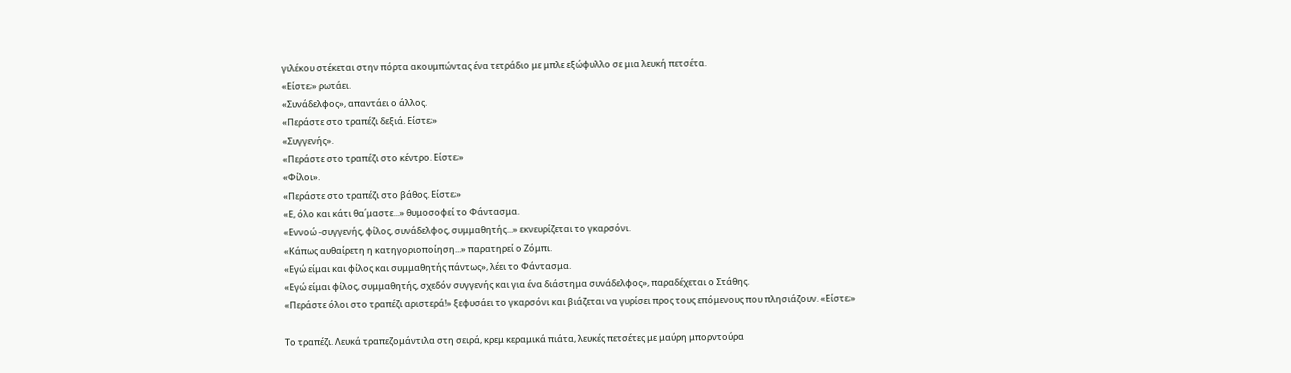γιλέκου στέκεται στην πόρτα ακουμπώντας ένα τετράδιο με μπλε εξώφυλλο σε μια λευκή πετσέτα.
«Είστε;» ρωτάει.
«Συνάδελφος», απαντάει ο άλλος.
«Περάστε στο τραπέζι δεξιά. Είστε;»
«Συγγενής».
«Περάστε στο τραπέζι στο κέντρο. Είστε;»
«Φίλοι».
«Περάστε στο τραπέζι στο βάθος. Είστε;»
«Ε, όλο και κάτι θα΄μαστε...» θυμοσοφεί το Φάντασμα.
«Εννοώ -συγγενής, φίλος, συνάδελφος, συμμαθητής...» εκνευρίζεται το γκαρσόνι.
«Κάπως αυθαίρετη η κατηγοριοποίηση...» παρατηρεί ο Ζόμπι.
«Εγώ είμαι και φίλος και συμμαθητής πάντως», λέει το Φάντασμα.
«Εγώ είμαι φίλος, συμμαθητής, σχεδόν συγγενής και για ένα διάστημα συνάδελφος», παραδέχεται ο Στάθης.
«Περάστε όλοι στο τραπέζι αριστερά!» ξεφυσάει το γκαρσόνι και βιάζεται να γυρίσει προς τους επόμενους που πλησιάζουν. «Είστε;»

Το τραπέζι. Λευκά τραπεζομάντιλα στη σειρά, κρεμ κεραμικά πιάτα, λευκές πετσέτες με μαύρη μπορντούρα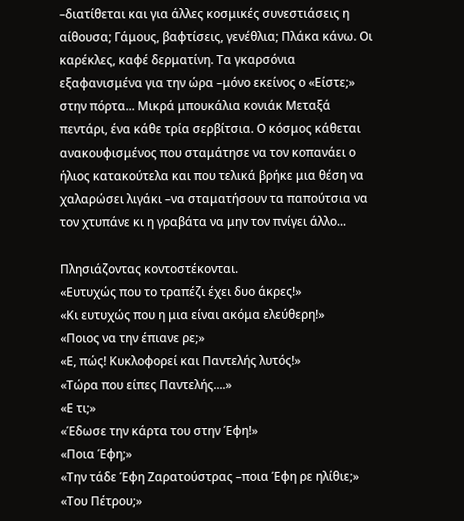–διατίθεται και για άλλες κοσμικές συνεστιάσεις η αίθουσα; Γάμους, βαφτίσεις, γενέθλια; Πλάκα κάνω. Οι καρέκλες, καφέ δερματίνη. Τα γκαρσόνια εξαφανισμένα για την ώρα –μόνο εκείνος ο «Είστε;» στην πόρτα... Μικρά μπουκάλια κονιάκ Μεταξά πεντάρι, ένα κάθε τρία σερβίτσια. Ο κόσμος κάθεται ανακουφισμένος που σταμάτησε να τον κοπανάει ο ήλιος κατακούτελα και που τελικά βρήκε μια θέση να χαλαρώσει λιγάκι –να σταματήσουν τα παπούτσια να τον χτυπάνε κι η γραβάτα να μην τον πνίγει άλλο...

Πλησιάζοντας κοντοστέκονται.
«Ευτυχώς που το τραπέζι έχει δυο άκρες!»
«Κι ευτυχώς που η μια είναι ακόμα ελεύθερη!»
«Ποιος να την έπιανε ρε;»
«Ε, πώς! Κυκλοφορεί και Παντελής λυτός!»
«Τώρα που είπες Παντελής....»
«Ε τι;»
«Έδωσε την κάρτα του στην Έφη!»
«Ποια Έφη;»
«Την τάδε Έφη Ζαρατούστρας –ποια Έφη ρε ηλίθιε;»
«Του Πέτρου;»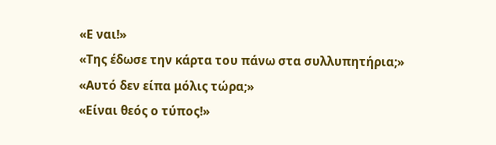«Ε ναι!»
«Της έδωσε την κάρτα του πάνω στα συλλυπητήρια;»
«Αυτό δεν είπα μόλις τώρα;»
«Είναι θεός ο τύπος!»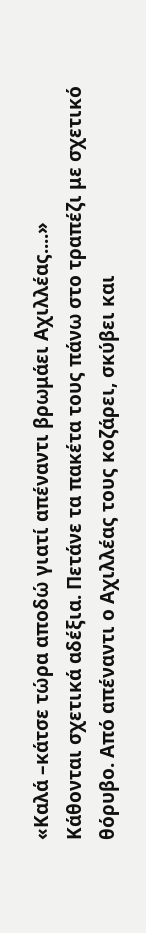«Καλά –κάτσε τώρα αποδώ γιατί απέναντι βρωμάει Αχιλλέας....»
Κάθονται σχετικά αδέξια. Πετάνε τα πακέτα τους πάνω στο τραπέζι με σχετικό θόρυβο. Από απέναντι ο Αχιλλέας τους κοζάρει, σκύβει και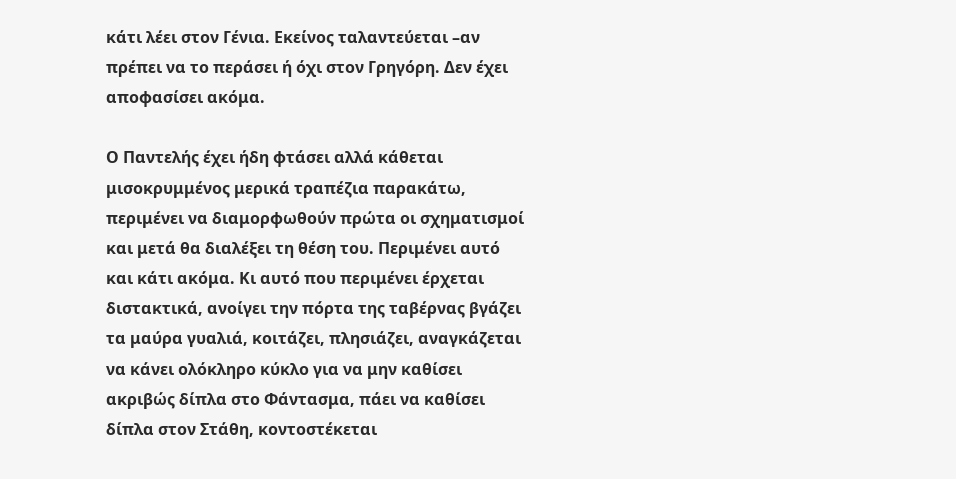κάτι λέει στον Γένια. Εκείνος ταλαντεύεται –αν πρέπει να το περάσει ή όχι στον Γρηγόρη. Δεν έχει αποφασίσει ακόμα.

Ο Παντελής έχει ήδη φτάσει αλλά κάθεται μισοκρυμμένος μερικά τραπέζια παρακάτω, περιμένει να διαμορφωθούν πρώτα οι σχηματισμοί και μετά θα διαλέξει τη θέση του. Περιμένει αυτό και κάτι ακόμα. Κι αυτό που περιμένει έρχεται διστακτικά, ανοίγει την πόρτα της ταβέρνας βγάζει τα μαύρα γυαλιά, κοιτάζει, πλησιάζει, αναγκάζεται να κάνει ολόκληρο κύκλο για να μην καθίσει ακριβώς δίπλα στο Φάντασμα, πάει να καθίσει δίπλα στον Στάθη, κοντοστέκεται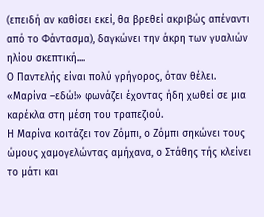(επειδή αν καθίσει εκεί, θα βρεθεί ακριβώς απέναντι από το Φάντασμα), δαγκώνει την άκρη των γυαλιών ηλίου σκεπτική....
Ο Παντελής είναι πολύ γρήγορος, όταν θέλει.
«Μαρίνα –εδώ!» φωνάζει έχοντας ήδη χωθεί σε μια καρέκλα στη μέση του τραπεζιού.
Η Μαρίνα κοιτάζει τον Ζόμπι, ο Ζόμπι σηκώνει τους ώμους χαμογελώντας αμήχανα, ο Στάθης τής κλείνει το μάτι και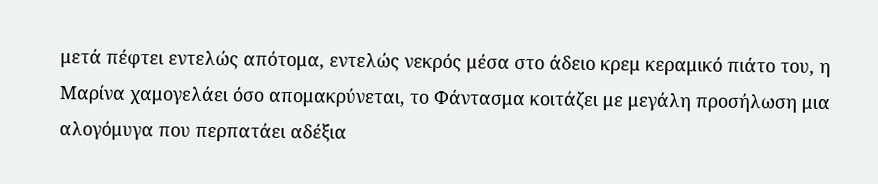μετά πέφτει εντελώς απότομα, εντελώς νεκρός μέσα στο άδειο κρεμ κεραμικό πιάτο του, η Μαρίνα χαμογελάει όσο απομακρύνεται, το Φάντασμα κοιτάζει με μεγάλη προσήλωση μια αλογόμυγα που περπατάει αδέξια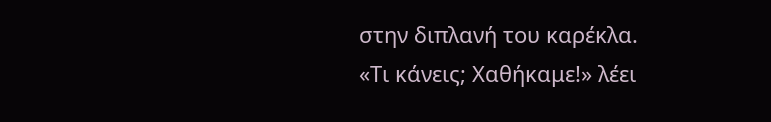στην διπλανή του καρέκλα.
«Τι κάνεις; Χαθήκαμε!» λέει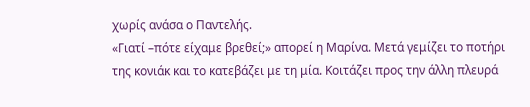χωρίς ανάσα ο Παντελής.
«Γιατί –πότε είχαμε βρεθεί;» απορεί η Μαρίνα. Μετά γεμίζει το ποτήρι της κονιάκ και το κατεβάζει με τη μία. Κοιτάζει προς την άλλη πλευρά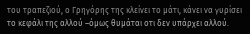του τραπεζιού, ο Γρηγόρης της κλείνει το μάτι, κάνει να γυρίσει το κεφάλι της αλλού –όμως θυμάται οτι δεν υπάρχει αλλού.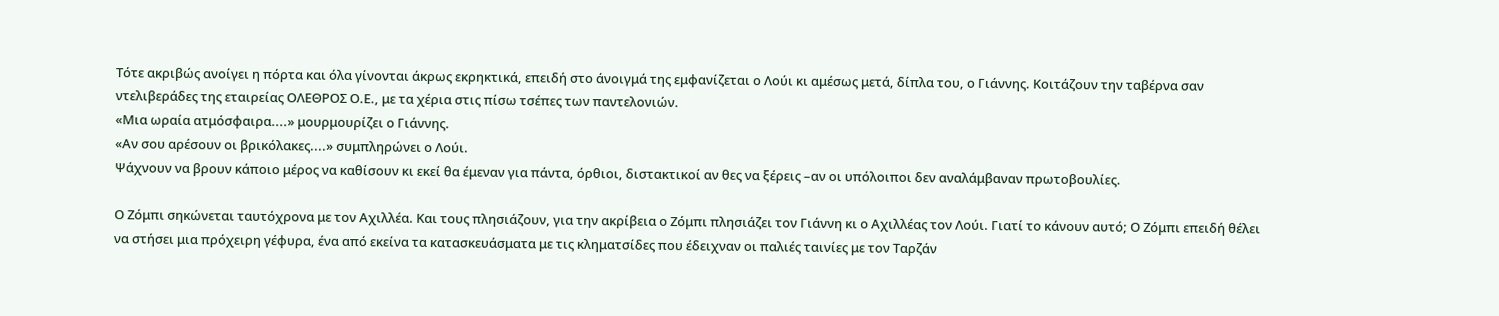Τότε ακριβώς ανοίγει η πόρτα και όλα γίνονται άκρως εκρηκτικά, επειδή στο άνοιγμά της εμφανίζεται ο Λούι κι αμέσως μετά, δίπλα του, ο Γιάννης. Κοιτάζουν την ταβέρνα σαν ντελιβεράδες της εταιρείας ΟΛΕΘΡΟΣ Ο.Ε., με τα χέρια στις πίσω τσέπες των παντελονιών.
«Μια ωραία ατμόσφαιρα....» μουρμουρίζει ο Γιάννης.
«Αν σου αρέσουν οι βρικόλακες....» συμπληρώνει ο Λούι.
Ψάχνουν να βρουν κάποιο μέρος να καθίσουν κι εκεί θα έμεναν για πάντα, όρθιοι, διστακτικοί αν θες να ξέρεις –αν οι υπόλοιποι δεν αναλάμβαναν πρωτοβουλίες.

Ο Ζόμπι σηκώνεται ταυτόχρονα με τον Αχιλλέα. Και τους πλησιάζουν, για την ακρίβεια ο Ζόμπι πλησιάζει τον Γιάννη κι ο Αχιλλέας τον Λούι. Γιατί το κάνουν αυτό; Ο Ζόμπι επειδή θέλει να στήσει μια πρόχειρη γέφυρα, ένα από εκείνα τα κατασκευάσματα με τις κληματσίδες που έδειχναν οι παλιές ταινίες με τον Ταρζάν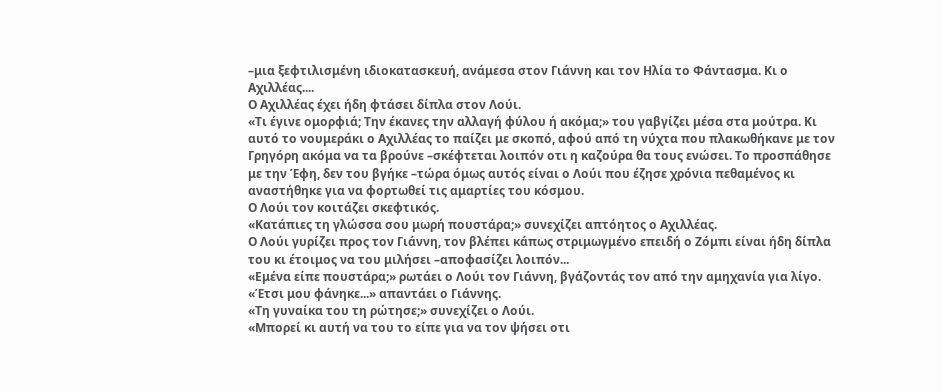–μια ξεφτιλισμένη ιδιοκατασκευή, ανάμεσα στον Γιάννη και τον Ηλία το Φάντασμα. Κι ο Αχιλλέας....
Ο Αχιλλέας έχει ήδη φτάσει δίπλα στον Λούι.
«Τι έγινε ομορφιά; Την έκανες την αλλαγή φύλου ή ακόμα;» του γαβγίζει μέσα στα μούτρα. Κι αυτό το νουμεράκι ο Αχιλλέας το παίζει με σκοπό, αφού από τη νύχτα που πλακωθήκανε με τον Γρηγόρη ακόμα να τα βρούνε –σκέφτεται λοιπόν οτι η καζούρα θα τους ενώσει. Το προσπάθησε με την Έφη, δεν του βγήκε –τώρα όμως αυτός είναι ο Λούι που έζησε χρόνια πεθαμένος κι αναστήθηκε για να φορτωθεί τις αμαρτίες του κόσμου.
Ο Λούι τον κοιτάζει σκεφτικός.
«Κατάπιες τη γλώσσα σου μωρή πουστάρα;» συνεχίζει απτόητος ο Αχιλλέας.
Ο Λούι γυρίζει προς τον Γιάννη, τον βλέπει κάπως στριμωγμένο επειδή ο Ζόμπι είναι ήδη δίπλα του κι έτοιμος να του μιλήσει –αποφασίζει λοιπόν...
«Εμένα είπε πουστάρα;» ρωτάει ο Λούι τον Γιάννη, βγάζοντάς τον από την αμηχανία για λίγο.
«Έτσι μου φάνηκε...» απαντάει ο Γιάννης.
«Τη γυναίκα του τη ρώτησε;» συνεχίζει ο Λούι.
«Μπορεί κι αυτή να του το είπε για να τον ψήσει οτι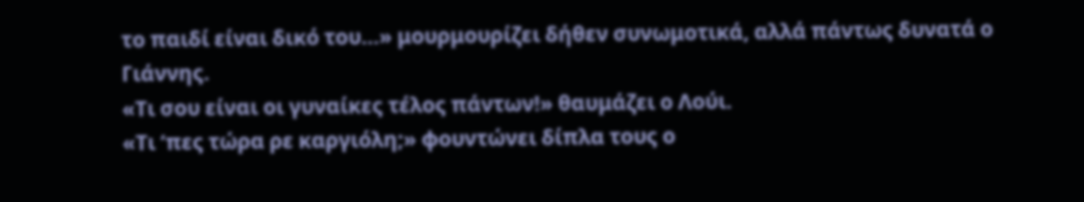το παιδί είναι δικό του...» μουρμουρίζει δήθεν συνωμοτικά, αλλά πάντως δυνατά ο Γιάννης.
«Τι σου είναι οι γυναίκες τέλος πάντων!» θαυμάζει ο Λούι.
«Τι ‘πες τώρα ρε καργιόλη;» φουντώνει δίπλα τους ο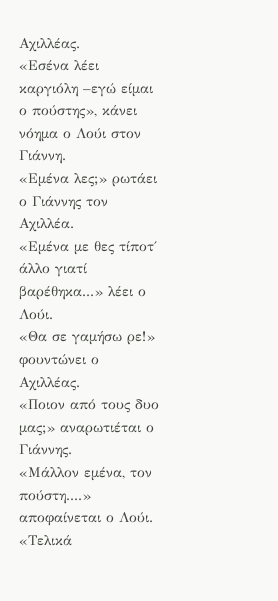Αχιλλέας.
«Εσένα λέει καργιόλη –εγώ είμαι ο πούστης», κάνει νόημα ο Λούι στον Γιάννη.
«Εμένα λες;» ρωτάει ο Γιάννης τον Αχιλλέα.
«Εμένα με θες τίποτ΄ άλλο γιατί βαρέθηκα...» λέει ο Λούι.
«Θα σε γαμήσω ρε!» φουντώνει ο Αχιλλέας.
«Ποιον από τους δυο μας;» αναρωτιέται ο Γιάννης.
«Μάλλον εμένα, τον πούστη....» αποφαίνεται ο Λούι.
«Τελικά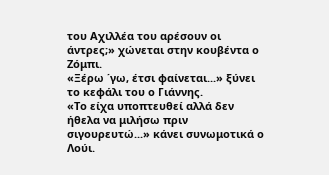του Αχιλλέα του αρέσουν οι άντρες;» χώνεται στην κουβέντα ο Ζόμπι.
«Ξέρω ΄γω, έτσι φαίνεται...» ξύνει το κεφάλι του ο Γιάννης.
«Το είχα υποπτευθεί αλλά δεν ήθελα να μιλήσω πριν σιγουρευτώ...» κάνει συνωμοτικά ο Λούι.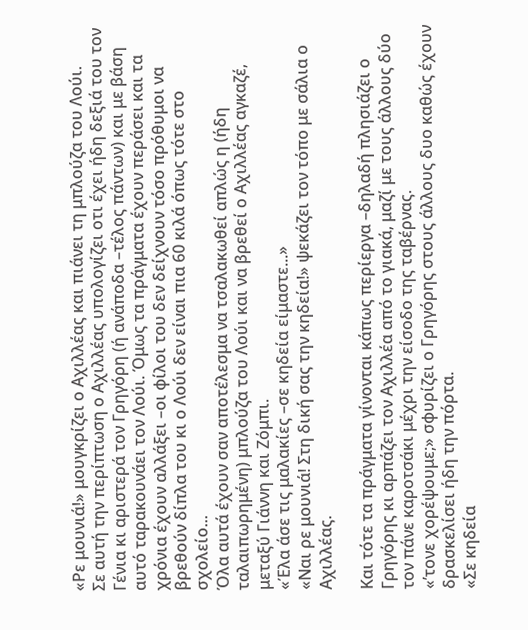«Ρε μουνιά!» μουγκρίζει ο Αχιλλέας και πιάνει τη μπλούζα του Λούι.
Σε αυτή την περίπτωση ο Αχιλλέας υπολογίζει οτι έχει ήδη δεξιά του τον Γένια κι αριστερά τον Γρηγόρη (ή ανάποδα –τέλος πάντων) και με βάση αυτό ταρακουνάει τον Λούι. Όμως τα πράγματα έχουν περάσει και τα χρόνια έχουν αλλάξει –οι φίλοι του δεν δείχνουν τόσο πρόθυμοι να βρεθούν δίπλα του κι ο Λούι δεν είναι πια 60 κιλά όπως τότε στο σχολείο...
Όλα αυτά έχουν σαν αποτέλεσμα να τσαλακωθεί απλώς η (ήδη ταλαιπωρημένη) μπλούζα του Λούι και να βρεθεί ο Αχιλλέας αγκαζέ, μεταξύ Γιάννη και Ζόμπι.
«Έλα άσε τις μαλακίες –σε κηδεία είμαστε...»
«Ναι ρε μουνιά! Στη δική σας την κηδεία!» ψεκάζει τον τόπο με σάλια ο Αχιλλέας.

Και τότε τα πράγματα γίνονται κάπως περίεργα –δηλαδή πλησιάζει ο Γρηγόρης κι αρπάζει τον Αχιλλέα από το γιακά, μαζί με τους άλλους δύο τον πάνε καροτσάκι μέχρι την είσοδο της ταβέρνας.
«’τονε χορέψουμε;» σφυρίζει ο Γρηγόρης στους άλλους δυο καθώς έχουν δρασκελίσει ήδη την πόρτα.
«Σε κηδεία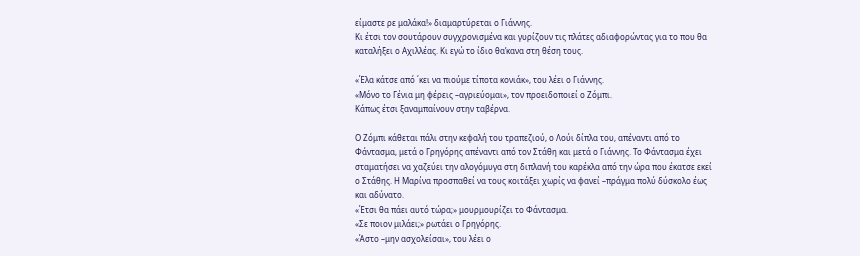είμαστε ρε μαλάκα!» διαμαρτύρεται ο Γιάννης.
Κι έτσι τον σουτάρουν συγχρονισμένα και γυρίζουν τις πλάτες αδιαφορώντας για το που θα καταλήξει ο Αχιλλέας. Κι εγώ το ίδιο θα’κανα στη θέση τους.

«Έλα κάτσε από ΄κει να πιούμε τίποτα κονιάκ», του λέει ο Γιάννης.
«Μόνο το Γένια μη φέρεις –αγριεύομαι», τον προειδοποιεί ο Ζόμπι.
Κάπως έτσι ξαναμπαίνουν στην ταβέρνα.

Ο Ζόμπι κάθεται πάλι στην κεφαλή του τραπεζιού, ο Λούι δίπλα του, απέναντι από το Φάντασμα, μετά ο Γρηγόρης απέναντι από τον Στάθη και μετά ο Γιάννης. Το Φάντασμα έχει σταματήσει να χαζεύει την αλογόμυγα στη διπλανή του καρέκλα από την ώρα που έκατσε εκεί ο Στάθης. Η Μαρίνα προσπαθεί να τους κοιτάξει χωρίς να φανεί –πράγμα πολύ δύσκολο έως και αδύνατο.
«Έτσι θα πάει αυτό τώρα;» μουρμουρίζει το Φάντασμα.
«Σε ποιον μιλάει;» ρωτάει ο Γρηγόρης.
«Άστο –μην ασχολείσαι», του λέει ο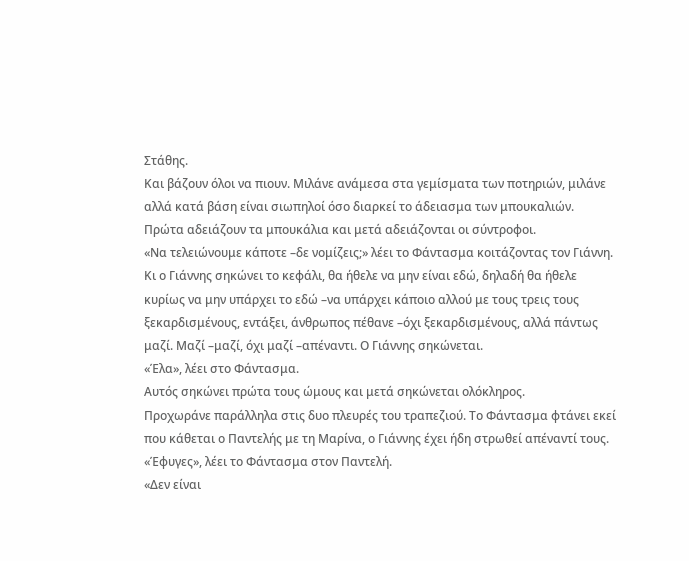Στάθης.
Και βάζουν όλοι να πιουν. Μιλάνε ανάμεσα στα γεμίσματα των ποτηριών, μιλάνε αλλά κατά βάση είναι σιωπηλοί όσο διαρκεί το άδειασμα των μπουκαλιών. Πρώτα αδειάζουν τα μπουκάλια και μετά αδειάζονται οι σύντροφοι.
«Να τελειώνουμε κάποτε –δε νομίζεις;» λέει το Φάντασμα κοιτάζοντας τον Γιάννη.
Κι ο Γιάννης σηκώνει το κεφάλι, θα ήθελε να μην είναι εδώ, δηλαδή θα ήθελε κυρίως να μην υπάρχει το εδώ –να υπάρχει κάποιο αλλού με τους τρεις τους ξεκαρδισμένους, εντάξει, άνθρωπος πέθανε –όχι ξεκαρδισμένους, αλλά πάντως μαζί. Μαζί –μαζί, όχι μαζί –απέναντι. Ο Γιάννης σηκώνεται.
«Έλα», λέει στο Φάντασμα.
Αυτός σηκώνει πρώτα τους ώμους και μετά σηκώνεται ολόκληρος.
Προχωράνε παράλληλα στις δυο πλευρές του τραπεζιού. Το Φάντασμα φτάνει εκεί που κάθεται ο Παντελής με τη Μαρίνα, ο Γιάννης έχει ήδη στρωθεί απέναντί τους.
«Έφυγες», λέει το Φάντασμα στον Παντελή.
«Δεν είναι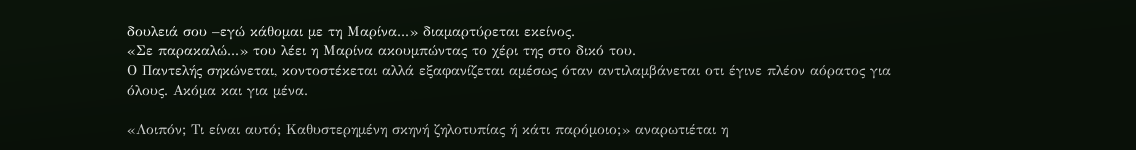δουλειά σου –εγώ κάθομαι με τη Μαρίνα...» διαμαρτύρεται εκείνος.
«Σε παρακαλώ...» του λέει η Μαρίνα ακουμπώντας το χέρι της στο δικό του.
Ο Παντελής σηκώνεται, κοντοστέκεται αλλά εξαφανίζεται αμέσως όταν αντιλαμβάνεται οτι έγινε πλέον αόρατος για όλους. Ακόμα και για μένα.

«Λοιπόν; Τι είναι αυτό; Καθυστερημένη σκηνή ζηλοτυπίας ή κάτι παρόμοιο;» αναρωτιέται η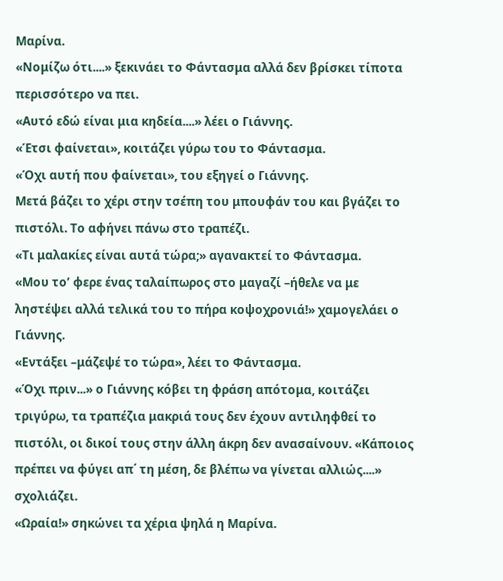Μαρίνα.
«Νομίζω ότι....» ξεκινάει το Φάντασμα αλλά δεν βρίσκει τίποτα περισσότερο να πει.
«Αυτό εδώ είναι μια κηδεία....» λέει ο Γιάννης.
«Έτσι φαίνεται», κοιτάζει γύρω του το Φάντασμα.
«Όχι αυτή που φαίνεται», του εξηγεί ο Γιάννης.
Μετά βάζει το χέρι στην τσέπη του μπουφάν του και βγάζει το πιστόλι. Το αφήνει πάνω στο τραπέζι.
«Τι μαλακίες είναι αυτά τώρα;» αγανακτεί το Φάντασμα.
«Μου το’ φερε ένας ταλαίπωρος στο μαγαζί –ήθελε να με ληστέψει αλλά τελικά του το πήρα κοψοχρονιά!» χαμογελάει ο Γιάννης.
«Εντάξει –μάζεψέ το τώρα», λέει το Φάντασμα.
«Όχι πριν...» ο Γιάννης κόβει τη φράση απότομα, κοιτάζει τριγύρω, τα τραπέζια μακριά τους δεν έχουν αντιληφθεί το πιστόλι, οι δικοί τους στην άλλη άκρη δεν ανασαίνουν. «Κάποιος πρέπει να φύγει απ΄ τη μέση, δε βλέπω να γίνεται αλλιώς....» σχολιάζει.
«Ωραία!» σηκώνει τα χέρια ψηλά η Μαρίνα.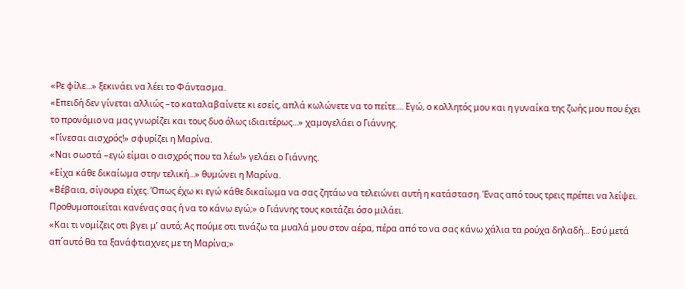«Ρε φίλε...» ξεκινάει να λέει το Φάντασμα.
«Επειδή δεν γίνεται αλλιώς –το καταλαβαίνετε κι εσείς, απλά κωλώνετε να το πείτε.... Εγώ, ο κολλητός μου και η γυναίκα της ζωής μου που έχει το προνόμιο να μας γνωρίζει και τους δυο όλως ιδιαιτέρως...» χαμογελάει ο Γιάννης.
«Γίνεσαι αισχρός!» σφυρίζει η Μαρίνα.
«Ναι σωστά –εγώ είμαι ο αισχρός που τα λέω!» γελάει ο Γιάννης.
«Είχα κάθε δικαίωμα στην τελική...» θυμώνει η Μαρίνα.
«Βέβαια, σίγουρα είχες. Όπως έχω κι εγώ κάθε δικαίωμα να σας ζητάω να τελειώνει αυτή η κατάσταση. Ένας από τους τρεις πρέπει να λείψει. Προθυμοποιείται κανένας σας ή να το κάνω εγώ;» ο Γιάννης τους κοιτάζει όσο μιλάει.
«Και τι νομίζεις οτι βγει μ’ αυτό; Ας πούμε οτι τινάζω τα μυαλά μου στον αέρα, πέρα από το να σας κάνω χάλια τα ρούχα δηλαδή... Εσύ μετά απ΄αυτό θα τα ξανάφτιαχνες με τη Μαρίνα;»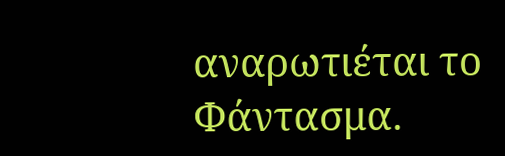αναρωτιέται το Φάντασμα.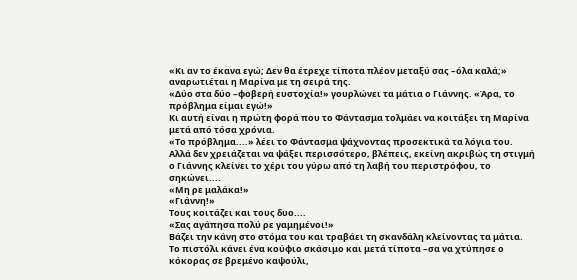«Κι αν το έκανα εγώ; Δεν θα έτρεχε τίποτα πλέον μεταξύ σας –όλα καλά;» αναρωτιέται η Μαρίνα με τη σειρά της.
«Δύο στα δύο –φοβερή ευστοχία!» γουρλώνει τα μάτια ο Γιάννης. «Άρα, το πρόβλημα είμαι εγώ!»
Κι αυτή είναι η πρώτη φορά που το Φάντασμα τολμάει να κοιτάξει τη Μαρίνα μετά από τόσα χρόνια.
«Το πρόβλημα....» λέει το Φάντασμα ψάχνοντας προσεκτικά τα λόγια του.
Αλλά δεν χρειάζεται να ψάξει περισσότερο, βλέπεις, εκείνη ακριβώς τη στιγμή ο Γιάννης κλείνει το χέρι του γύρω από τη λαβή του περιστρόφου, το σηκώνει....
«Μη ρε μαλάκα!»
«Γιάννη!»
Τους κοιτάζει και τους δυο....
«Σας αγάπησα πολύ ρε γαμημένοι!»
Βάζει την κάνη στο στόμα του και τραβάει τη σκανδάλη κλείνοντας τα μάτια.
Το πιστόλι κάνει ένα κούφιο σκάσιμο και μετά τίποτα –σα να χτύπησε ο κόκορας σε βρεμένο καψούλι,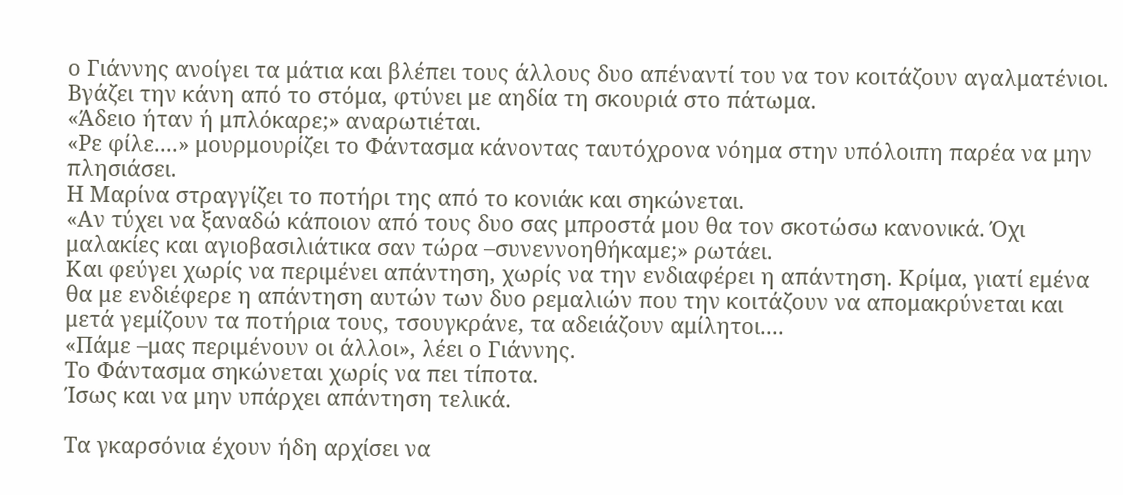ο Γιάννης ανοίγει τα μάτια και βλέπει τους άλλους δυο απέναντί του να τον κοιτάζουν αγαλματένιοι. Βγάζει την κάνη από το στόμα, φτύνει με αηδία τη σκουριά στο πάτωμα.
«Άδειο ήταν ή μπλόκαρε;» αναρωτιέται.
«Ρε φίλε....» μουρμουρίζει το Φάντασμα κάνοντας ταυτόχρονα νόημα στην υπόλοιπη παρέα να μην πλησιάσει.
Η Μαρίνα στραγγίζει το ποτήρι της από το κονιάκ και σηκώνεται.
«Αν τύχει να ξαναδώ κάποιον από τους δυο σας μπροστά μου θα τον σκοτώσω κανονικά. Όχι μαλακίες και αγιοβασιλιάτικα σαν τώρα –συνεννοηθήκαμε;» ρωτάει.
Και φεύγει χωρίς να περιμένει απάντηση, χωρίς να την ενδιαφέρει η απάντηση. Κρίμα, γιατί εμένα θα με ενδιέφερε η απάντηση αυτών των δυο ρεμαλιών που την κοιτάζουν να απομακρύνεται και μετά γεμίζουν τα ποτήρια τους, τσουγκράνε, τα αδειάζουν αμίλητοι....
«Πάμε –μας περιμένουν οι άλλοι», λέει ο Γιάννης.
Το Φάντασμα σηκώνεται χωρίς να πει τίποτα.
Ίσως και να μην υπάρχει απάντηση τελικά.

Τα γκαρσόνια έχουν ήδη αρχίσει να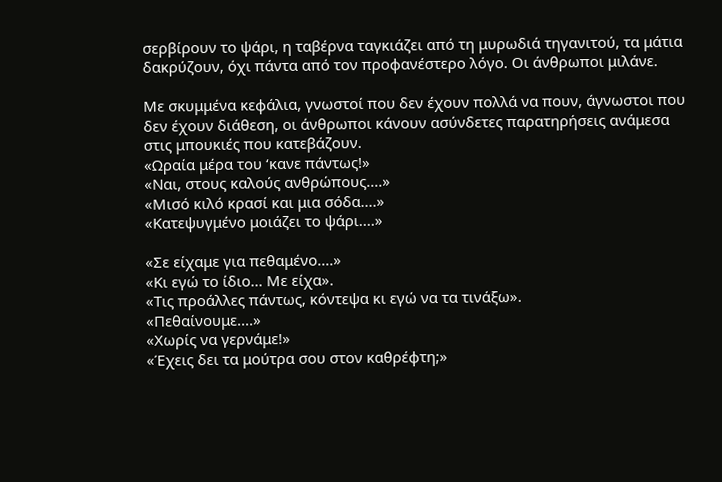σερβίρουν το ψάρι, η ταβέρνα ταγκιάζει από τη μυρωδιά τηγανιτού, τα μάτια δακρύζουν, όχι πάντα από τον προφανέστερο λόγο. Οι άνθρωποι μιλάνε.

Με σκυμμένα κεφάλια, γνωστοί που δεν έχουν πολλά να πουν, άγνωστοι που δεν έχουν διάθεση, οι άνθρωποι κάνουν ασύνδετες παρατηρήσεις ανάμεσα στις μπουκιές που κατεβάζουν.
«Ωραία μέρα του ‘κανε πάντως!»
«Ναι, στους καλούς ανθρώπους....»
«Μισό κιλό κρασί και μια σόδα....»
«Κατεψυγμένο μοιάζει το ψάρι....»

«Σε είχαμε για πεθαμένο....»
«Κι εγώ το ίδιο... Με είχα».
«Τις προάλλες πάντως, κόντεψα κι εγώ να τα τινάξω».
«Πεθαίνουμε....»
«Χωρίς να γερνάμε!»
«Έχεις δει τα μούτρα σου στον καθρέφτη;»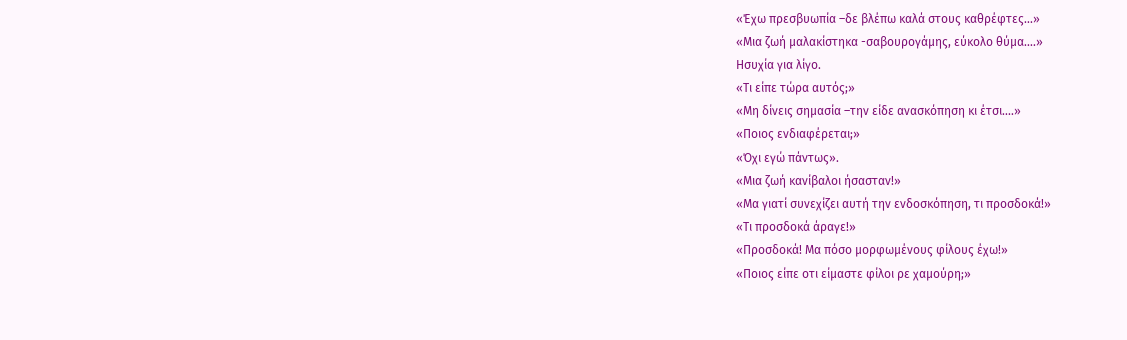«Έχω πρεσβυωπία –δε βλέπω καλά στους καθρέφτες...»
«Μια ζωή μαλακίστηκα -σαβουρογάμης, εύκολο θύμα....»
Ησυχία για λίγο.
«Τι είπε τώρα αυτός;»
«Μη δίνεις σημασία –την είδε ανασκόπηση κι έτσι....»
«Ποιος ενδιαφέρεται;»
«Όχι εγώ πάντως».
«Μια ζωή κανίβαλοι ήσασταν!»
«Μα γιατί συνεχίζει αυτή την ενδοσκόπηση, τι προσδοκά!»
«Τι προσδοκά άραγε!»
«Προσδοκά! Μα πόσο μορφωμένους φίλους έχω!»
«Ποιος είπε οτι είμαστε φίλοι ρε χαμούρη;»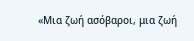«Μια ζωή ασόβαροι, μια ζωή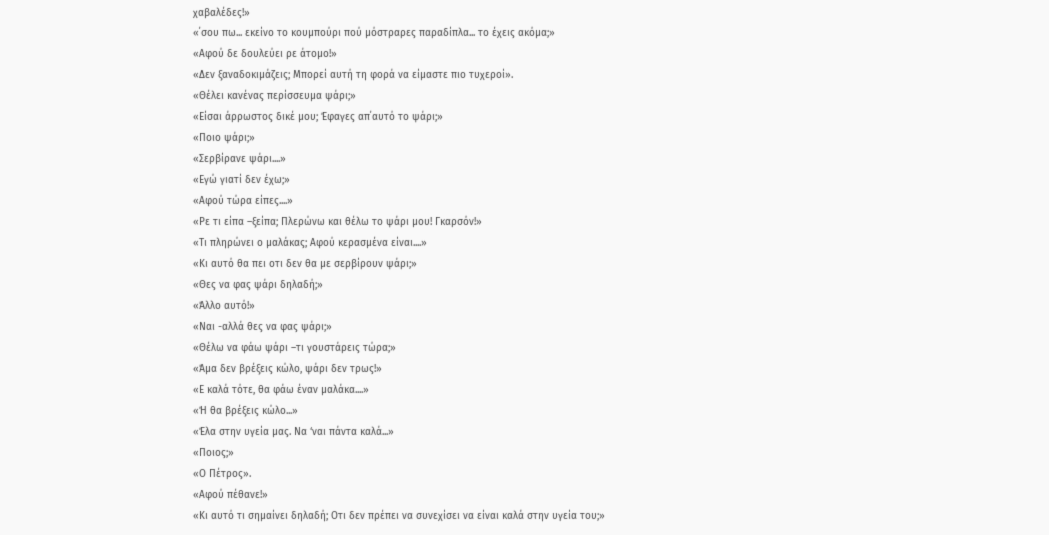χαβαλέδες!»
«΄σου πω... εκείνο το κουμπούρι πού μόστραρες παραδίπλα... το έχεις ακόμα;»
«Αφού δε δουλεύει ρε άτομο!»
«Δεν ξαναδοκιμάζεις; Μπορεί αυτή τη φορά να είμαστε πιο τυχεροί».
«Θέλει κανένας περίσσευμα ψάρι;»
«Είσαι άρρωστος δικέ μου; Έφαγες απ΄αυτό το ψάρι;»
«Ποιο ψάρι;»
«Σερβίρανε ψάρι....»
«Εγώ γιατί δεν έχω;»
«Αφού τώρα είπες....»
«Ρε τι είπα –ξείπα; Πλερώνω και θέλω το ψάρι μου! Γκαρσόν!»
«Τι πληρώνει ο μαλάκας; Αφού κερασμένα είναι....»
«Κι αυτό θα πει οτι δεν θα με σερβίρουν ψάρι;»
«Θες να φας ψάρι δηλαδή;»
«Άλλο αυτό!»
«Ναι -αλλά θες να φας ψάρι;»
«Θέλω να φάω ψάρι –τι γουστάρεις τώρα;»
«Άμα δεν βρέξεις κώλο, ψάρι δεν τρως!»
«Ε καλά τότε, θα φάω έναν μαλάκα....»
«Ή θα βρέξεις κώλο...»
«Έλα στην υγεία μας. Να ‘ναι πάντα καλά...»
«Ποιος;»
«Ο Πέτρος».
«Αφού πέθανε!»
«Κι αυτό τι σημαίνει δηλαδή; Οτι δεν πρέπει να συνεχίσει να είναι καλά στην υγεία του;»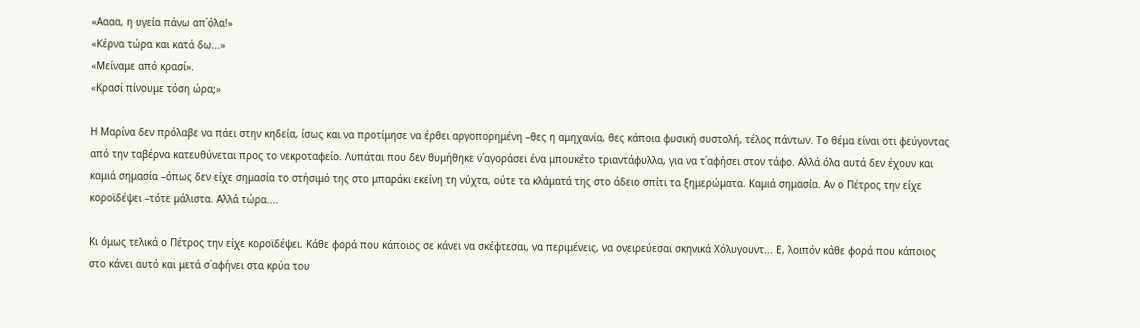«Αααα, η υγεία πάνω απ΄όλα!»
«Κέρνα τώρα και κατά δω...»
«Μείναμε από κρασί».
«Κρασί πίνουμε τόση ώρα;»

Η Μαρίνα δεν πρόλαβε να πάει στην κηδεία, ίσως και να προτίμησε να έρθει αργοπορημένη –θες η αμηχανία, θες κάποια φυσική συστολή, τέλος πάντων. Το θέμα είναι οτι φεύγοντας από την ταβέρνα κατευθύνεται προς το νεκροταφείο. Λυπάται που δεν θυμήθηκε ν΄αγοράσει ένα μπουκέτο τριαντάφυλλα, για να τ΄αφήσει στον τάφο. Αλλά όλα αυτά δεν έχουν και καμιά σημασία –όπως δεν είχε σημασία το στήσιμό της στο μπαράκι εκείνη τη νύχτα, ούτε τα κλάματά της στο άδειο σπίτι τα ξημερώματα. Καμιά σημασία. Αν ο Πέτρος την είχε κοροϊδέψει –τότε μάλιστα. Αλλά τώρα....

Κι όμως τελικά ο Πέτρος την είχε κοροϊδέψει. Κάθε φορά που κάποιος σε κάνει να σκέφτεσαι, να περιμένεις, να ονειρεύεσαι σκηνικά Χόλυγουντ... Ε, λοιπόν κάθε φορά που κάποιος στο κάνει αυτό και μετά σ΄αφήνει στα κρύα του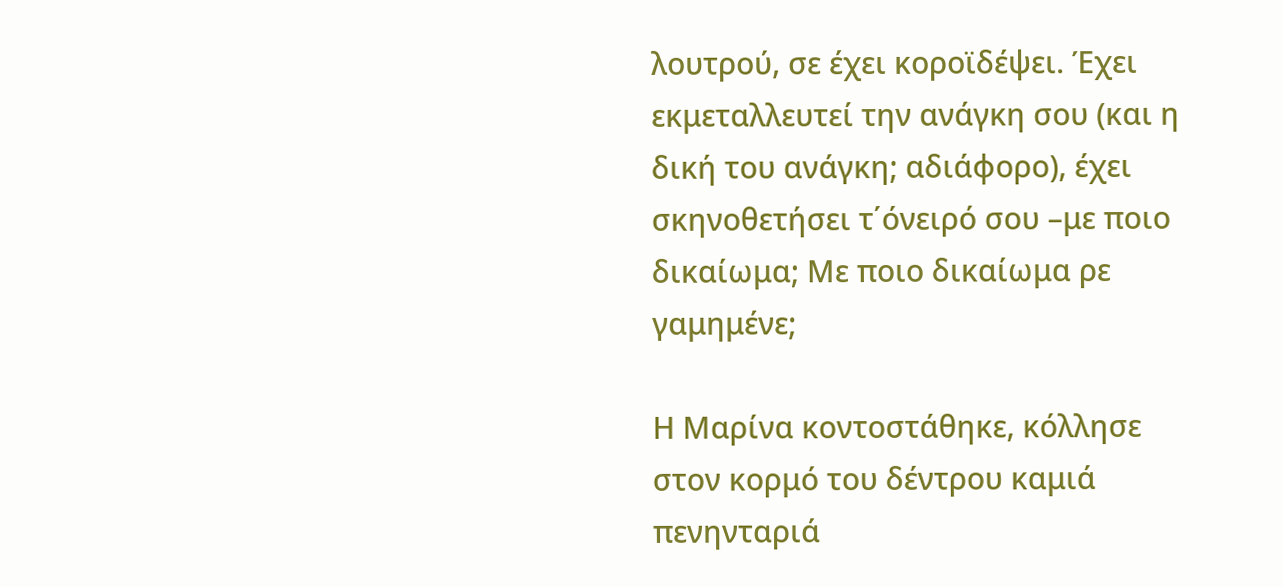λουτρού, σε έχει κοροϊδέψει. Έχει εκμεταλλευτεί την ανάγκη σου (και η δική του ανάγκη; αδιάφορο), έχει σκηνοθετήσει τ΄όνειρό σου –με ποιο δικαίωμα; Με ποιο δικαίωμα ρε γαμημένε;

Η Μαρίνα κοντοστάθηκε, κόλλησε στον κορμό του δέντρου καμιά πενηνταριά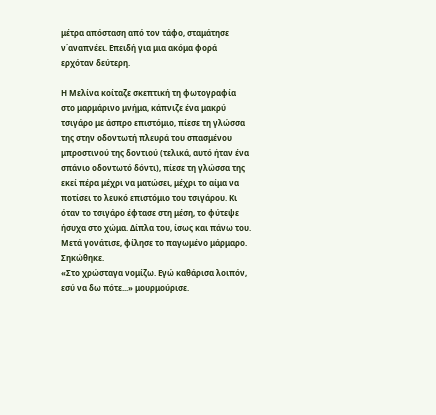μέτρα απόσταση από τον τάφο, σταμάτησε ν΄αναπνέει. Επειδή για μια ακόμα φορά ερχόταν δεύτερη.

Η Μελίνα κοίταζε σκεπτική τη φωτογραφία στο μαρμάρινο μνήμα, κάπνιζε ένα μακρύ τσιγάρο με άσπρο επιστόμιο, πίεσε τη γλώσσα της στην οδοντωτή πλευρά του σπασμένου μπροστινού της δοντιού (τελικά, αυτό ήταν ένα σπάνιο οδοντωτό δόντι), πίεσε τη γλώσσα της εκεί πέρα μέχρι να ματώσει, μέχρι το αίμα να ποτίσει το λευκό επιστόμιο του τσιγάρου. Κι όταν το τσιγάρο έφτασε στη μέση, το φύτεψε ήσυχα στο χώμα. Δίπλα του, ίσως και πάνω του. Μετά γονάτισε, φίλησε το παγωμένο μάρμαρο. Σηκώθηκε.
«Στο χρώσταγα νομίζω. Εγώ καθάρισα λοιπόν, εσύ να δω πότε...» μουρμούρισε.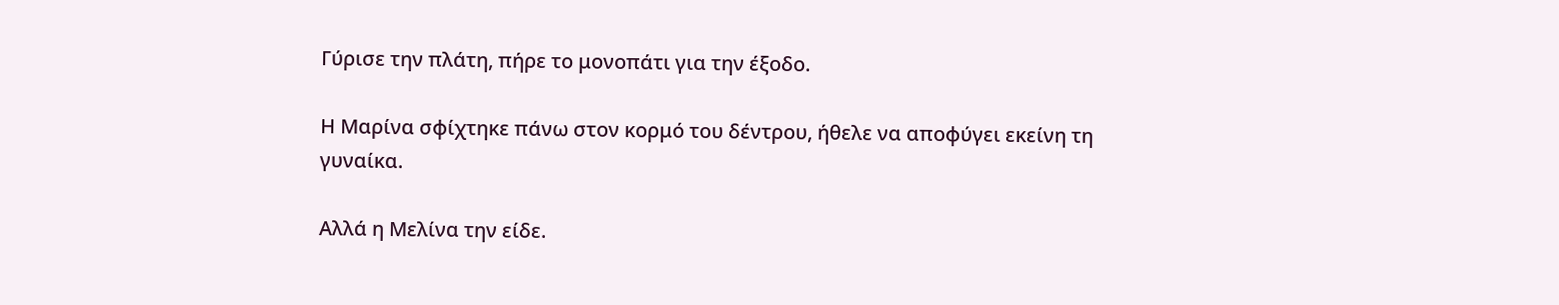Γύρισε την πλάτη, πήρε το μονοπάτι για την έξοδο.

Η Μαρίνα σφίχτηκε πάνω στον κορμό του δέντρου, ήθελε να αποφύγει εκείνη τη γυναίκα.

Αλλά η Μελίνα την είδε.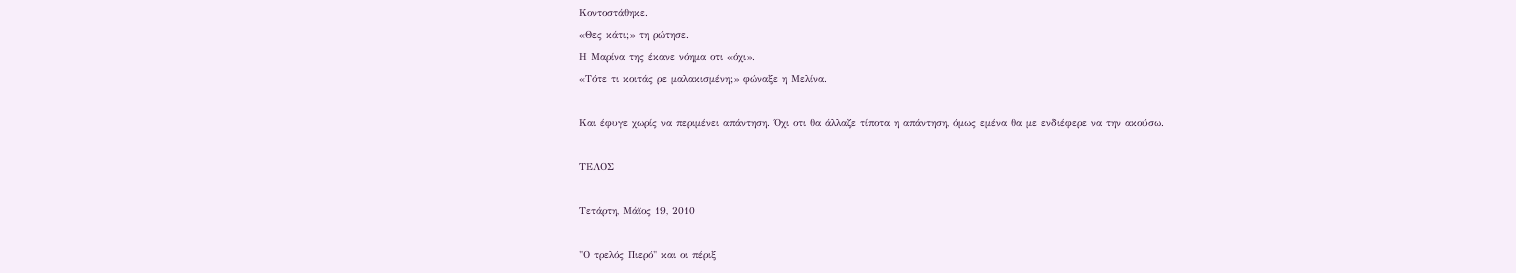Κοντοστάθηκε.
«Θες κάτι;» τη ρώτησε.
Η Μαρίνα της έκανε νόημα οτι «όχι».
«Τότε τι κοιτάς ρε μαλακισμένη;» φώναξε η Μελίνα.

Και έφυγε χωρίς να περιμένει απάντηση. Όχι οτι θα άλλαζε τίποτα η απάντηση, όμως εμένα θα με ενδιέφερε να την ακούσω.

ΤΕΛΟΣ

Τετάρτη, Μάϊος 19, 2010

"Ο τρελός Πιερό" και οι πέριξ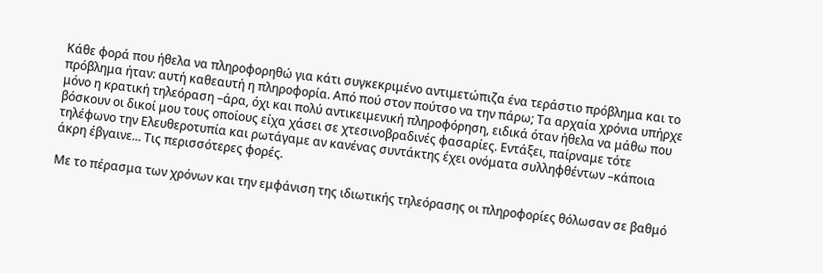Κάθε φορά που ήθελα να πληροφορηθώ για κάτι συγκεκριμένο αντιμετώπιζα ένα τεράστιο πρόβλημα και το πρόβλημα ήταν: αυτή καθεαυτή η πληροφορία. Από πού στον πούτσο να την πάρω; Τα αρχαία χρόνια υπήρχε μόνο η κρατική τηλεόραση –άρα, όχι και πολύ αντικειμενική πληροφόρηση, ειδικά όταν ήθελα να μάθω που βόσκουν οι δικοί μου τους οποίους είχα χάσει σε χτεσινοβραδινές φασαρίες. Εντάξει, παίρναμε τότε τηλέφωνο την Ελευθεροτυπία και ρωτάγαμε αν κανένας συντάκτης έχει ονόματα συλληφθέντων –κάποια άκρη έβγαινε... Τις περισσότερες φορές.

Με το πέρασμα των χρόνων και την εμφάνιση της ιδιωτικής τηλεόρασης οι πληροφορίες θόλωσαν σε βαθμό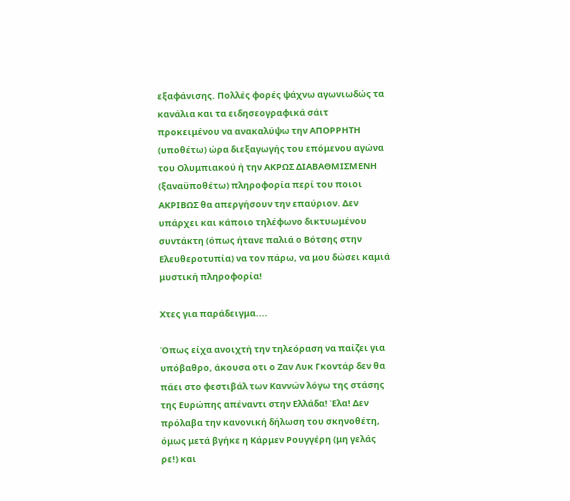εξαφάνισης. Πολλές φορές ψάχνω αγωνιωδώς τα κανάλια και τα ειδησεογραφικά σάιτ προκειμένου να ανακαλύψω την ΑΠΟΡΡΗΤΗ (υποθέτω) ώρα διεξαγωγής του επόμενου αγώνα του Ολυμπιακού ή την ΑΚΡΩΣ ΔΙΑΒΑΘΜΙΣΜΕΝΗ (ξαναϋποθέτω) πληροφορία περί του ποιοι ΑΚΡΙΒΩΣ θα απεργήσουν την επαύριον. Δεν υπάρχει και κάποιο τηλέφωνο δικτυωμένου συντάκτη (όπως ήτανε παλιά ο Βότσης στην Ελευθεροτυπία) να τον πάρω, να μου δώσει καμιά μυστική πληροφορία!

Χτες για παράδειγμα....

Όπως είχα ανοιχτή την τηλεόραση να παίζει για υπόβαθρο, άκουσα οτι ο Ζαν Λυκ Γκοντάρ δεν θα πάει στο φεστιβάλ των Καννών λόγω της στάσης της Ευρώπης απέναντι στην Ελλάδα! Έλα! Δεν πρόλαβα την κανονική δήλωση του σκηνοθέτη, όμως μετά βγήκε η Κάρμεν Ρουγγέρη (μη γελάς ρε!) και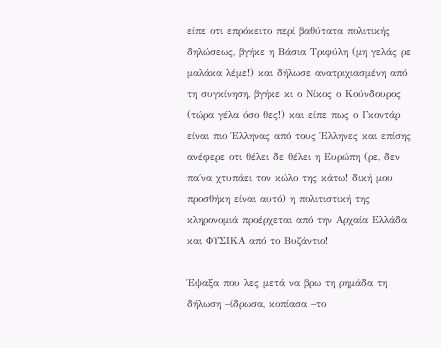είπε οτι επρόκειτο περί βαθύτατα πολιτικής δηλώσεως, βγήκε η Βάσια Τριφύλη (μη γελάς ρε μαλάκα λέμε!) και δήλωσε ανατριχιασμένη από τη συγκίνηση, βγήκε κι ο Νίκος ο Κούνδουρος (τώρα γέλα όσο θες!) και είπε πως ο Γκοντάρ είναι πιο Έλληνας από τους Έλληνες και επίσης ανέφερε οτι θέλει δε θέλει η Ευρώπη (ρε, δεν πα΄να χτυπάει τον κώλο της κάτω! δική μου προσθήκη είναι αυτό) η πολιτιστική της κληρονομιά προέρχεται από την Αρχαία Ελλάδα και ΦΥΣΙΚΑ από το Βυζάντιο!

Έψαξα που λες μετά να βρω τη ρημάδα τη δήλωση –ίδρωσα, κοπίασα –το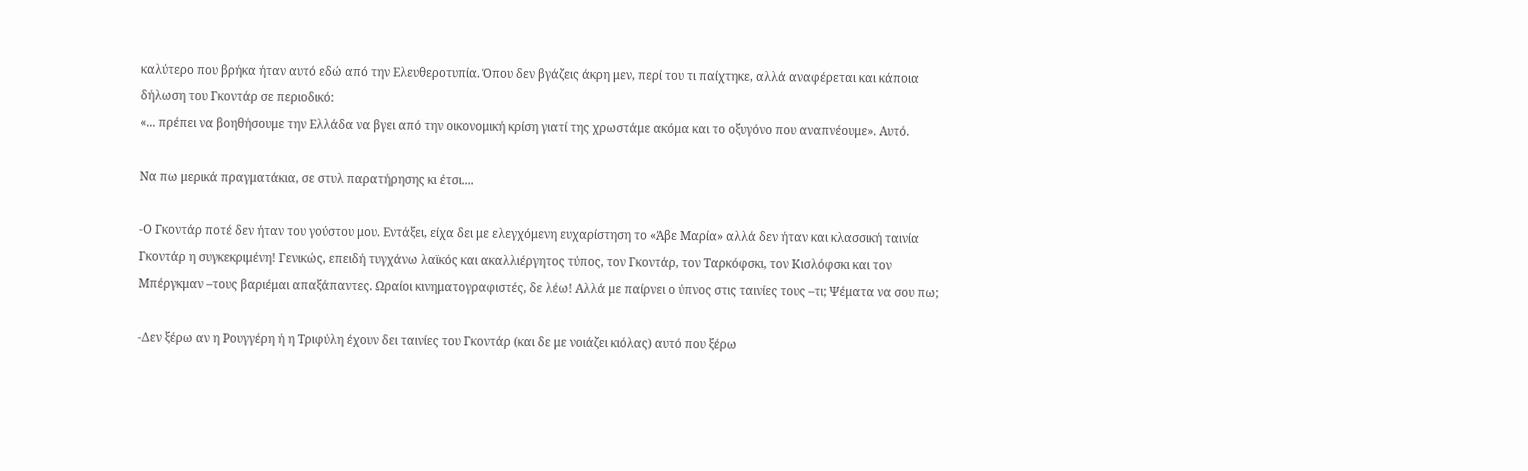καλύτερο που βρήκα ήταν αυτό εδώ από την Ελευθεροτυπία. Όπου δεν βγάζεις άκρη μεν, περί του τι παίχτηκε, αλλά αναφέρεται και κάποια δήλωση του Γκοντάρ σε περιοδικό:
«... πρέπει να βοηθήσουμε την Ελλάδα να βγει από την οικονομική κρίση γιατί της χρωστάμε ακόμα και το οξυγόνο που αναπνέουμε». Αυτό.

Να πω μερικά πραγματάκια, σε στυλ παρατήρησης κι έτσι....

-Ο Γκοντάρ ποτέ δεν ήταν του γούστου μου. Εντάξει, είχα δει με ελεγχόμενη ευχαρίστηση το «Άβε Μαρία» αλλά δεν ήταν και κλασσική ταινία Γκοντάρ η συγκεκριμένη! Γενικώς, επειδή τυγχάνω λαϊκός και ακαλλιέργητος τύπος, τον Γκοντάρ, τον Ταρκόφσκι, τον Κισλόφσκι και τον Μπέργκμαν –τους βαριέμαι απαξάπαντες. Ωραίοι κινηματογραφιστές, δε λέω! Αλλά με παίρνει ο ύπνος στις ταινίες τους –τι; Ψέματα να σου πω;

-Δεν ξέρω αν η Ρουγγέρη ή η Τριφύλη έχουν δει ταινίες του Γκοντάρ (και δε με νοιάζει κιόλας) αυτό που ξέρω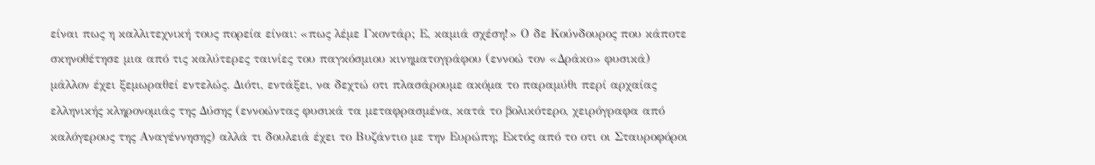είναι πως η καλλιτεχνική τους πορεία είναι: «πως λέμε Γκοντάρ; Ε, καμιά σχέση!» Ο δε Κούνδουρος που κάποτε σκηνοθέτησε μια από τις καλύτερες ταινίες του παγκόσμιου κινηματογράφου (εννοώ τον «Δράκο» φυσικά) μάλλον έχει ξεμωραθεί εντελώς. Διότι, εντάξει, να δεχτώ οτι πλασάρουμε ακόμα το παραμύθι περί αρχαίας ελληνικής κληρονομιάς της Δύσης (εννοώντας φυσικά τα μεταφρασμένα, κατά το βολικότερο, χειρόγραφα από καλόγερους της Αναγέννησης) αλλά τι δουλειά έχει το Βυζάντιο με την Ευρώπη; Εκτός από το οτι οι Σταυροφόροι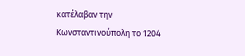κατέλαβαν την Κωνσταντινούπολη το 1204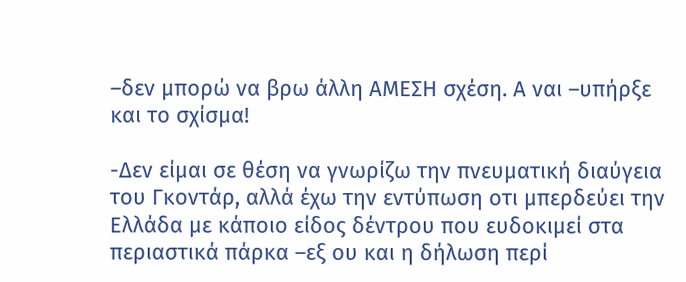–δεν μπορώ να βρω άλλη ΑΜΕΣΗ σχέση. Α ναι –υπήρξε και το σχίσμα!

-Δεν είμαι σε θέση να γνωρίζω την πνευματική διαύγεια του Γκοντάρ, αλλά έχω την εντύπωση οτι μπερδεύει την Ελλάδα με κάποιο είδος δέντρου που ευδοκιμεί στα περιαστικά πάρκα –εξ ου και η δήλωση περί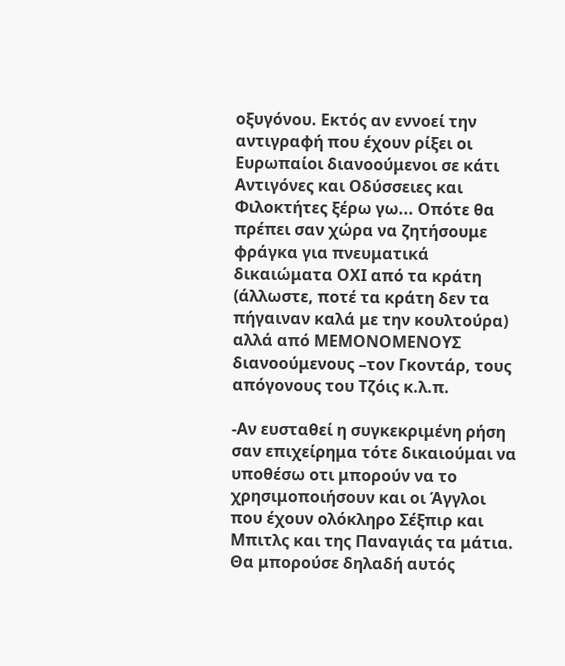οξυγόνου. Εκτός αν εννοεί την αντιγραφή που έχουν ρίξει οι Ευρωπαίοι διανοούμενοι σε κάτι Αντιγόνες και Οδύσσειες και Φιλοκτήτες ξέρω γω... Οπότε θα πρέπει σαν χώρα να ζητήσουμε φράγκα για πνευματικά δικαιώματα ΟΧΙ από τα κράτη (άλλωστε, ποτέ τα κράτη δεν τα πήγαιναν καλά με την κουλτούρα) αλλά από ΜΕΜΟΝΟΜΕΝΟΥΣ διανοούμενους –τον Γκοντάρ, τους απόγονους του Τζόις κ.λ.π.

-Αν ευσταθεί η συγκεκριμένη ρήση σαν επιχείρημα τότε δικαιούμαι να υποθέσω οτι μπορούν να το χρησιμοποιήσουν και οι Άγγλοι που έχουν ολόκληρο Σέξπιρ και Μπιτλς και της Παναγιάς τα μάτια. Θα μπορούσε δηλαδή αυτός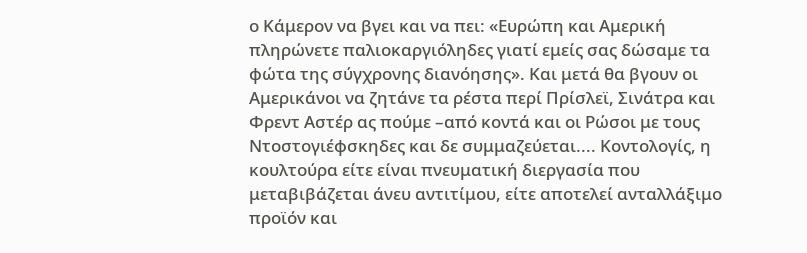ο Κάμερον να βγει και να πει: «Ευρώπη και Αμερική πληρώνετε παλιοκαργιόληδες γιατί εμείς σας δώσαμε τα φώτα της σύγχρονης διανόησης». Και μετά θα βγουν οι Αμερικάνοι να ζητάνε τα ρέστα περί Πρίσλεϊ, Σινάτρα και Φρεντ Αστέρ ας πούμε –από κοντά και οι Ρώσοι με τους Ντοστογιέφσκηδες και δε συμμαζεύεται.... Κοντολογίς, η κουλτούρα είτε είναι πνευματική διεργασία που μεταβιβάζεται άνευ αντιτίμου, είτε αποτελεί ανταλλάξιμο προϊόν και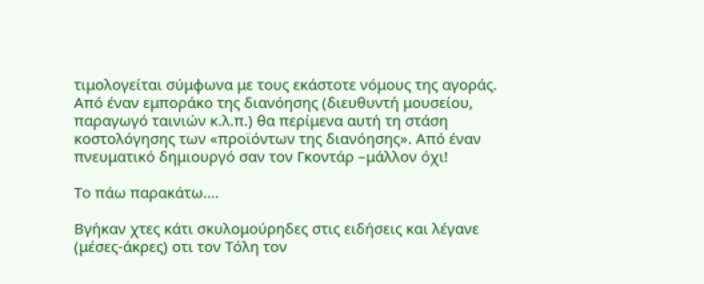τιμολογείται σύμφωνα με τους εκάστοτε νόμους της αγοράς. Από έναν εμποράκο της διανόησης (διευθυντή μουσείου, παραγωγό ταινιών κ.λ.π.) θα περίμενα αυτή τη στάση κοστολόγησης των «προϊόντων της διανόησης». Από έναν πνευματικό δημιουργό σαν τον Γκοντάρ –μάλλον όχι!

Το πάω παρακάτω....

Βγήκαν χτες κάτι σκυλομούρηδες στις ειδήσεις και λέγανε (μέσες-άκρες) οτι τον Τόλη τον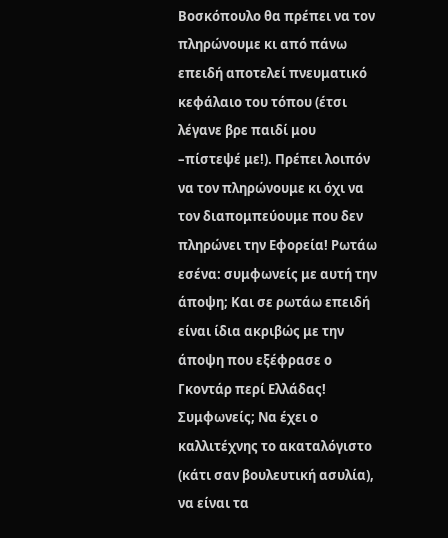Βοσκόπουλο θα πρέπει να τον πληρώνουμε κι από πάνω επειδή αποτελεί πνευματικό κεφάλαιο του τόπου (έτσι λέγανε βρε παιδί μου –πίστεψέ με!). Πρέπει λοιπόν να τον πληρώνουμε κι όχι να τον διαπομπεύουμε που δεν πληρώνει την Εφορεία! Ρωτάω εσένα: συμφωνείς με αυτή την άποψη; Και σε ρωτάω επειδή είναι ίδια ακριβώς με την άποψη που εξέφρασε ο Γκοντάρ περί Ελλάδας! Συμφωνείς; Να έχει ο καλλιτέχνης το ακαταλόγιστο (κάτι σαν βουλευτική ασυλία), να είναι τα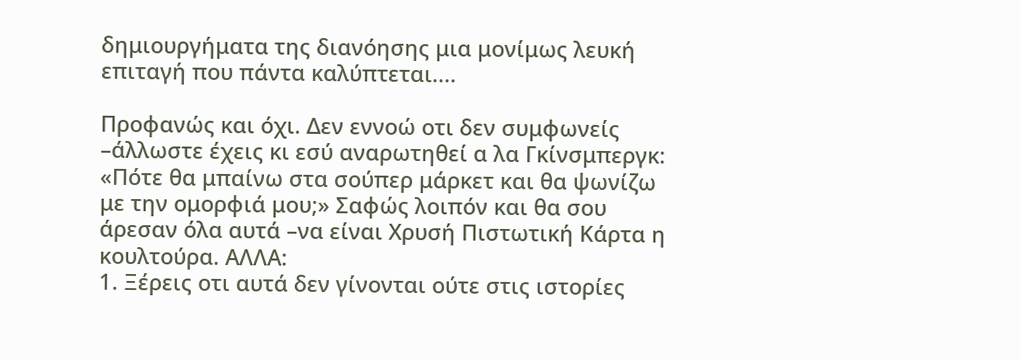δημιουργήματα της διανόησης μια μονίμως λευκή επιταγή που πάντα καλύπτεται....

Προφανώς και όχι. Δεν εννοώ οτι δεν συμφωνείς –άλλωστε έχεις κι εσύ αναρωτηθεί α λα Γκίνσμπεργκ: «Πότε θα μπαίνω στα σούπερ μάρκετ και θα ψωνίζω με την ομορφιά μου;» Σαφώς λοιπόν και θα σου άρεσαν όλα αυτά –να είναι Χρυσή Πιστωτική Κάρτα η κουλτούρα. ΑΛΛΑ:
1. Ξέρεις οτι αυτά δεν γίνονται ούτε στις ιστορίες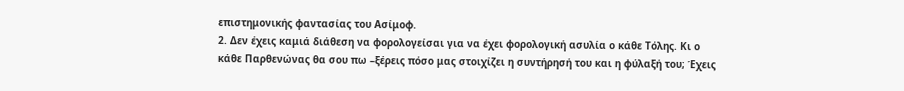επιστημονικής φαντασίας του Ασίμοφ.
2. Δεν έχεις καμιά διάθεση να φορολογείσαι για να έχει φορολογική ασυλία ο κάθε Τόλης. Κι ο κάθε Παρθενώνας θα σου πω –ξέρεις πόσο μας στοιχίζει η συντήρησή του και η φύλαξή του; Έχεις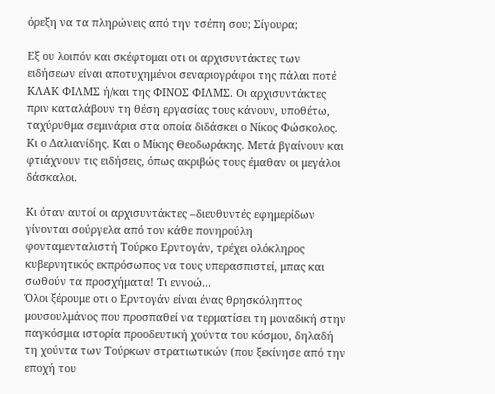όρεξη να τα πληρώνεις από την τσέπη σου; Σίγουρα;

Εξ ου λοιπόν και σκέφτομαι οτι οι αρχισυντάκτες των ειδήσεων είναι αποτυχημένοι σεναριογράφοι της πάλαι ποτέ ΚΛΑΚ ΦΙΛΜΣ ή/και της ΦΙΝΟΣ ΦΙΛΜΣ. Οι αρχισυντάκτες πριν καταλάβουν τη θέση εργασίας τους κάνουν, υποθέτω, ταχύρυθμα σεμινάρια στα οποία διδάσκει ο Νίκος Φώσκολος. Κι ο Δαλιανίδης. Και ο Μίκης Θεοδωράκης. Μετά βγαίνουν και φτιάχνουν τις ειδήσεις, όπως ακριβώς τους έμαθαν οι μεγάλοι δάσκαλοι.

Κι όταν αυτοί οι αρχισυντάκτες –διευθυντές εφημερίδων γίνονται σούργελα από τον κάθε πονηρούλη φονταμενταλιστή Τούρκο Ερντογάν, τρέχει ολόκληρος κυβερνητικός εκπρόσωπος να τους υπερασπιστεί, μπας και σωθούν τα προσχήματα! Τι εννοώ...
Όλοι ξέρουμε οτι ο Ερντογάν είναι ένας θρησκόληπτος μουσουλμάνος που προσπαθεί να τερματίσει τη μοναδική στην παγκόσμια ιστορία προοδευτική χούντα του κόσμου, δηλαδή τη χούντα των Τούρκων στρατιωτικών (που ξεκίνησε από την εποχή του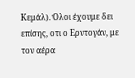Κεμάλ). Όλοι έχουμε δει επίσης, οτι ο Ερντογάν, με τον αέρα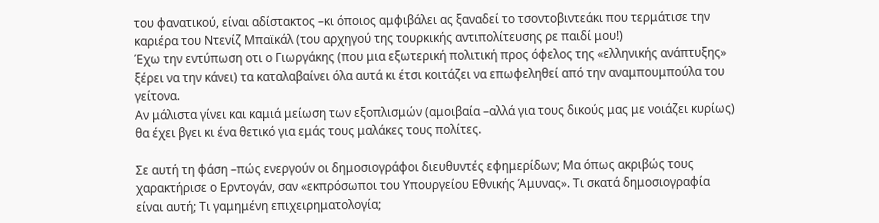του φανατικού, είναι αδίστακτος –κι όποιος αμφιβάλει ας ξαναδεί το τσοντοβιντεάκι που τερμάτισε την καριέρα του Ντενίζ Μπαϊκάλ (του αρχηγού της τουρκικής αντιπολίτευσης ρε παιδί μου!)
Έχω την εντύπωση οτι ο Γιωργάκης (που μια εξωτερική πολιτική προς όφελος της «ελληνικής ανάπτυξης» ξέρει να την κάνει) τα καταλαβαίνει όλα αυτά κι έτσι κοιτάζει να επωφεληθεί από την αναμπουμπούλα του γείτονα.
Αν μάλιστα γίνει και καμιά μείωση των εξοπλισμών (αμοιβαία –αλλά για τους δικούς μας με νοιάζει κυρίως) θα έχει βγει κι ένα θετικό για εμάς τους μαλάκες τους πολίτες.

Σε αυτή τη φάση –πώς ενεργούν οι δημοσιογράφοι διευθυντές εφημερίδων; Μα όπως ακριβώς τους χαρακτήρισε ο Ερντογάν, σαν «εκπρόσωποι του Υπουργείου Εθνικής Άμυνας». Τι σκατά δημοσιογραφία είναι αυτή; Τι γαμημένη επιχειρηματολογία;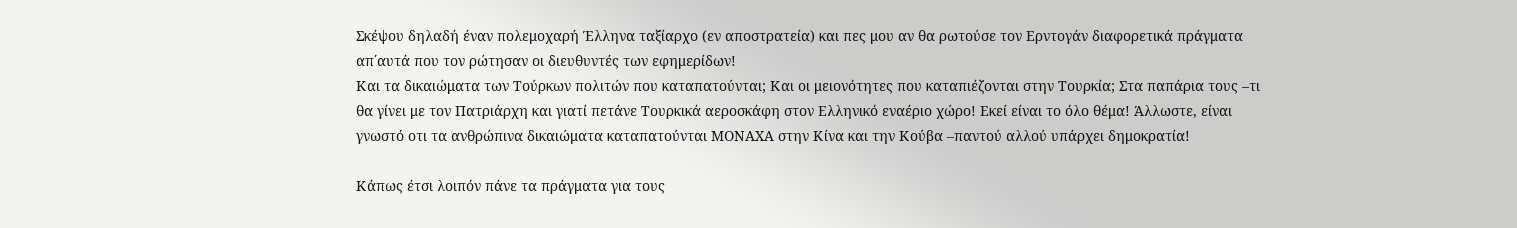Σκέψου δηλαδή έναν πολεμοχαρή Έλληνα ταξίαρχο (εν αποστρατεία) και πες μου αν θα ρωτούσε τον Ερντογάν διαφορετικά πράγματα απ΄αυτά που τον ρώτησαν οι διευθυντές των εφημερίδων!
Και τα δικαιώματα των Τούρκων πολιτών που καταπατούνται; Και οι μειονότητες που καταπιέζονται στην Τουρκία; Στα παπάρια τους –τι θα γίνει με τον Πατριάρχη και γιατί πετάνε Τουρκικά αεροσκάφη στον Ελληνικό εναέριο χώρο! Εκεί είναι το όλο θέμα! Άλλωστε, είναι γνωστό οτι τα ανθρώπινα δικαιώματα καταπατούνται ΜΟΝΑΧΑ στην Κίνα και την Κούβα –παντού αλλού υπάρχει δημοκρατία!

Κάπως έτσι λοιπόν πάνε τα πράγματα για τους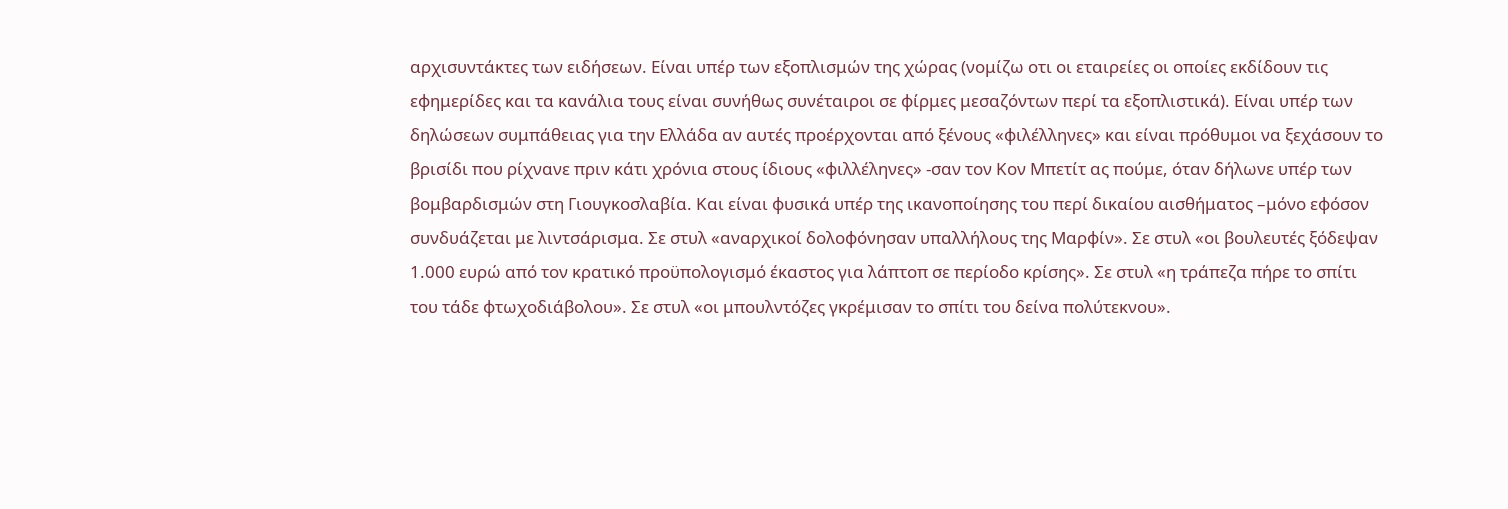αρχισυντάκτες των ειδήσεων. Είναι υπέρ των εξοπλισμών της χώρας (νομίζω οτι οι εταιρείες οι οποίες εκδίδουν τις εφημερίδες και τα κανάλια τους είναι συνήθως συνέταιροι σε φίρμες μεσαζόντων περί τα εξοπλιστικά). Είναι υπέρ των δηλώσεων συμπάθειας για την Ελλάδα αν αυτές προέρχονται από ξένους «φιλέλληνες» και είναι πρόθυμοι να ξεχάσουν το βρισίδι που ρίχνανε πριν κάτι χρόνια στους ίδιους «φιλλέληνες» -σαν τον Κον Μπετίτ ας πούμε, όταν δήλωνε υπέρ των βομβαρδισμών στη Γιουγκοσλαβία. Και είναι φυσικά υπέρ της ικανοποίησης του περί δικαίου αισθήματος –μόνο εφόσον συνδυάζεται με λιντσάρισμα. Σε στυλ «αναρχικοί δολοφόνησαν υπαλλήλους της Μαρφίν». Σε στυλ «οι βουλευτές ξόδεψαν 1.000 ευρώ από τον κρατικό προϋπολογισμό έκαστος για λάπτοπ σε περίοδο κρίσης». Σε στυλ «η τράπεζα πήρε το σπίτι του τάδε φτωχοδιάβολου». Σε στυλ «οι μπουλντόζες γκρέμισαν το σπίτι του δείνα πολύτεκνου».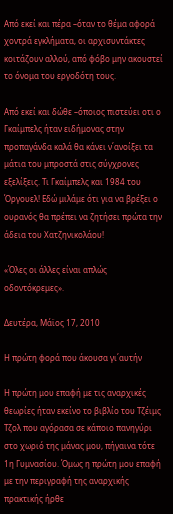Από εκεί και πέρα –όταν το θέμα αφορά χοντρά εγκλήματα, οι αρχισυντάκτες κοιτάζουν αλλού, από φόβο μην ακουστεί το όνομα του εργοδότη τους.

Από εκεί και δώθε –όποιος πιστεύει οτι ο Γκαίμπελς ήταν ειδήμονας στην προπαγάνδα καλά θα κάνει ν΄ανοίξει τα μάτια του μπροστά στις σύγχρονες εξελίξεις. Τι Γκαίμπελς και 1984 του Όργουελ! Εδώ μιλάμε ότι για να βρέξει ο ουρανός θα πρέπει να ζητήσει πρώτα την άδεια του Χατζηνικολάου!

«Όλες οι άλλες είναι απλώς οδοντόκρεμες».

Δευτέρα, Μάϊος 17, 2010

Η πρώτη φορά που άκουσα γι΄αυτήν

Η πρώτη μου επαφή με τις αναρχικές θεωρίες ήταν εκείνο το βιβλίο του Τζέιμς Τζολ που αγόρασα σε κάποιο πανηγύρι στο χωριό της μάνας μου, πήγαινα τότε 1η Γυμνασίου. Όμως η πρώτη μου επαφή με την περιγραφή της αναρχικής πρακτικής ήρθε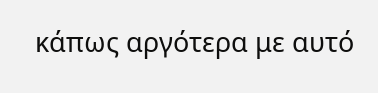κάπως αργότερα με αυτό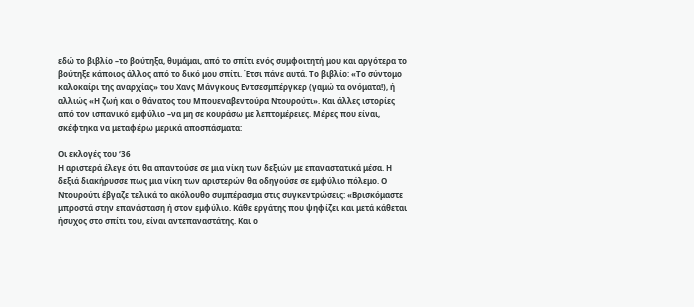εδώ το βιβλίο –το βούτηξα, θυμάμαι, από το σπίτι ενός συμφοιτητή μου και αργότερα το βούτηξε κάποιος άλλος από το δικό μου σπίτι. Έτσι πάνε αυτά. Το βιβλίο: «Το σύντομο καλοκαίρι της αναρχίας» του Χανς Μάνγκους Εντσεσμπέργκερ (γαμώ τα ονόματα!), ή αλλιώς «Η ζωή και ο θάνατος του Μπουεναβεντούρα Ντουρούτι». Και άλλες ιστορίες από τον ισπανικό εμφύλιο –να μη σε κουράσω με λεπτομέρειες. Μέρες που είναι, σκέφτηκα να μεταφέρω μερικά αποσπάσματα:

Οι εκλογές του ‘36
Η αριστερά έλεγε ότι θα απαντούσε σε μια νίκη των δεξιών με επαναστατικά μέσα. Η δεξιά διακήρυσσε πως μια νίκη των αριστερών θα οδηγούσε σε εμφύλιο πόλεμο. Ο Ντουρούτι έβγαζε τελικά το ακόλουθο συμπέρασμα στις συγκεντρώσεις: «Βρισκόμαστε μπροστά στην επανάσταση ή στον εμφύλιο. Κάθε εργάτης που ψηφίζει και μετά κάθεται ήσυχος στο σπίτι του, είναι αντεπαναστάτης. Και ο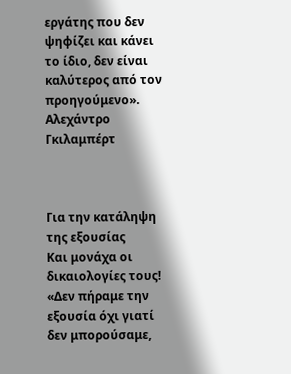εργάτης που δεν ψηφίζει και κάνει το ίδιο, δεν είναι καλύτερος από τον προηγούμενο».
Αλεχάντρο Γκιλαμπέρτ



Για την κατάληψη της εξουσίας
Και μονάχα οι δικαιολογίες τους! «Δεν πήραμε την εξουσία όχι γιατί δεν μπορούσαμε,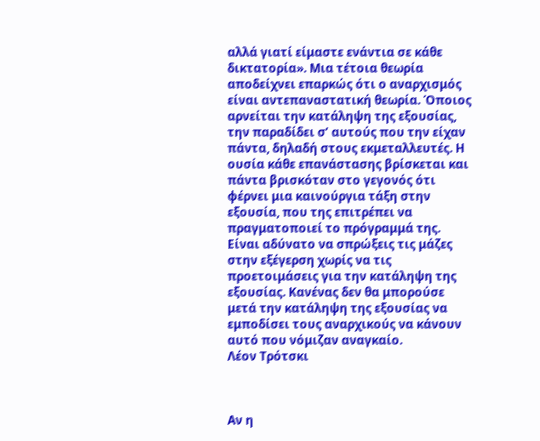αλλά γιατί είμαστε ενάντια σε κάθε δικτατορία». Μια τέτοια θεωρία αποδείχνει επαρκώς ότι ο αναρχισμός είναι αντεπαναστατική θεωρία. Όποιος αρνείται την κατάληψη της εξουσίας, την παραδίδει σ’ αυτούς που την είχαν πάντα, δηλαδή στους εκμεταλλευτές. Η ουσία κάθε επανάστασης βρίσκεται και πάντα βρισκόταν στο γεγονός ότι φέρνει μια καινούργια τάξη στην εξουσία, που της επιτρέπει να πραγματοποιεί το πρόγραμμά της. Είναι αδύνατο να σπρώξεις τις μάζες στην εξέγερση χωρίς να τις προετοιμάσεις για την κατάληψη της εξουσίας. Κανένας δεν θα μπορούσε μετά την κατάληψη της εξουσίας να εμποδίσει τους αναρχικούς να κάνουν αυτό που νόμιζαν αναγκαίο.
Λέον Τρότσκι



Αν η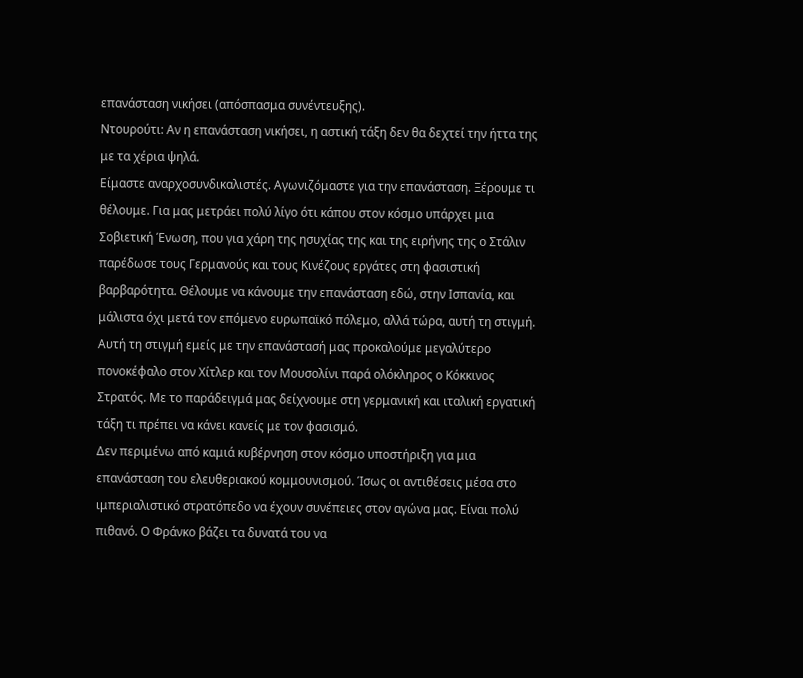επανάσταση νικήσει (απόσπασμα συνέντευξης).
Ντουρούτι: Αν η επανάσταση νικήσει, η αστική τάξη δεν θα δεχτεί την ήττα της με τα χέρια ψηλά.
Είμαστε αναρχοσυνδικαλιστές. Αγωνιζόμαστε για την επανάσταση. Ξέρουμε τι θέλουμε. Για μας μετράει πολύ λίγο ότι κάπου στον κόσμο υπάρχει μια Σοβιετική Ένωση, που για χάρη της ησυχίας της και της ειρήνης της ο Στάλιν παρέδωσε τους Γερμανούς και τους Κινέζους εργάτες στη φασιστική βαρβαρότητα. Θέλουμε να κάνουμε την επανάσταση εδώ, στην Ισπανία, και μάλιστα όχι μετά τον επόμενο ευρωπαϊκό πόλεμο, αλλά τώρα, αυτή τη στιγμή. Αυτή τη στιγμή εμείς με την επανάστασή μας προκαλούμε μεγαλύτερο πονοκέφαλο στον Χίτλερ και τον Μουσολίνι παρά ολόκληρος ο Κόκκινος Στρατός. Με το παράδειγμά μας δείχνουμε στη γερμανική και ιταλική εργατική τάξη τι πρέπει να κάνει κανείς με τον φασισμό.
Δεν περιμένω από καμιά κυβέρνηση στον κόσμο υποστήριξη για μια επανάσταση του ελευθεριακού κομμουνισμού. Ίσως οι αντιθέσεις μέσα στο ιμπεριαλιστικό στρατόπεδο να έχουν συνέπειες στον αγώνα μας. Είναι πολύ πιθανό. Ο Φράνκο βάζει τα δυνατά του να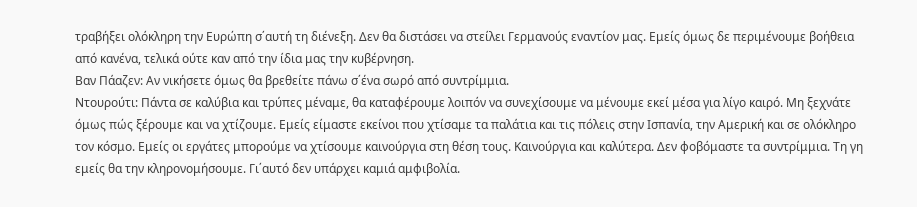τραβήξει ολόκληρη την Ευρώπη σ΄αυτή τη διένεξη. Δεν θα διστάσει να στείλει Γερμανούς εναντίον μας. Εμείς όμως δε περιμένουμε βοήθεια από κανένα, τελικά ούτε καν από την ίδια μας την κυβέρνηση.
Βαν Πάαζεν: Αν νικήσετε όμως θα βρεθείτε πάνω σ΄ένα σωρό από συντρίμμια.
Ντουρούτι: Πάντα σε καλύβια και τρύπες μέναμε, θα καταφέρουμε λοιπόν να συνεχίσουμε να μένουμε εκεί μέσα για λίγο καιρό. Μη ξεχνάτε όμως πώς ξέρουμε και να χτίζουμε. Εμείς είμαστε εκείνοι που χτίσαμε τα παλάτια και τις πόλεις στην Ισπανία, την Αμερική και σε ολόκληρο τον κόσμο. Εμείς οι εργάτες μπορούμε να χτίσουμε καινούργια στη θέση τους. Καινούργια και καλύτερα. Δεν φοβόμαστε τα συντρίμμια. Τη γη εμείς θα την κληρονομήσουμε. Γι΄αυτό δεν υπάρχει καμιά αμφιβολία.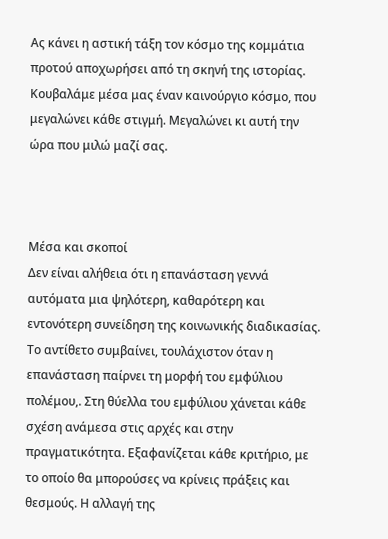Ας κάνει η αστική τάξη τον κόσμο της κομμάτια προτού αποχωρήσει από τη σκηνή της ιστορίας. Κουβαλάμε μέσα μας έναν καινούργιο κόσμο, που μεγαλώνει κάθε στιγμή. Μεγαλώνει κι αυτή την ώρα που μιλώ μαζί σας.



Μέσα και σκοποί
Δεν είναι αλήθεια ότι η επανάσταση γεννά αυτόματα μια ψηλότερη, καθαρότερη και εντονότερη συνείδηση της κοινωνικής διαδικασίας. Το αντίθετο συμβαίνει, τουλάχιστον όταν η επανάσταση παίρνει τη μορφή του εμφύλιου πολέμου,. Στη θύελλα του εμφύλιου χάνεται κάθε σχέση ανάμεσα στις αρχές και στην πραγματικότητα. Εξαφανίζεται κάθε κριτήριο, με το οποίο θα μπορούσες να κρίνεις πράξεις και θεσμούς. Η αλλαγή της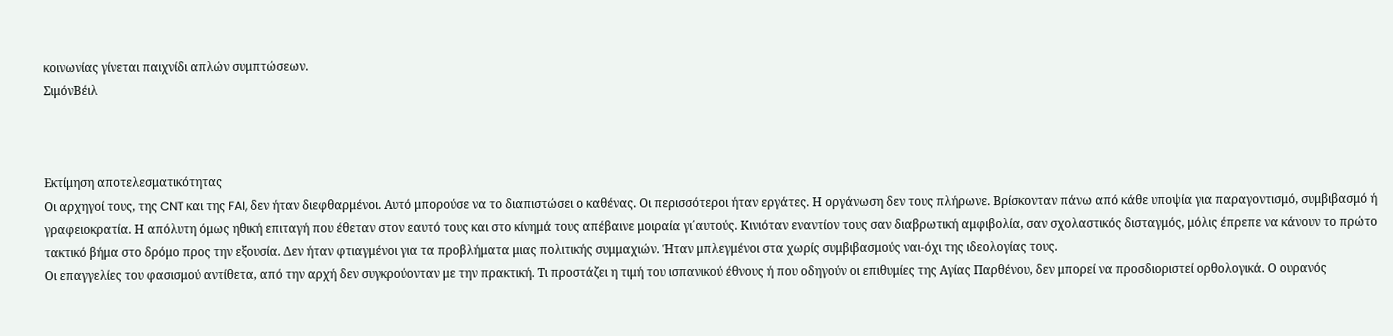κοινωνίας γίνεται παιχνίδι απλών συμπτώσεων.
ΣιμόνΒέιλ



Εκτίμηση αποτελεσματικότητας
Οι αρχηγοί τους, της CNT και της FAI, δεν ήταν διεφθαρμένοι. Αυτό μπορούσε να το διαπιστώσει ο καθένας. Οι περισσότεροι ήταν εργάτες. Η οργάνωση δεν τους πλήρωνε. Βρίσκονταν πάνω από κάθε υποψία για παραγοντισμό, συμβιβασμό ή γραφειοκρατία. Η απόλυτη όμως ηθική επιταγή που έθεταν στον εαυτό τους και στο κίνημά τους απέβαινε μοιραία γι΄αυτούς. Κινιόταν εναντίον τους σαν διαβρωτική αμφιβολία, σαν σχολαστικός δισταγμός, μόλις έπρεπε να κάνουν το πρώτο τακτικό βήμα στο δρόμο προς την εξουσία. Δεν ήταν φτιαγμένοι για τα προβλήματα μιας πολιτικής συμμαχιών. Ήταν μπλεγμένοι στα χωρίς συμβιβασμούς ναι-όχι της ιδεολογίας τους.
Οι επαγγελίες του φασισμού αντίθετα, από την αρχή δεν συγκρούονταν με την πρακτική. Τι προστάζει η τιμή του ισπανικού έθνους ή που οδηγούν οι επιθυμίες της Αγίας Παρθένου, δεν μπορεί να προσδιοριστεί ορθολογικά. Ο ουρανός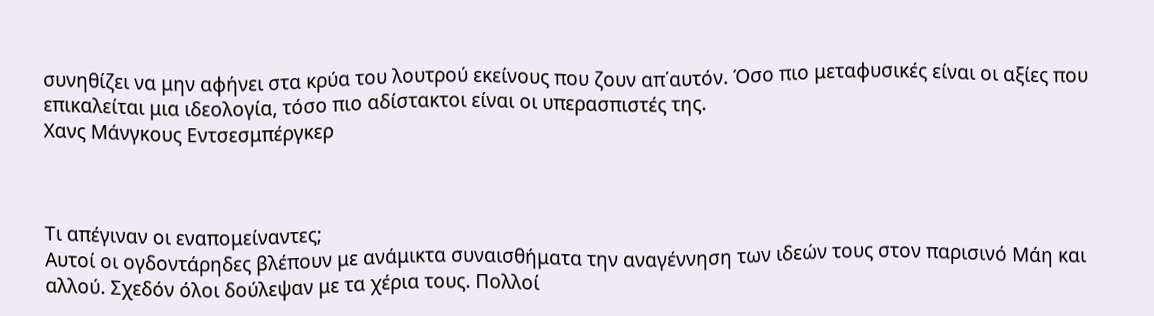συνηθίζει να μην αφήνει στα κρύα του λουτρού εκείνους που ζουν απ΄αυτόν. Όσο πιο μεταφυσικές είναι οι αξίες που επικαλείται μια ιδεολογία, τόσο πιο αδίστακτοι είναι οι υπερασπιστές της.
Χανς Μάνγκους Εντσεσμπέργκερ



Τι απέγιναν οι εναπομείναντες;
Αυτοί οι ογδοντάρηδες βλέπουν με ανάμικτα συναισθήματα την αναγέννηση των ιδεών τους στον παρισινό Μάη και αλλού. Σχεδόν όλοι δούλεψαν με τα χέρια τους. Πολλοί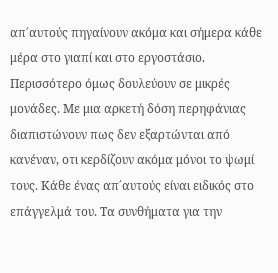απ΄αυτούς πηγαίνουν ακόμα και σήμερα κάθε μέρα στο γιαπί και στο εργοστάσιο. Περισσότερο όμως δουλεύουν σε μικρές μονάδες. Με μια αρκετή δόση περηφάνιας διαπιστώνουν πως δεν εξαρτώνται από κανέναν, οτι κερδίζουν ακόμα μόνοι το ψωμί τους. Κάθε ένας απ΄αυτούς είναι ειδικός στο επάγγελμά του. Τα συνθήματα για την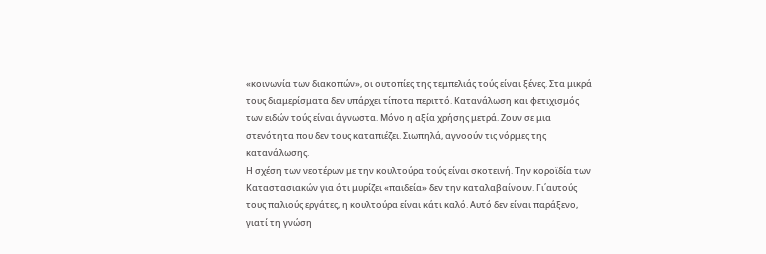«κοινωνία των διακοπών», οι ουτοπίες της τεμπελιάς τούς είναι ξένες. Στα μικρά τους διαμερίσματα δεν υπάρχει τίποτα περιττό. Κατανάλωση και φετιχισμός των ειδών τούς είναι άγνωστα. Μόνο η αξία χρήσης μετρά. Ζουν σε μια στενότητα που δεν τους καταπιέζει. Σιωπηλά, αγνοούν τις νόρμες της κατανάλωσης.
Η σχέση των νεοτέρων με την κουλτούρα τούς είναι σκοτεινή. Την κοροϊδία των Καταστασιακών για ότι μυρίζει «παιδεία» δεν την καταλαβαίνουν. Γι΄αυτούς τους παλιούς εργάτες, η κουλτούρα είναι κάτι καλό. Αυτό δεν είναι παράξενο, γιατί τη γνώση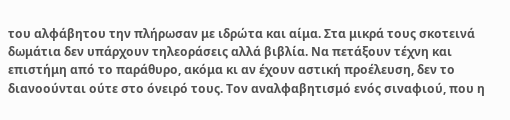του αλφάβητου την πλήρωσαν με ιδρώτα και αίμα. Στα μικρά τους σκοτεινά δωμάτια δεν υπάρχουν τηλεοράσεις αλλά βιβλία. Να πετάξουν τέχνη και επιστήμη από το παράθυρο, ακόμα κι αν έχουν αστική προέλευση, δεν το διανοούνται ούτε στο όνειρό τους. Τον αναλφαβητισμό ενός σιναφιού, που η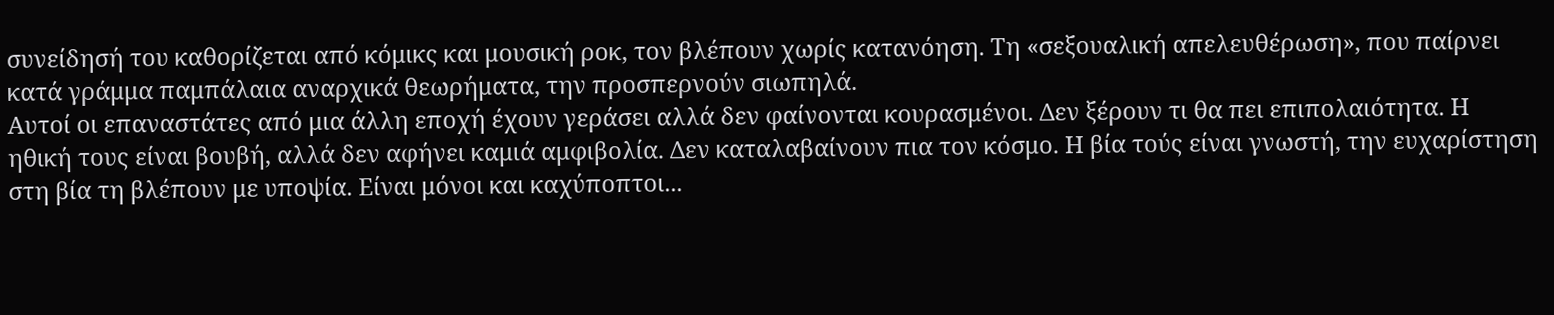συνείδησή του καθορίζεται από κόμικς και μουσική ροκ, τον βλέπουν χωρίς κατανόηση. Τη «σεξουαλική απελευθέρωση», που παίρνει κατά γράμμα παμπάλαια αναρχικά θεωρήματα, την προσπερνούν σιωπηλά.
Αυτοί οι επαναστάτες από μια άλλη εποχή έχουν γεράσει αλλά δεν φαίνονται κουρασμένοι. Δεν ξέρουν τι θα πει επιπολαιότητα. Η ηθική τους είναι βουβή, αλλά δεν αφήνει καμιά αμφιβολία. Δεν καταλαβαίνουν πια τον κόσμο. Η βία τούς είναι γνωστή, την ευχαρίστηση στη βία τη βλέπουν με υποψία. Είναι μόνοι και καχύποπτοι...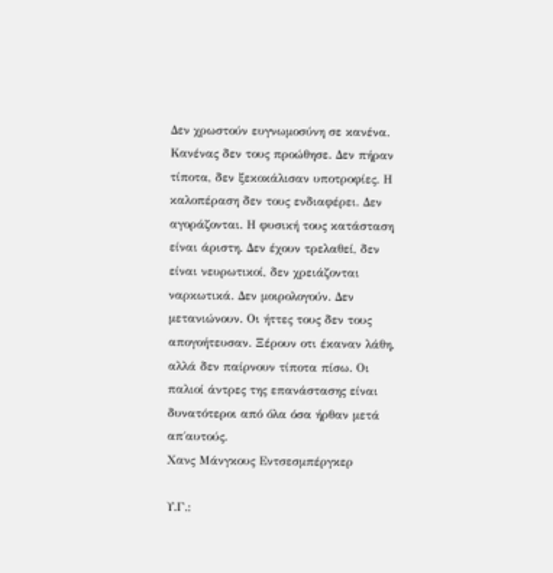Δεν χρωστούν ευγνωμοσύνη σε κανένα. Κανένας δεν τους προώθησε. Δεν πήραν τίποτα, δεν ξεκοκάλισαν υποτροφίες. Η καλοπέραση δεν τους ενδιαφέρει. Δεν αγοράζονται. Η φυσική τους κατάσταση είναι άριστη. Δεν έχουν τρελαθεί, δεν είναι νευρωτικοί, δεν χρειάζονται ναρκωτικά. Δεν μοιρολογούν. Δεν μετανιώνουν. Οι ήττες τους δεν τους απογοήτευσαν. Ξέρουν οτι έκαναν λάθη, αλλά δεν παίρνουν τίποτα πίσω. Οι παλιοί άντρες της επανάστασης είναι δυνατότεροι από όλα όσα ήρθαν μετά απ΄αυτούς.
Χανς Μάνγκους Εντσεσμπέργκερ

Υ.Γ.: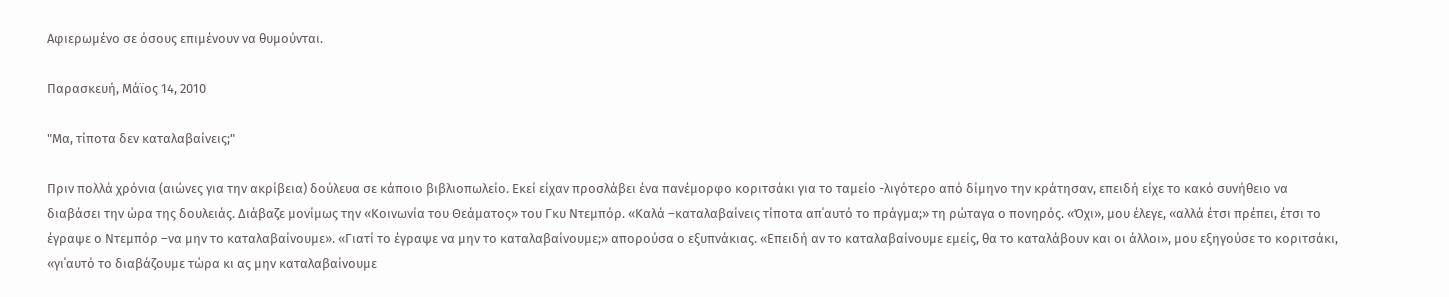Αφιερωμένο σε όσους επιμένουν να θυμούνται.

Παρασκευή, Μάϊος 14, 2010

"Μα, τίποτα δεν καταλαβαίνεις;"

Πριν πολλά χρόνια (αιώνες για την ακρίβεια) δούλευα σε κάποιο βιβλιοπωλείο. Εκεί είχαν προσλάβει ένα πανέμορφο κοριτσάκι για το ταμείο -λιγότερο από δίμηνο την κράτησαν, επειδή είχε το κακό συνήθειο να διαβάσει την ώρα της δουλειάς. Διάβαζε μονίμως την «Κοινωνία του Θεάματος» του Γκυ Ντεμπόρ. «Καλά –καταλαβαίνεις τίποτα απ΄αυτό το πράγμα;» τη ρώταγα ο πονηρός. «Όχι», μου έλεγε, «αλλά έτσι πρέπει, έτσι το έγραψε ο Ντεμπόρ –να μην το καταλαβαίνουμε». «Γιατί το έγραψε να μην το καταλαβαίνουμε;» απορούσα ο εξυπνάκιας. «Επειδή αν το καταλαβαίνουμε εμείς, θα το καταλάβουν και οι άλλοι», μου εξηγούσε το κοριτσάκι, «γι΄αυτό το διαβάζουμε τώρα κι ας μην καταλαβαίνουμε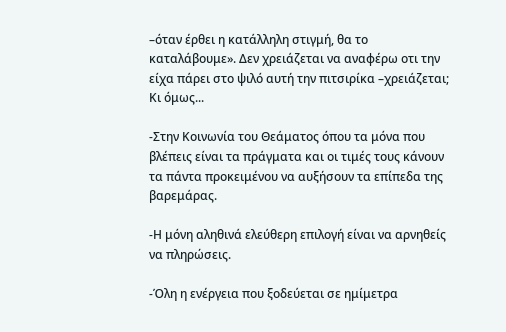–όταν έρθει η κατάλληλη στιγμή, θα το καταλάβουμε». Δεν χρειάζεται να αναφέρω οτι την είχα πάρει στο ψιλό αυτή την πιτσιρίκα –χρειάζεται; Κι όμως...

-Στην Κοινωνία του Θεάματος όπου τα μόνα που βλέπεις είναι τα πράγματα και οι τιμές τους κάνουν τα πάντα προκειμένου να αυξήσουν τα επίπεδα της βαρεμάρας.

-Η μόνη αληθινά ελεύθερη επιλογή είναι να αρνηθείς να πληρώσεις.

-Όλη η ενέργεια που ξοδεύεται σε ημίμετρα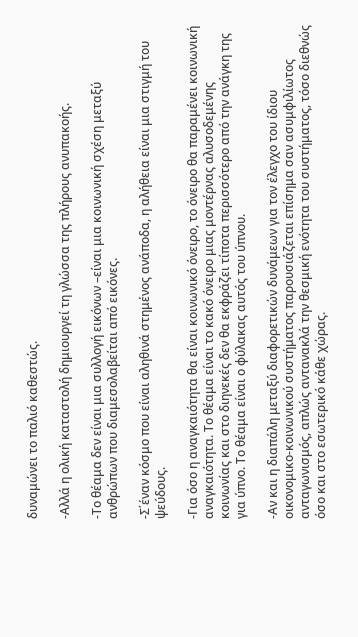δυναμώνει το παλιό καθεστώς.

-Αλλά η ολική καταστολή δημιουργεί τη γλώσσα της πλήρους ανυπακοής.

-Το θέαμα δεν είναι μια συλλογή εικόνων –είναι μια κοινωνική σχέση μεταξύ ανθρώπων που διαμεσολαβείται από εικόνες.

-Σ΄έναν κόσμο που είναι αληθινά στημένος ανάποδα, η αλήθεια είναι μια στιγμή του ψεύδους.

-Για όσο η αναγκαιότητα θα είναι κοινωνικό όνειρο, το όνειρο θα παραμένει κοινωνική αναγκαιότητα. Το θέαμα είναι το κακό όνειρο μιας μοντέρνας αλυσοδεμένης κοινωνίας και στο διηνεκές δεν θα εκφράζει τίποτα περισσότερο από την ανάγκη της για ύπνο. Το θέαμα είναι ο φύλακας αυτός του ύπνου.

-Αν και η διαπάλη μεταξύ διαφορετικών δυνάμεων για τον έλεγχο του ίδιου οικονομικο-κοινωνικού συστήματος παρουσιάζεται επίσημα σαν ασυμφιλίωτος ανταγωνισμός, απλώς αντανακλά την θεσμική ενότητα του συστήματος, τόσο διεθνώς όσο και στο εσωτερικό κάθε χώρας.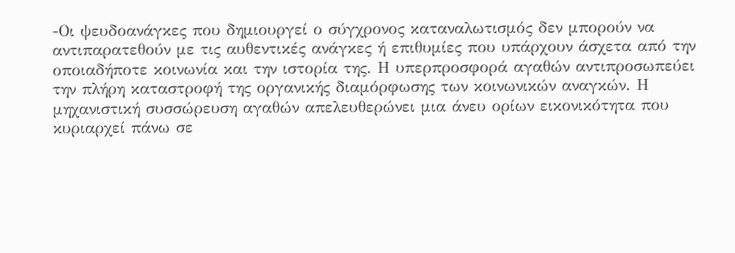-Οι ψευδοανάγκες που δημιουργεί ο σύγχρονος καταναλωτισμός δεν μπορούν να αντιπαρατεθούν με τις αυθεντικές ανάγκες ή επιθυμίες που υπάρχουν άσχετα από την οποιαδήποτε κοινωνία και την ιστορία της. Η υπερπροσφορά αγαθών αντιπροσωπεύει την πλήρη καταστροφή της οργανικής διαμόρφωσης των κοινωνικών αναγκών. Η μηχανιστική συσσώρευση αγαθών απελευθερώνει μια άνευ ορίων εικονικότητα που κυριαρχεί πάνω σε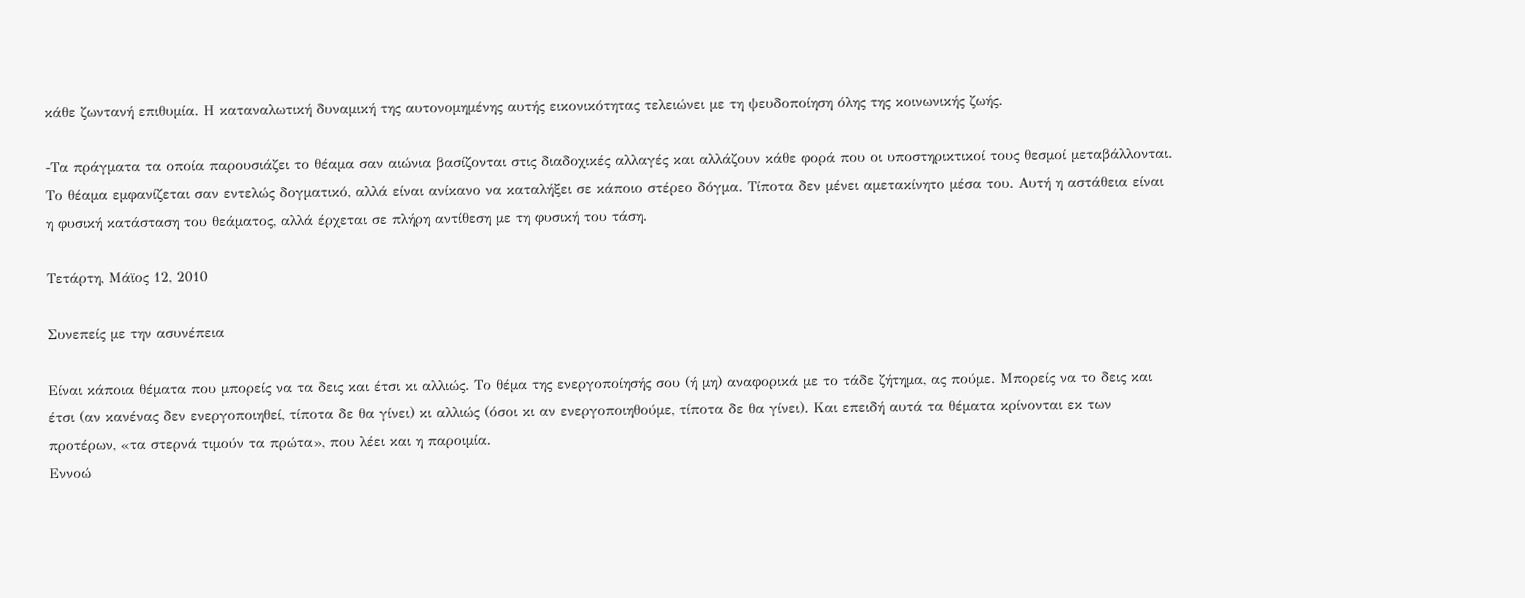κάθε ζωντανή επιθυμία. Η καταναλωτική δυναμική της αυτονομημένης αυτής εικονικότητας τελειώνει με τη ψευδοποίηση όλης της κοινωνικής ζωής.

-Τα πράγματα τα οποία παρουσιάζει το θέαμα σαν αιώνια βασίζονται στις διαδοχικές αλλαγές και αλλάζουν κάθε φορά που οι υποστηρικτικοί τους θεσμοί μεταβάλλονται. Το θέαμα εμφανίζεται σαν εντελώς δογματικό, αλλά είναι ανίκανο να καταλήξει σε κάποιο στέρεο δόγμα. Τίποτα δεν μένει αμετακίνητο μέσα του. Αυτή η αστάθεια είναι η φυσική κατάσταση του θεάματος, αλλά έρχεται σε πλήρη αντίθεση με τη φυσική του τάση.

Τετάρτη, Μάϊος 12, 2010

Συνεπείς με την ασυνέπεια

Είναι κάποια θέματα που μπορείς να τα δεις και έτσι κι αλλιώς. Το θέμα της ενεργοποίησής σου (ή μη) αναφορικά με το τάδε ζήτημα, ας πούμε. Μπορείς να το δεις και έτσι (αν κανένας δεν ενεργοποιηθεί, τίποτα δε θα γίνει) κι αλλιώς (όσοι κι αν ενεργοποιηθούμε, τίποτα δε θα γίνει). Και επειδή αυτά τα θέματα κρίνονται εκ των προτέρων, «τα στερνά τιμούν τα πρώτα», που λέει και η παροιμία.
Εννοώ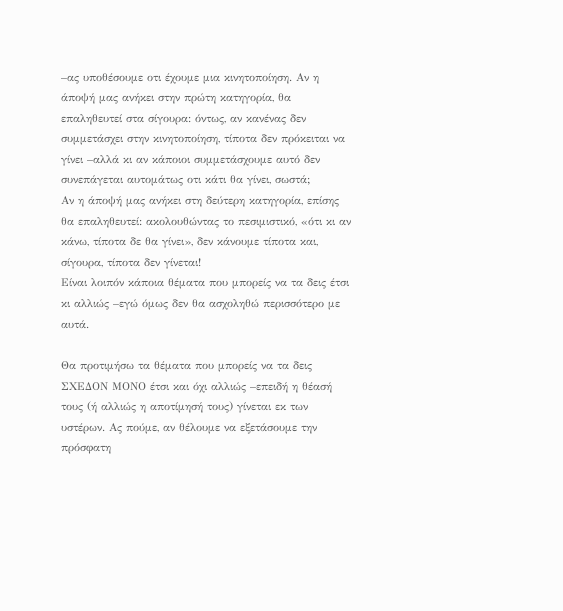–ας υποθέσουμε οτι έχουμε μια κινητοποίηση. Αν η άποψή μας ανήκει στην πρώτη κατηγορία, θα επαληθευτεί στα σίγουρα: όντως, αν κανένας δεν συμμετάσχει στην κινητοποίηση, τίποτα δεν πρόκειται να γίνει –αλλά κι αν κάποιοι συμμετάσχουμε αυτό δεν συνεπάγεται αυτομάτως οτι κάτι θα γίνει, σωστά;
Αν η άποψή μας ανήκει στη δεύτερη κατηγορία, επίσης θα επαληθευτεί: ακολουθώντας το πεσιμιστικό, «ότι κι αν κάνω, τίποτα δε θα γίνει», δεν κάνουμε τίποτα και, σίγουρα, τίποτα δεν γίνεται!
Είναι λοιπόν κάποια θέματα που μπορείς να τα δεις έτσι κι αλλιώς –εγώ όμως δεν θα ασχοληθώ περισσότερο με αυτά.

Θα προτιμήσω τα θέματα που μπορείς να τα δεις ΣΧΕΔΟΝ ΜΟΝΟ έτσι και όχι αλλιώς –επειδή η θέασή τους (ή αλλιώς η αποτίμησή τους) γίνεται εκ των υστέρων. Ας πούμε, αν θέλουμε να εξετάσουμε την πρόσφατη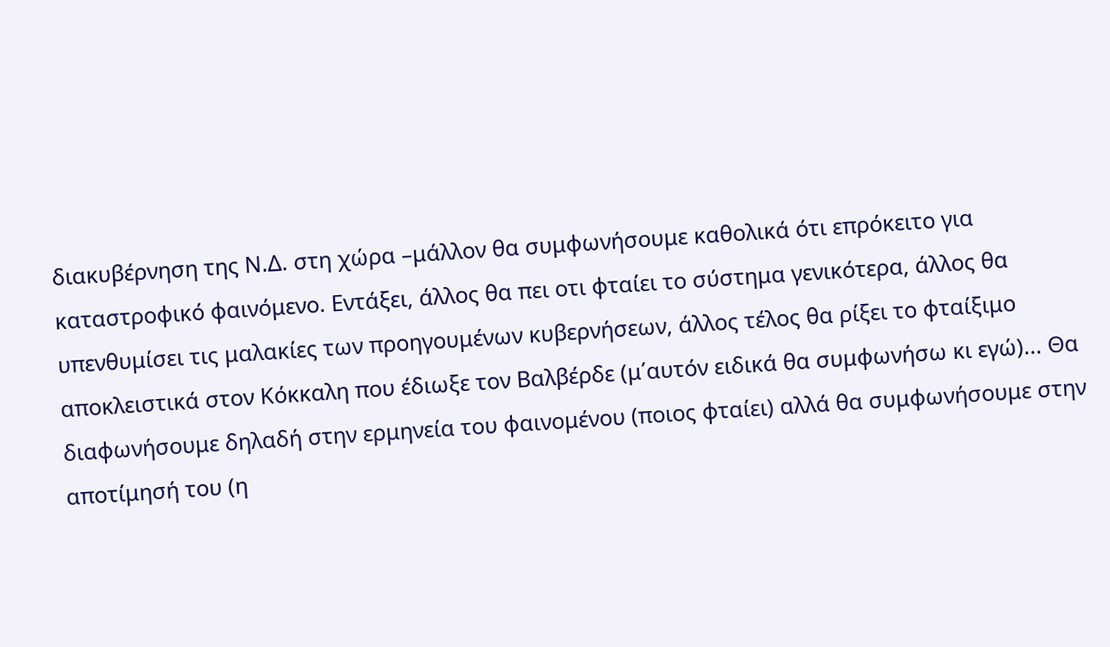διακυβέρνηση της Ν.Δ. στη χώρα –μάλλον θα συμφωνήσουμε καθολικά ότι επρόκειτο για καταστροφικό φαινόμενο. Εντάξει, άλλος θα πει οτι φταίει το σύστημα γενικότερα, άλλος θα υπενθυμίσει τις μαλακίες των προηγουμένων κυβερνήσεων, άλλος τέλος θα ρίξει το φταίξιμο αποκλειστικά στον Κόκκαλη που έδιωξε τον Βαλβέρδε (μ΄αυτόν ειδικά θα συμφωνήσω κι εγώ)... Θα διαφωνήσουμε δηλαδή στην ερμηνεία του φαινομένου (ποιος φταίει) αλλά θα συμφωνήσουμε στην αποτίμησή του (η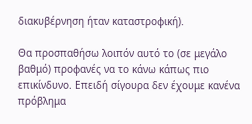διακυβέρνηση ήταν καταστροφική).

Θα προσπαθήσω λοιπόν αυτό το (σε μεγάλο βαθμό) προφανές να το κάνω κάπως πιο επικίνδυνο. Επειδή σίγουρα δεν έχουμε κανένα πρόβλημα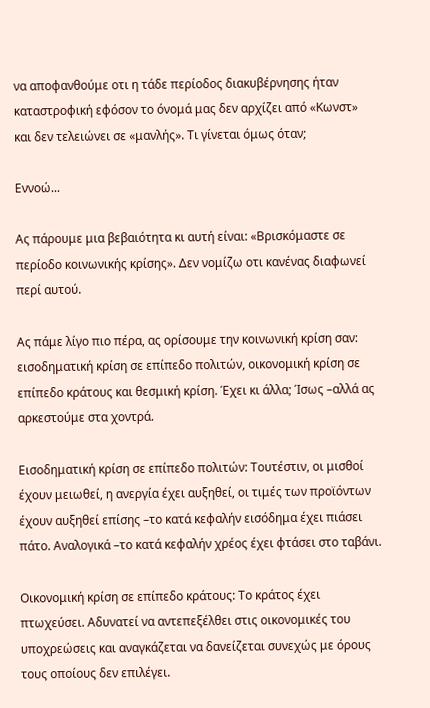να αποφανθούμε οτι η τάδε περίοδος διακυβέρνησης ήταν καταστροφική εφόσον το όνομά μας δεν αρχίζει από «Κωνστ» και δεν τελειώνει σε «μανλής». Τι γίνεται όμως όταν;

Εννοώ...

Ας πάρουμε μια βεβαιότητα κι αυτή είναι: «Βρισκόμαστε σε περίοδο κοινωνικής κρίσης». Δεν νομίζω οτι κανένας διαφωνεί περί αυτού.

Ας πάμε λίγο πιο πέρα, ας ορίσουμε την κοινωνική κρίση σαν: εισοδηματική κρίση σε επίπεδο πολιτών, οικονομική κρίση σε επίπεδο κράτους και θεσμική κρίση. Έχει κι άλλα; Ίσως –αλλά ας αρκεστούμε στα χοντρά.

Εισοδηματική κρίση σε επίπεδο πολιτών: Τουτέστιν, οι μισθοί έχουν μειωθεί, η ανεργία έχει αυξηθεί, οι τιμές των προϊόντων έχουν αυξηθεί επίσης –το κατά κεφαλήν εισόδημα έχει πιάσει πάτο. Αναλογικά –το κατά κεφαλήν χρέος έχει φτάσει στο ταβάνι.

Οικονομική κρίση σε επίπεδο κράτους: Το κράτος έχει πτωχεύσει. Αδυνατεί να αντεπεξέλθει στις οικονομικές του υποχρεώσεις και αναγκάζεται να δανείζεται συνεχώς με όρους τους οποίους δεν επιλέγει.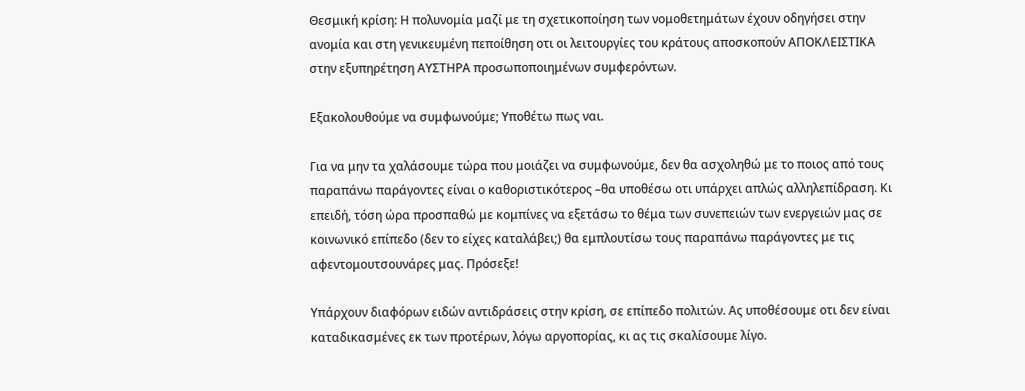Θεσμική κρίση: Η πολυνομία μαζί με τη σχετικοποίηση των νομοθετημάτων έχουν οδηγήσει στην ανομία και στη γενικευμένη πεποίθηση οτι οι λειτουργίες του κράτους αποσκοπούν ΑΠΟΚΛΕΙΣΤΙΚΑ στην εξυπηρέτηση ΑΥΣΤΗΡΑ προσωποποιημένων συμφερόντων.

Εξακολουθούμε να συμφωνούμε; Υποθέτω πως ναι.

Για να μην τα χαλάσουμε τώρα που μοιάζει να συμφωνούμε, δεν θα ασχοληθώ με το ποιος από τους παραπάνω παράγοντες είναι ο καθοριστικότερος –θα υποθέσω οτι υπάρχει απλώς αλληλεπίδραση. Κι επειδή, τόση ώρα προσπαθώ με κομπίνες να εξετάσω το θέμα των συνεπειών των ενεργειών μας σε κοινωνικό επίπεδο (δεν το είχες καταλάβει;) θα εμπλουτίσω τους παραπάνω παράγοντες με τις αφεντομουτσουνάρες μας. Πρόσεξε!

Υπάρχουν διαφόρων ειδών αντιδράσεις στην κρίση, σε επίπεδο πολιτών. Ας υποθέσουμε οτι δεν είναι καταδικασμένες εκ των προτέρων, λόγω αργοπορίας, κι ας τις σκαλίσουμε λίγο.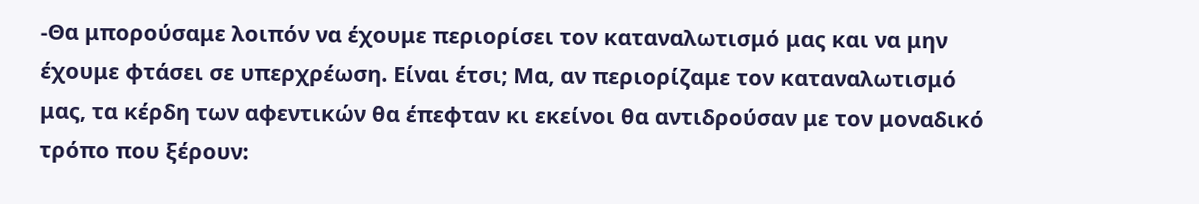-Θα μπορούσαμε λοιπόν να έχουμε περιορίσει τον καταναλωτισμό μας και να μην έχουμε φτάσει σε υπερχρέωση. Είναι έτσι; Μα, αν περιορίζαμε τον καταναλωτισμό μας, τα κέρδη των αφεντικών θα έπεφταν κι εκείνοι θα αντιδρούσαν με τον μοναδικό τρόπο που ξέρουν: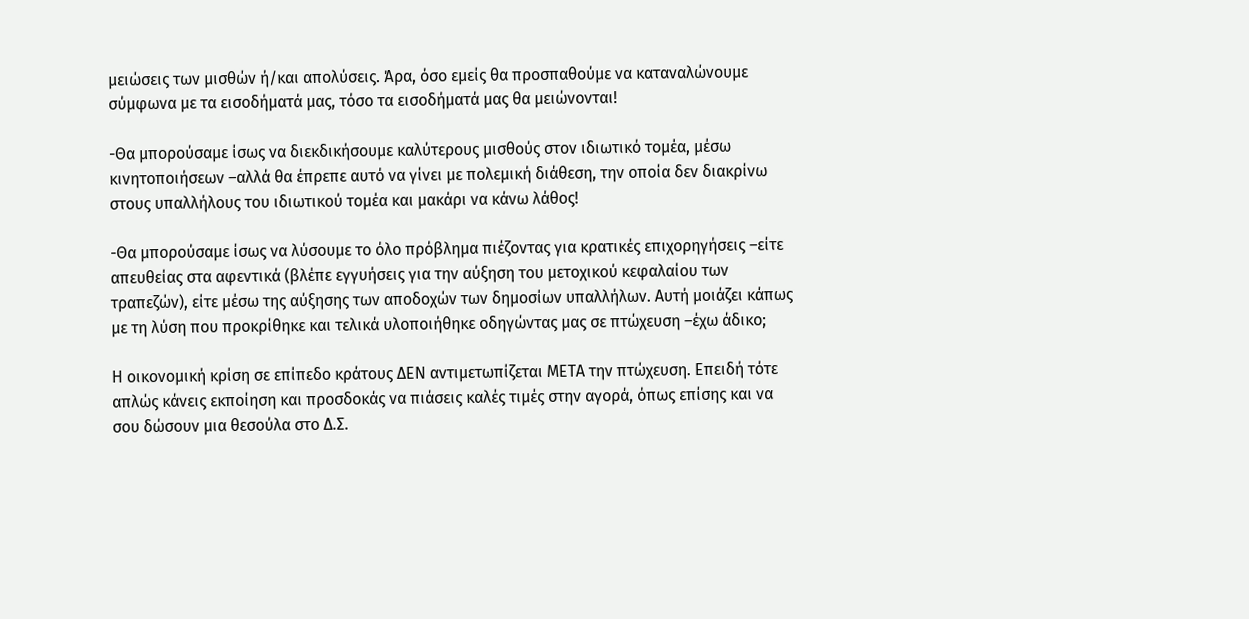μειώσεις των μισθών ή/και απολύσεις. Άρα, όσο εμείς θα προσπαθούμε να καταναλώνουμε σύμφωνα με τα εισοδήματά μας, τόσο τα εισοδήματά μας θα μειώνονται!

-Θα μπορούσαμε ίσως να διεκδικήσουμε καλύτερους μισθούς στον ιδιωτικό τομέα, μέσω κινητοποιήσεων –αλλά θα έπρεπε αυτό να γίνει με πολεμική διάθεση, την οποία δεν διακρίνω στους υπαλλήλους του ιδιωτικού τομέα και μακάρι να κάνω λάθος!

-Θα μπορούσαμε ίσως να λύσουμε το όλο πρόβλημα πιέζοντας για κρατικές επιχορηγήσεις –είτε απευθείας στα αφεντικά (βλέπε εγγυήσεις για την αύξηση του μετοχικού κεφαλαίου των τραπεζών), είτε μέσω της αύξησης των αποδοχών των δημοσίων υπαλλήλων. Αυτή μοιάζει κάπως με τη λύση που προκρίθηκε και τελικά υλοποιήθηκε οδηγώντας μας σε πτώχευση –έχω άδικο;

Η οικονομική κρίση σε επίπεδο κράτους ΔΕΝ αντιμετωπίζεται ΜΕΤΑ την πτώχευση. Επειδή τότε απλώς κάνεις εκποίηση και προσδοκάς να πιάσεις καλές τιμές στην αγορά, όπως επίσης και να σου δώσουν μια θεσούλα στο Δ.Σ.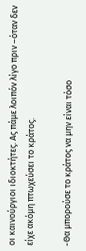οι καινούργιοι ιδιοκτήτες. Ας πάμε λοιπόν λίγο πριν –όταν δεν είχε ακόμη πτωχεύσει το κράτος.

-Θα μπορούσε το κράτος να μην είναι τόσο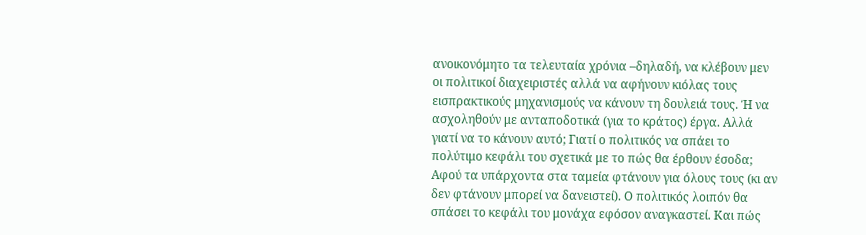ανοικονόμητο τα τελευταία χρόνια –δηλαδή, να κλέβουν μεν οι πολιτικοί διαχειριστές αλλά να αφήνουν κιόλας τους εισπρακτικούς μηχανισμούς να κάνουν τη δουλειά τους. Ή να ασχοληθούν με ανταποδοτικά (για το κράτος) έργα. Αλλά γιατί να το κάνουν αυτό; Γιατί ο πολιτικός να σπάει το πολύτιμο κεφάλι του σχετικά με το πώς θα έρθουν έσοδα; Αφού τα υπάρχοντα στα ταμεία φτάνουν για όλους τους (κι αν δεν φτάνουν μπορεί να δανειστεί). Ο πολιτικός λοιπόν θα σπάσει το κεφάλι του μονάχα εφόσον αναγκαστεί. Και πώς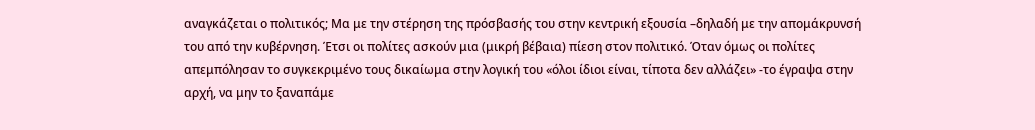αναγκάζεται ο πολιτικός; Μα με την στέρηση της πρόσβασής του στην κεντρική εξουσία –δηλαδή με την απομάκρυνσή του από την κυβέρνηση. Έτσι οι πολίτες ασκούν μια (μικρή βέβαια) πίεση στον πολιτικό. Όταν όμως οι πολίτες απεμπόλησαν το συγκεκριμένο τους δικαίωμα στην λογική του «όλοι ίδιοι είναι, τίποτα δεν αλλάζει» -το έγραψα στην αρχή, να μην το ξαναπάμε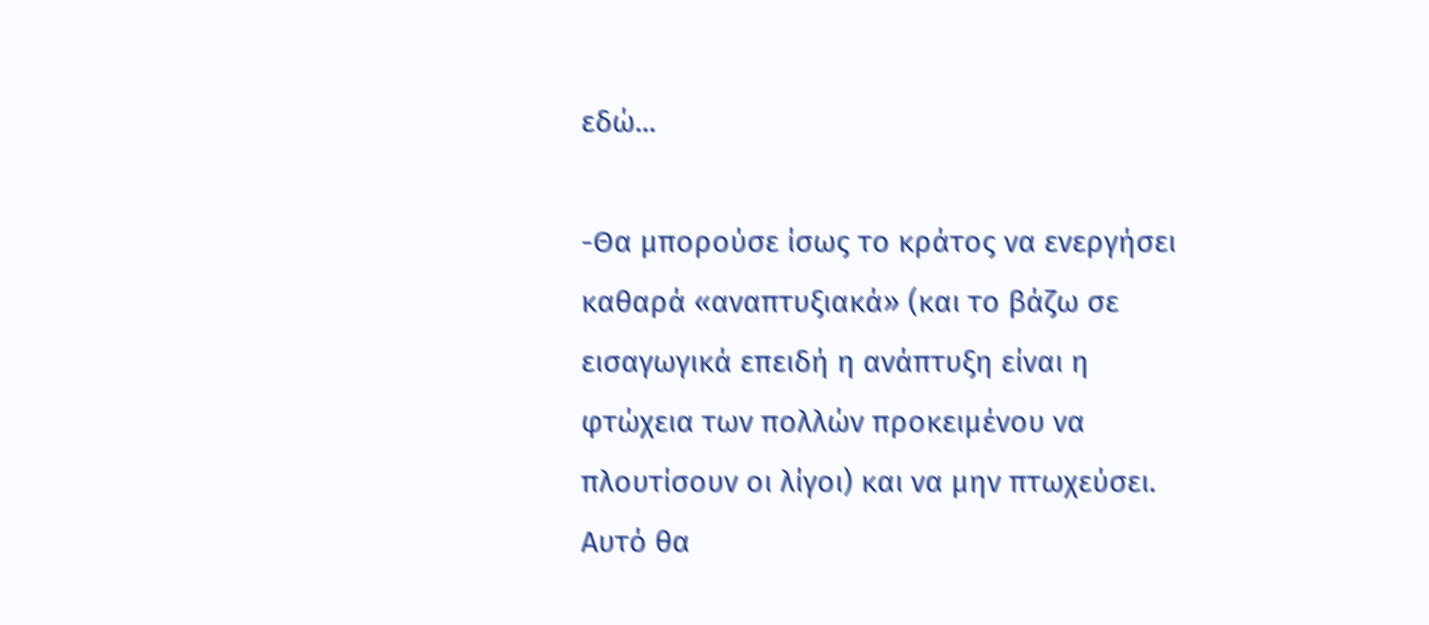εδώ...

-Θα μπορούσε ίσως το κράτος να ενεργήσει καθαρά «αναπτυξιακά» (και το βάζω σε εισαγωγικά επειδή η ανάπτυξη είναι η φτώχεια των πολλών προκειμένου να πλουτίσουν οι λίγοι) και να μην πτωχεύσει. Αυτό θα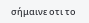σήμαινε οτι το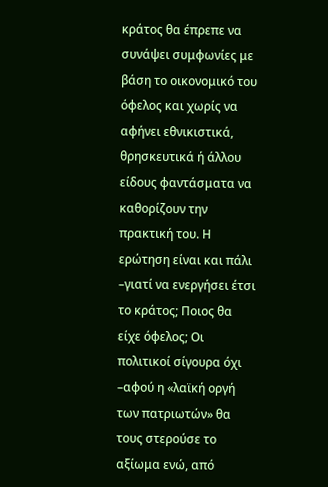κράτος θα έπρεπε να συνάψει συμφωνίες με βάση το οικονομικό του όφελος και χωρίς να αφήνει εθνικιστικά, θρησκευτικά ή άλλου είδους φαντάσματα να καθορίζουν την πρακτική του. Η ερώτηση είναι και πάλι –γιατί να ενεργήσει έτσι το κράτος; Ποιος θα είχε όφελος; Οι πολιτικοί σίγουρα όχι –αφού η «λαϊκή οργή των πατριωτών» θα τους στερούσε το αξίωμα ενώ, από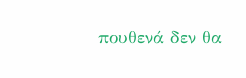πουθενά δεν θα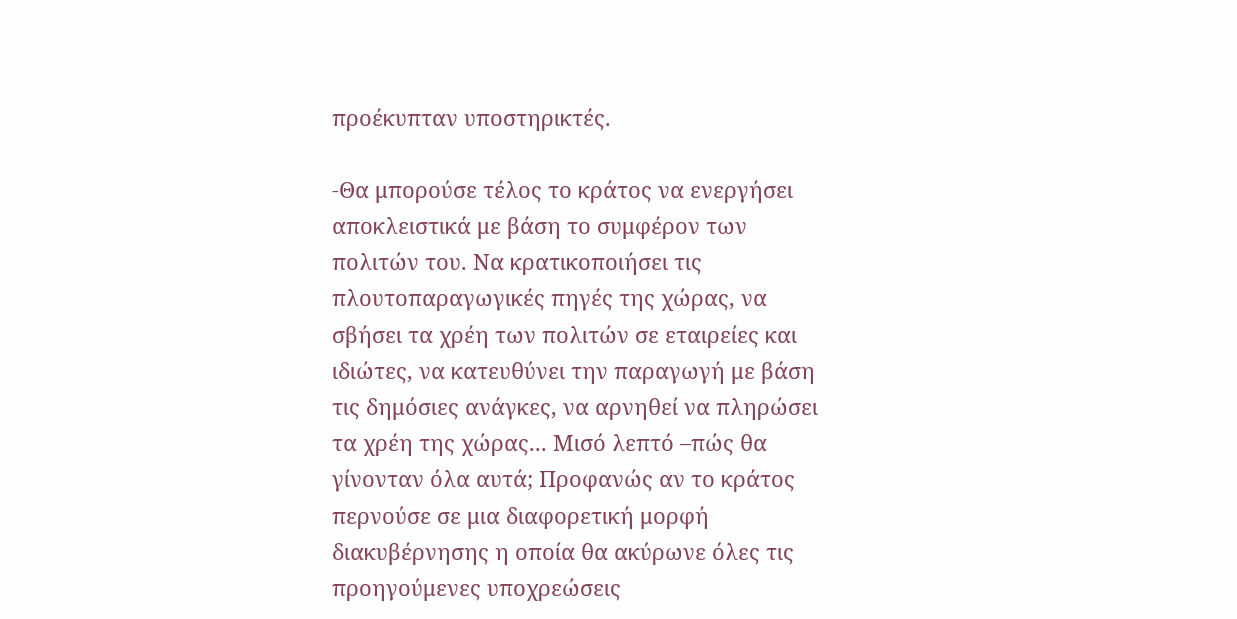προέκυπταν υποστηρικτές.

-Θα μπορούσε τέλος το κράτος να ενεργήσει αποκλειστικά με βάση το συμφέρον των πολιτών του. Να κρατικοποιήσει τις πλουτοπαραγωγικές πηγές της χώρας, να σβήσει τα χρέη των πολιτών σε εταιρείες και ιδιώτες, να κατευθύνει την παραγωγή με βάση τις δημόσιες ανάγκες, να αρνηθεί να πληρώσει τα χρέη της χώρας... Μισό λεπτό –πώς θα γίνονταν όλα αυτά; Προφανώς αν το κράτος περνούσε σε μια διαφορετική μορφή διακυβέρνησης η οποία θα ακύρωνε όλες τις προηγούμενες υποχρεώσεις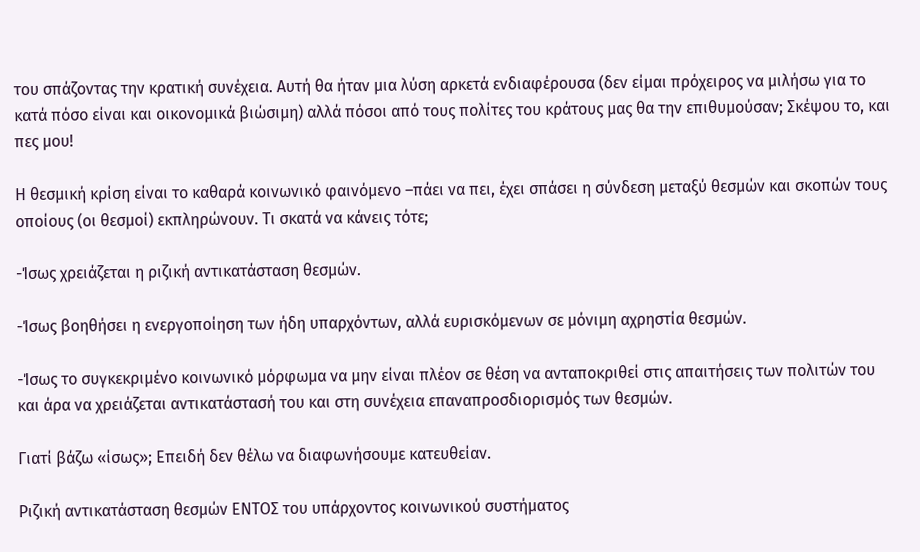του σπάζοντας την κρατική συνέχεια. Αυτή θα ήταν μια λύση αρκετά ενδιαφέρουσα (δεν είμαι πρόχειρος να μιλήσω για το κατά πόσο είναι και οικονομικά βιώσιμη) αλλά πόσοι από τους πολίτες του κράτους μας θα την επιθυμούσαν; Σκέψου το, και πες μου!

Η θεσμική κρίση είναι το καθαρά κοινωνικό φαινόμενο –πάει να πει, έχει σπάσει η σύνδεση μεταξύ θεσμών και σκοπών τους οποίους (οι θεσμοί) εκπληρώνουν. Τι σκατά να κάνεις τότε;

-Ίσως χρειάζεται η ριζική αντικατάσταση θεσμών.

-Ίσως βοηθήσει η ενεργοποίηση των ήδη υπαρχόντων, αλλά ευρισκόμενων σε μόνιμη αχρηστία θεσμών.

-Ίσως το συγκεκριμένο κοινωνικό μόρφωμα να μην είναι πλέον σε θέση να ανταποκριθεί στις απαιτήσεις των πολιτών του και άρα να χρειάζεται αντικατάστασή του και στη συνέχεια επαναπροσδιορισμός των θεσμών.

Γιατί βάζω «ίσως»; Επειδή δεν θέλω να διαφωνήσουμε κατευθείαν.

Ριζική αντικατάσταση θεσμών ΕΝΤΟΣ του υπάρχοντος κοινωνικού συστήματος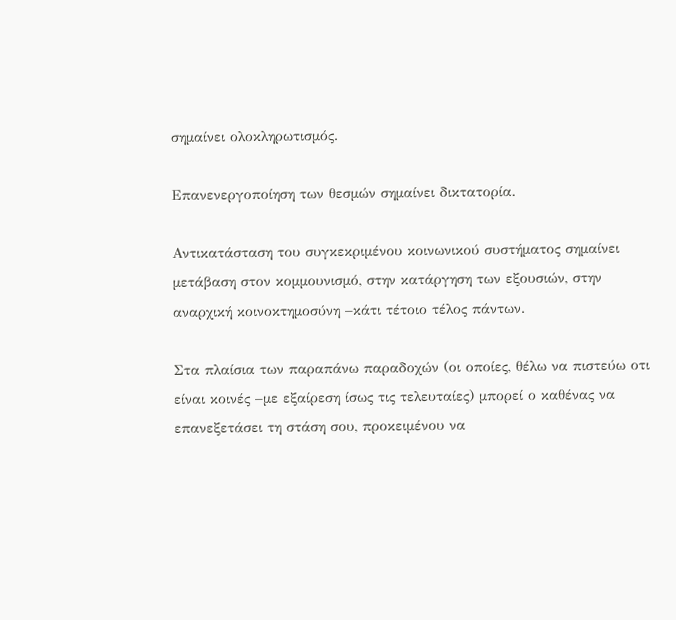σημαίνει ολοκληρωτισμός.

Επανενεργοποίηση των θεσμών σημαίνει δικτατορία.

Αντικατάσταση του συγκεκριμένου κοινωνικού συστήματος σημαίνει μετάβαση στον κομμουνισμό, στην κατάργηση των εξουσιών, στην αναρχική κοινοκτημοσύνη –κάτι τέτοιο τέλος πάντων.

Στα πλαίσια των παραπάνω παραδοχών (οι οποίες, θέλω να πιστεύω οτι είναι κοινές –με εξαίρεση ίσως τις τελευταίες) μπορεί ο καθένας να επανεξετάσει τη στάση σου, προκειμένου να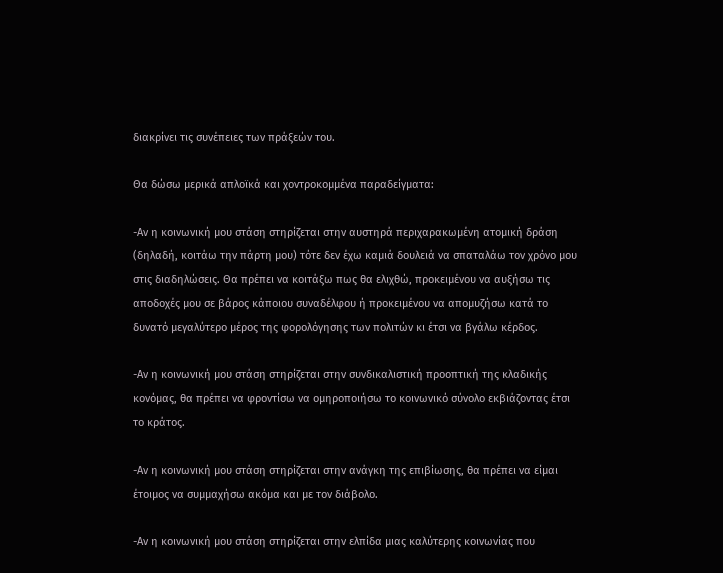διακρίνει τις συνέπειες των πράξεών του.

Θα δώσω μερικά απλοϊκά και χοντροκομμένα παραδείγματα:

-Αν η κοινωνική μου στάση στηρίζεται στην αυστηρά περιχαρακωμένη ατομική δράση (δηλαδή, κοιτάω την πάρτη μου) τότε δεν έχω καμιά δουλειά να σπαταλάω τον χρόνο μου στις διαδηλώσεις. Θα πρέπει να κοιτάξω πως θα ελιχθώ, προκειμένου να αυξήσω τις αποδοχές μου σε βάρος κάποιου συναδέλφου ή προκειμένου να απομυζήσω κατά το δυνατό μεγαλύτερο μέρος της φορολόγησης των πολιτών κι έτσι να βγάλω κέρδος.

-Αν η κοινωνική μου στάση στηρίζεται στην συνδικαλιστική προοπτική της κλαδικής κονόμας, θα πρέπει να φροντίσω να ομηροποιήσω το κοινωνικό σύνολο εκβιάζοντας έτσι το κράτος.

-Αν η κοινωνική μου στάση στηρίζεται στην ανάγκη της επιβίωσης, θα πρέπει να είμαι έτοιμος να συμμαχήσω ακόμα και με τον διάβολο.

-Αν η κοινωνική μου στάση στηρίζεται στην ελπίδα μιας καλύτερης κοινωνίας που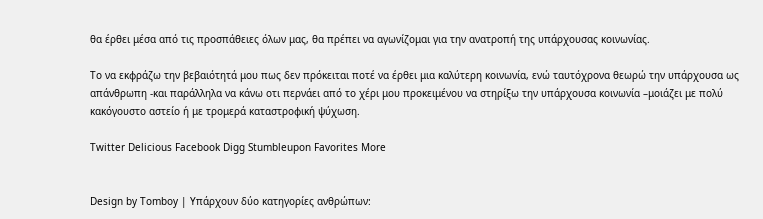θα έρθει μέσα από τις προσπάθειες όλων μας, θα πρέπει να αγωνίζομαι για την ανατροπή της υπάρχουσας κοινωνίας.

Το να εκφράζω την βεβαιότητά μου πως δεν πρόκειται ποτέ να έρθει μια καλύτερη κοινωνία, ενώ ταυτόχρονα θεωρώ την υπάρχουσα ως απάνθρωπη -και παράλληλα να κάνω οτι περνάει από το χέρι μου προκειμένου να στηρίξω την υπάρχουσα κοινωνία –μοιάζει με πολύ κακόγουστο αστείο ή με τρομερά καταστροφική ψύχωση.

Twitter Delicious Facebook Digg Stumbleupon Favorites More


Design by Tomboy | Υπάρχουν δύο κατηγορίες ανθρώπων: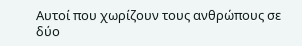Αυτοί που χωρίζουν τους ανθρώπους σε δύο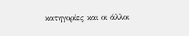κατηγορίες και οι άλλοι